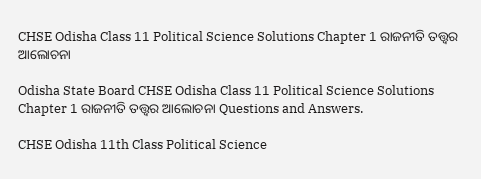CHSE Odisha Class 11 Political Science Solutions Chapter 1 ରାଜନୀତି ତତ୍ତ୍ଵର ଆଲୋଚନା

Odisha State Board CHSE Odisha Class 11 Political Science Solutions Chapter 1 ରାଜନୀତି ତତ୍ତ୍ଵର ଆଲୋଚନା Questions and Answers.

CHSE Odisha 11th Class Political Science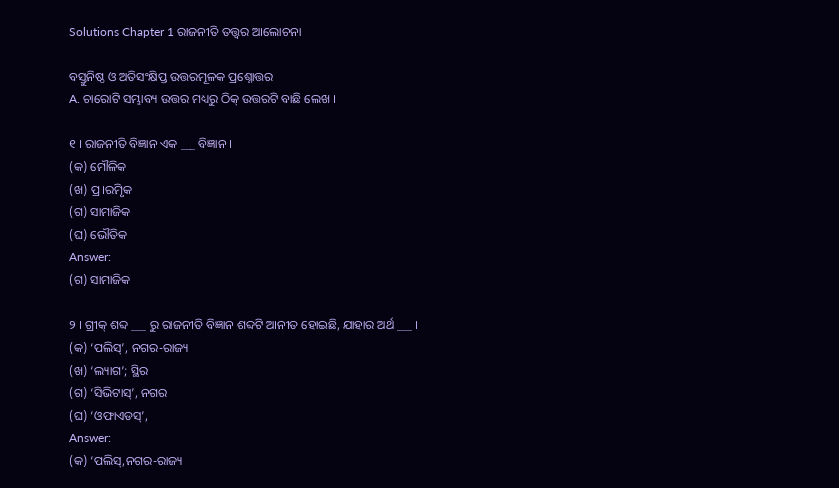Solutions Chapter 1 ରାଜନୀତି ତତ୍ତ୍ଵର ଆଲୋଚନା

ବସ୍ତୁନିଷ୍ଠ ଓ ଅତିସଂକ୍ଷିପ୍ତ ଉତ୍ତରମୂଳକ ପ୍ରଶ୍ନୋତ୍ତର
A. ଚାରୋଟି ସମ୍ଭାବ୍ୟ ଉତ୍ତର ମଧ୍ୟରୁ ଠିକ୍ ଉତ୍ତରଟି ବାଛି ଲେଖ ।

୧ । ରାଜନୀତି ବିଜ୍ଞାନ ଏକ ___ ବିଜ୍ଞାନ ।
(କ) ମୌଳିକ
(ଖ) ପ୍ର।ରମୃିକ
(ଗ) ସାମାଜିକ
(ଘ) ଭୌତିକ
Answer:
(ଗ) ସାମାଜିକ

୨ । ଗ୍ରୀକ୍ ଶବ୍ଦ ___ ରୁ ରାଜନୀତି ବିଜ୍ଞାନ ଶବ୍ଦଟି ଆନୀତ ହୋଇଛି, ଯାହାର ଅର୍ଥ ___ ।
(କ) ‘ପଲିସ୍’, ନଗର-ରାଜ୍ୟ
(ଖ) ‘ଲ୍ୟାଗ’; ସ୍ଥିର
(ଗ) ‘ସିଭିଟାସ୍’, ନଗର
(ଘ) ‘ଓଫାଏଡସ୍’,
Answer:
(କ) ‘ପଲିସ୍,ନଗର-ରାଜ୍ୟ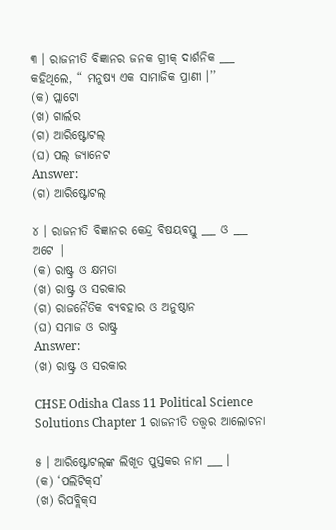୩ । ରାଜନୀତି ବିଜ୍ଞାନର ଜନକ ଗ୍ରୀକ୍ ଦାର୍ଶନିକ ___ କହିଥିଲେ, “ ମନୁଷ୍ୟ ଏକ ସାମାଜିକ ପ୍ରାଣୀ ।’’
(କ) ପ୍ଲାଟୋ
(ଖ) ଗାର୍ଲର
(ଗ) ଆରିଷ୍ଟୋଟଲ୍
(ଘ) ପଲ୍ ଜ୍ୟାନେଟ
Answer:
(ଗ) ଆରିଷ୍ଟୋଟଲ୍

୪ । ରାଜନୀତି ବିଜ୍ଞାନର କେନ୍ଦ୍ର ବିଷୟବସ୍ତୁ ___ ଓ ___ ଅଟେ |
(କ) ରାଷ୍ଟ୍ର ଓ କ୍ଷମତା
(ଖ) ରାଷ୍ଟ୍ର ଓ ସରକାର
(ଗ) ରାଜନୈତିକ ବ୍ୟବହାର ଓ ଅନୁଷ୍ଠାନ
(ଘ) ସମାଜ ଓ ରାଷ୍ଟ୍ର
Answer:
(ଖ) ରାଷ୍ଟ୍ର ଓ ସରକାର

CHSE Odisha Class 11 Political Science Solutions Chapter 1 ରାଜନୀତି ତତ୍ତ୍ଵର ଆଲୋଚନା

୫ । ଆରିଷ୍ଟୋଟଲ୍‌ଙ୍କ ଲିଖୂତ ପୁସ୍ତକର ନାମ ___ ।
(କ) ‘ପଲିଟିକ୍‌ସ’
(ଖ) ରିପବ୍ଲିକ୍‌ସ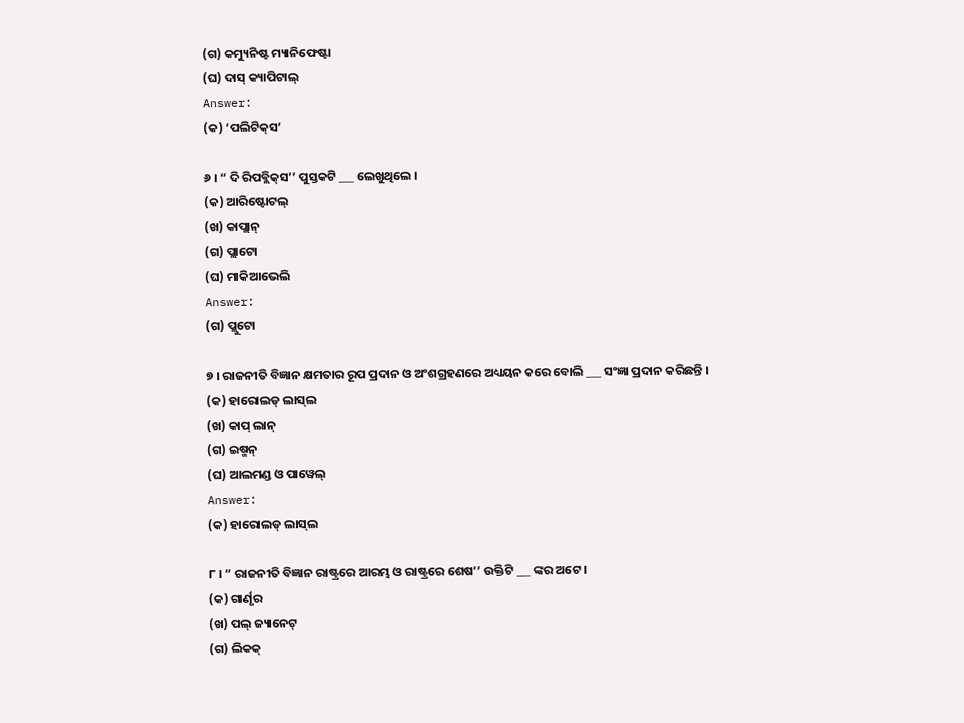(ଗ) କମ୍ୟୁନିଷ୍ଟ ମ୍ୟାନିଫେଷ୍ଟା
(ଘ) ଦାସ୍ କ୍ୟାପିଟାଲ୍
Answer:
(କ) ‘ପଲିଟିକ୍‌ସ’

୬ । “ ଦି ରିପବ୍ଲିକ୍‌ସ’’ ପୁସ୍ତକଟି ___ ଲେଖୁଥିଲେ ।
(କ) ଆରିଷ୍ଟୋଟଲ୍
(ଖ) କାପ୍ଲାନ୍
(ଗ) ପ୍ଲାଟୋ
(ଘ) ମାକିଆଭେଲି
Answer:
(ଗ) ପ୍ଲୁଟୋ

୭ । ରାଜନୀତି ବିଜ୍ଞାନ କ୍ଷମତାର ରୂପ ପ୍ରଦାନ ଓ ଅଂଶଗ୍ରହଣରେ ଅଧ୍ୟୟନ କରେ ବୋଲି ___ ସଂଜ୍ଞା ପ୍ରଦାନ କରିଛନ୍ତି ।
(କ) ହାରୋଲଡ୍ ଲାସ୍‌ଲ
(ଖ) କାପ୍ ଲାନ୍
(ଗ) ଇଷ୍ମନ୍
(ଘ) ଆଲମଣ୍ଡ ଓ ପାୱେଲ୍‌
Answer:
(କ) ହାରୋଲଡ୍ ଲାସ୍‌ଲ

୮ । “ ରାଜନୀତି ବିଜ୍ଞାନ ରାଷ୍ଟ୍ରରେ ଆରମ୍ଭ ଓ ରାଷ୍ଟ୍ରରେ ଶେଷ’’ ଉକ୍ତିଟି ___ ଙ୍କର ଅଟେ ।
(କ) ଗାର୍ଣୃର
(ଖ) ପଲ୍ ଜ୍ୟାନେଟ୍
(ଗ) ଲିକକ୍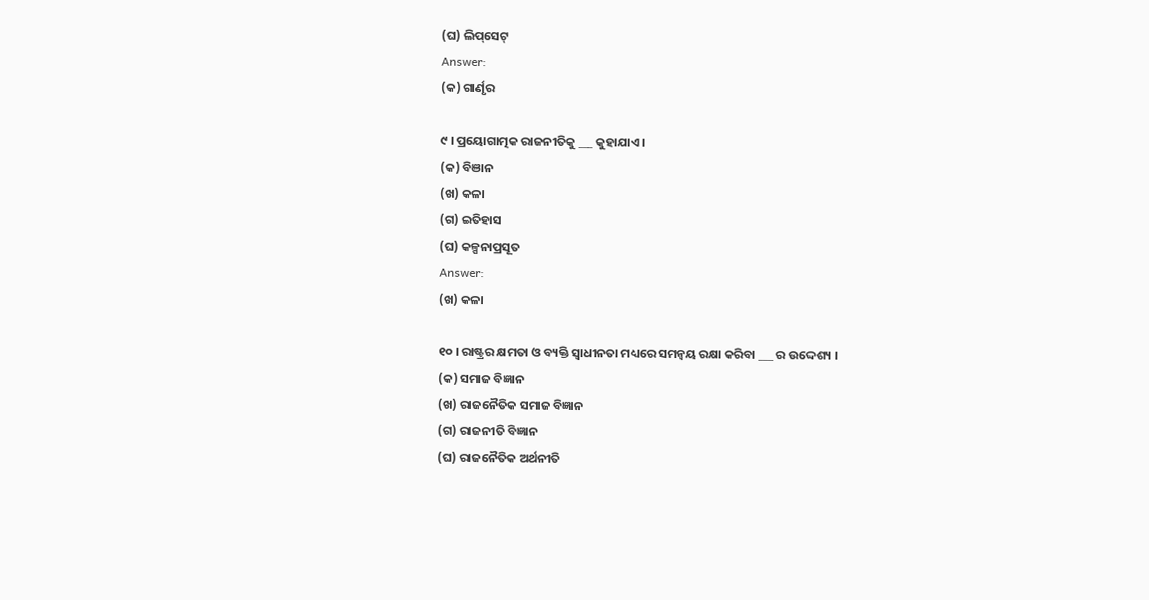(ଘ) ଲିପ୍‌ସେଟ୍
Answer:
(କ) ଗାର୍ଣୃର

୯ । ପ୍ରୟୋଗାତ୍ମକ ରାଜନୀତିକୁ ___ କୁହାଯାଏ ।
(କ) ବିଞାନ
(ଖ) କଳା
(ଗ) ଇତିହାସ
(ଘ) କଳ୍ପନାପ୍ରସୂତ
Answer:
(ଖ) କଳା

୧୦ । ରାଷ୍ଟ୍ରର କ୍ଷମତା ଓ ବ୍ୟକ୍ତି ସ୍ଵାଧୀନତା ମଧ୍ୟରେ ସମନ୍ଵୟ ରକ୍ଷା କରିବା ___ ର ଉଦ୍ଦେଶ୍ୟ ।
(କ) ସମାଜ ବିଜ୍ଞାନ
(ଖ) ରାଜନୈତିକ ସମାଜ ବିଜ୍ଞାନ
(ଗ) ରାଜନୀତି ବିଜ୍ଞାନ
(ଘ) ରାଜନୈତିକ ଅର୍ଥନୀତି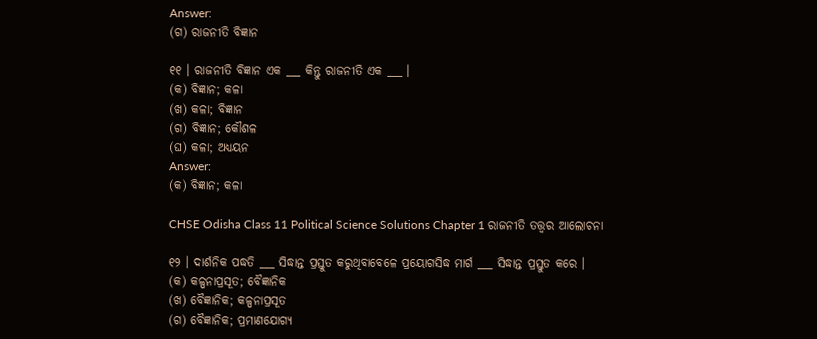Answer:
(ଗ) ରାଜନୀତି ବିଜ୍ଞାନ

୧୧ । ରାଜନୀତି ବିଜ୍ଞାନ ଏକ ___ କିନ୍ତୁ ରାଜନୀତି ଏକ ___ ।
(କ) ବିଜ୍ଞାନ; କଳା
(ଖ) କଳା; ବିଜ୍ଞାନ
(ଗ) ବିଜ୍ଞାନ; କୌଶଳ
(ଘ) କଳା; ଅଧ୍ୟୟନ
Answer:
(କ) ବିଜ୍ଞାନ; କଳା

CHSE Odisha Class 11 Political Science Solutions Chapter 1 ରାଜନୀତି ତତ୍ତ୍ଵର ଆଲୋଚନା

୧୨ । ଦାର୍ଶନିକ ପଦ୍ଧତି ___ ସିଦ୍ଧାନ୍ତ ପ୍ରସ୍ତୁତ କରୁଥିବାବେଳେ ପ୍ରୟୋଗସିଦ୍ଧ ମାର୍ଗ ___ ସିଦ୍ଧାନ୍ତ ପ୍ରସ୍ତୁତ କରେ ।
(କ) କଳ୍ପନାପ୍ରସୂତ; ବୈଜ୍ଞାନିକ
(ଖ) ବୈଜ୍ଞାନିକ; କଳ୍ପନାପ୍ରସୂତ
(ଗ) ବୈଜ୍ଞାନିକ; ପ୍ରମାଣଯୋଗ୍ୟ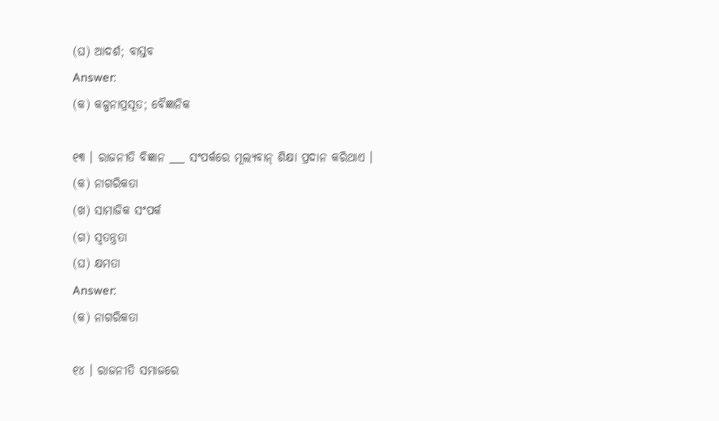(ଘ) ଆଦର୍ଶ; ବାସ୍ତବ
Answer:
(କ) କଳ୍ପନାପ୍ରସୂତ; ବୈଜ୍ଞାନିକ

୧୩ । ରାଜନୀତି ବିଜ୍ଞାନ ___ ସଂପର୍କରେ ମୂଲ୍ୟବାନ୍ ଶିକ୍ଷା ପ୍ରଦାନ କରିଥାଏ ।
(କ) ନାଗରିକତା
(ଖ) ସାମାଜିକ ସଂପର୍କ
(ଗ) ସ୍ଵତନ୍ତ୍ରତା
(ଘ) କ୍ଷମତା
Answer:
(କ) ନାଗରିକତା

୧୪ । ରାଜନୀତି ସମାଜରେ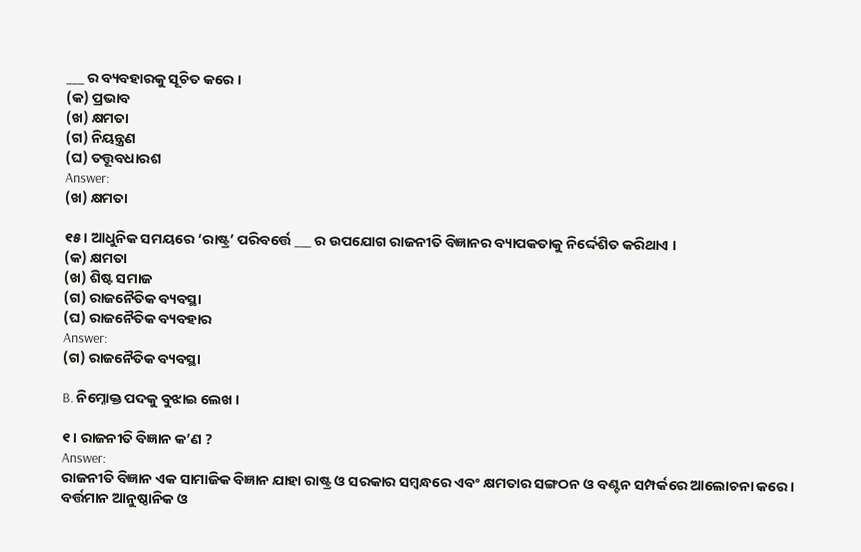___ ର ବ୍ୟବହାରକୁ ସୂଚିତ କରେ ।
(କ) ପ୍ରଭାବ
(ଖ) କ୍ଷମତା
(ଗ) ନିୟନ୍ତ୍ରଣ
(ଘ) ତତ୍ତୂବଧାରଶ
Answer:
(ଖ) କ୍ଷମତା

୧୫ । ଆଧୁନିକ ସମୟରେ ‘ରାଷ୍ଟ୍ର’ ପରିବର୍ତ୍ତେ ___ ର ଉପଯୋଗ ରାଜନୀତି ବିଜ୍ଞାନର ବ୍ୟାପକତାକୁ ନିର୍ଦ୍ଦେଶିତ କରିଥାଏ ।
(କ) କ୍ଷମତା
(ଖ) ଶିଷ୍ଟ ସମାଜ
(ଗ) ରାଜନୈତିକ ବ୍ୟବସ୍ଥା
(ଘ) ରାଜନୈତିକ ବ୍ୟବହାର
Answer:
(ଗ) ରାଜନୈତିକ ବ୍ୟବସ୍ଥା

B. ନିମ୍ନୋକ୍ତ ପଦକୁ ବୁଝାଇ ଲେଖ ।

୧ । ରାଜନୀତି ବିଜ୍ଞାନ କ’ଣ ?
Answer:
ରାଜନୀତି ବିଜ୍ଞାନ ଏକ ସାମାଜିକ ବିଜ୍ଞାନ ଯାହା ରାଷ୍ଟ୍ର ଓ ସରକାର ସମ୍ବନ୍ଧରେ ଏବଂ କ୍ଷମତାର ସଙ୍ଗଠନ ଓ ବଣ୍ଟନ ସମ୍ପର୍କରେ ଆଲୋଚନା କରେ । ବର୍ତ୍ତମାନ ଆନୁଷ୍ଠାନିକ ଓ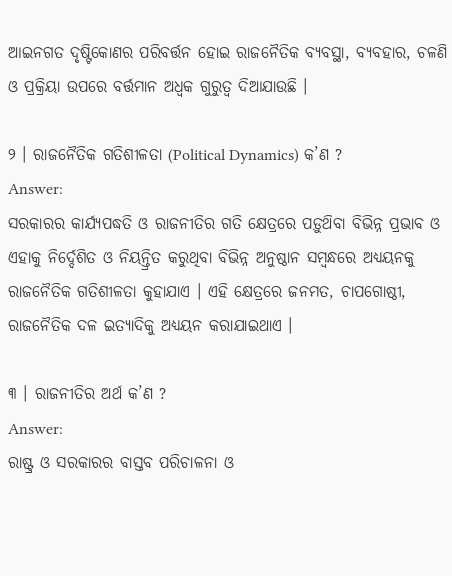ଆଇନଗତ ଦୃଷ୍ଟିକୋଣର ପରିବର୍ତ୍ତନ ହୋଇ ରାଜନୈତିକ ବ୍ୟବସ୍ଥା, ବ୍ୟବହାର, ଚଳଣି ଓ ପ୍ରକ୍ରିୟା ଉପରେ ବର୍ତ୍ତମାନ ଅଧ୍ଵକ ଗୁରୁତ୍ଵ ଦିଆଯାଉଛି ।

୨ । ରାଜନୈତିକ ଗତିଶୀଳତା (Political Dynamics) କ’ଣ ?
Answer:
ସରକାରର କାର୍ଯ୍ୟପଦ୍ଧତି ଓ ରାଜନୀତିର ଗତି କ୍ଷେତ୍ରରେ ପଡ଼ୁଥ‌ିବା ବିଭିନ୍ନ ପ୍ରଭାବ ଓ ଏହାକୁ ନିର୍ଦ୍ଦେଶିତ ଓ ନିୟନ୍ତ୍ରିତ କରୁଥିବା ବିଭିନ୍ନ ଅନୁଷ୍ଠାନ ସମ୍ବନ୍ଧରେ ଅଧ୍ୟୟନକୁ ରାଜନୈତିକ ଗତିଶୀଳତା କୁହାଯାଏ । ଏହି କ୍ଷେତ୍ରରେ ଜନମତ, ଚାପଗୋଷ୍ଠୀ, ରାଜନୈତିକ ଦଳ ଇତ୍ୟାଦିକୁ ଅଧ୍ୟୟନ କରାଯାଇଥାଏ ।

୩ । ରାଜନୀତିର ଅର୍ଥ କ’ଣ ?
Answer:
ରାଷ୍ଟ୍ର ଓ ସରକାରର ବାସ୍ତବ ପରିଚାଳନା ଓ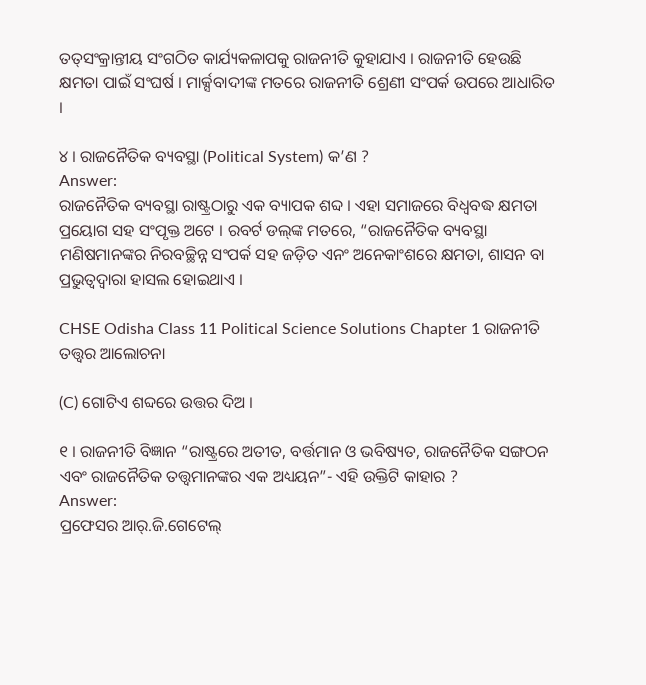ତତ୍‌ସଂକ୍ରାନ୍ତୀୟ ସଂଗଠିତ କାର୍ଯ୍ୟକଳାପକୁ ରାଜନୀତି କୁହାଯାଏ । ରାଜନୀତି ହେଉଛି କ୍ଷମତା ପାଇଁ ସଂଘର୍ଷ । ମାର୍କ୍ସବାଦୀଙ୍କ ମତରେ ରାଜନୀତି ଶ୍ରେଣୀ ସଂପର୍କ ଉପରେ ଆଧାରିତ ।

୪ । ରାଜନୈତିକ ବ୍ୟବସ୍ଥା (Political System) କ’ଣ ?
Answer:
ରାଜନୈତିକ ବ୍ୟବସ୍ଥା ରାଷ୍ଟ୍ରଠାରୁ ଏକ ବ୍ୟାପକ ଶବ୍ଦ । ଏହା ସମାଜରେ ବିଧ୍ଵବଦ୍ଧ କ୍ଷମତା ପ୍ରୟୋଗ ସହ ସଂପୃକ୍ତ ଅଟେ । ରବର୍ଟ ଡଲ୍‌ଙ୍କ ମତରେ, “ରାଜନୈତିକ ବ୍ୟବସ୍ଥା ମଣିଷମାନଙ୍କର ନିରବଚ୍ଛିନ୍ନ ସଂପର୍କ ସହ ଜଡ଼ିତ ଏନଂ ଅନେକାଂଶରେ କ୍ଷମତା, ଶାସନ ବା ପ୍ରଭୁତ୍ଵଦ୍ଵାରା ହାସଲ ହୋଇଥାଏ ।

CHSE Odisha Class 11 Political Science Solutions Chapter 1 ରାଜନୀତି ତତ୍ତ୍ଵର ଆଲୋଚନା

(C) ଗୋଟିଏ ଶବ୍ଦରେ ଉତ୍ତର ଦିଅ ।

୧ । ରାଜନୀତି ବିଜ୍ଞାନ “ରାଷ୍ଟ୍ରରେ ଅତୀତ, ବର୍ତ୍ତମାନ ଓ ଭବିଷ୍ୟତ, ରାଜନୈତିକ ସଙ୍ଗଠନ ଏବଂ ରାଜନୈତିକ ତତ୍ତ୍ଵମାନଙ୍କର ଏକ ଅଧ୍ୟୟନ”- ଏହି ଉକ୍ତିଟି କାହାର ?
Answer:
ପ୍ରଫେସର ଆର୍.ଜି.ଗେଟେଲ୍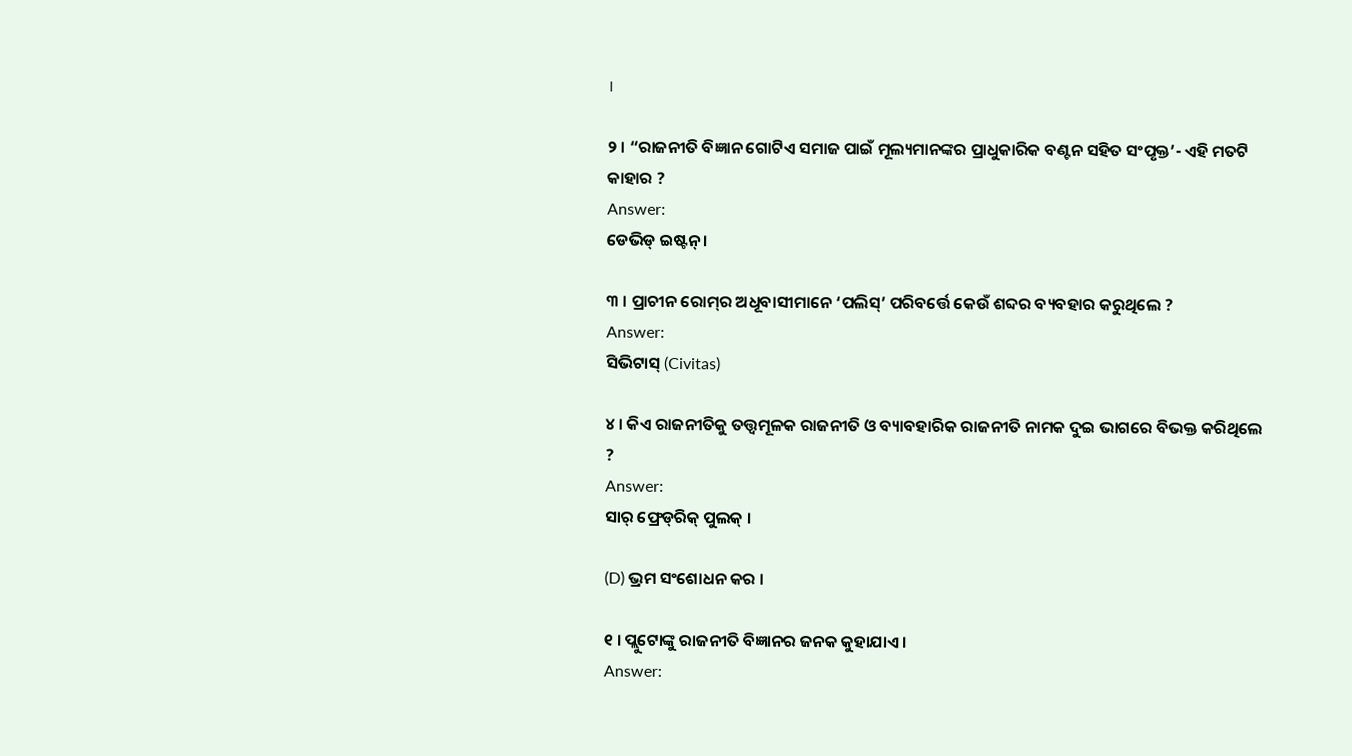।

୨ । “ରାଜନୀତି ବିଜ୍ଞାନ ଗୋଟିଏ ସମାଜ ପାଇଁ ମୂଲ୍ୟମାନଙ୍କର ପ୍ରାଧୁକାରିକ ବଣ୍ଟନ ସହିତ ସଂପୃକ୍ତ’- ଏହି ମତଟି କାହାର ?
Answer:
ଡେଭିଡ୍ ଇଷ୍ଟନ୍ ।

୩ । ପ୍ରାଚୀନ ରୋମ୍‌ର ଅଧୂବାସୀମାନେ ‘ପଲିସ୍’ ପରିବର୍ତ୍ତେ କେଉଁ ଶବ୍ଦର ବ୍ୟବହାର କରୁଥିଲେ ?
Answer:
ସିଭିଟାସ୍ (Civitas)

୪ । କିଏ ରାଜନୀତିକୁ ତତ୍ତ୍ଵମୂଳକ ରାଜନୀତି ଓ ବ୍ୟାବହାରିକ ରାଜନୀତି ନାମକ ଦୁଇ ଭାଗରେ ବିଭକ୍ତ କରିଥିଲେ ?
Answer:
ସାର୍ ଫ୍ରେଡ୍‌ରିକ୍ ପୁଲକ୍ ।

(D) ଭ୍ରମ ସଂଶୋଧନ କର ।

୧ । ପ୍ଲୁଟୋଙ୍କୁ ରାଜନୀତି ବିଜ୍ଞାନର ଜନକ କୁହାଯାଏ ।
Answer: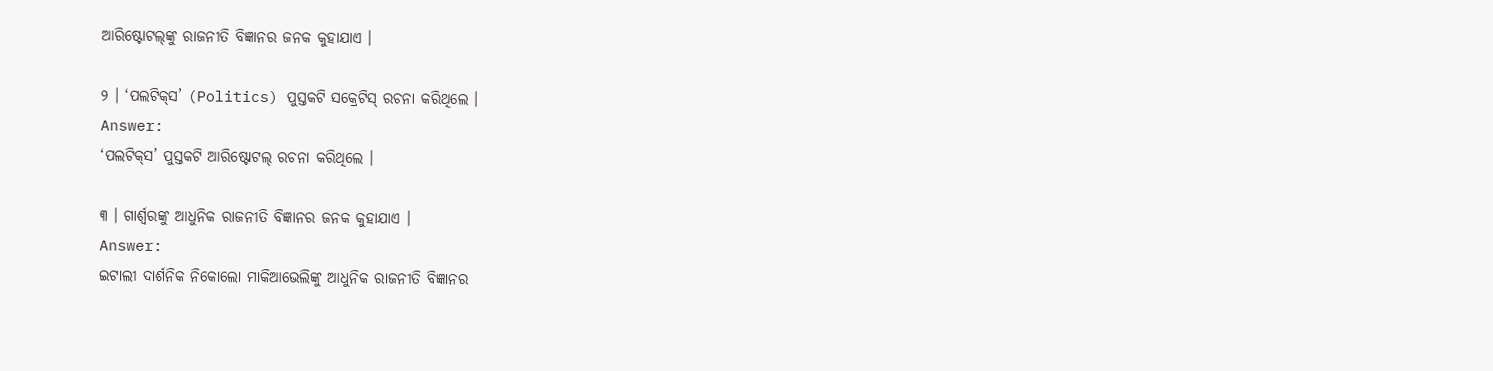ଆରିଷ୍ଟୋଟଲ୍‌ଙ୍କୁ ରାଜନୀତି ବିଜ୍ଞାନର ଜନକ କୁହାଯାଏ ।

୨ । ‘ପଲଟିକ୍‌ସ’ (Politics) ପୁସ୍ତକଟି ସକ୍ରେଟିସ୍ ରଚନା କରିଥିଲେ ।
Answer:
‘ପଲଟିକ୍‌ସ’ ପୁସ୍ତକଟି ଆରିଷ୍ଟୋଟଲ୍ ରଚନା କରିଥିଲେ ।

୩ । ଗାର୍ଶ୍ଵରଙ୍କୁ ଆଧୁନିକ ରାଜନୀତି ବିଜ୍ଞାନର ଜନକ କୁହାଯାଏ ।
Answer:
ଇଟାଲୀ ଦାର୍ଶନିକ ନିକୋଲୋ ମାକିଆଭେଲିଙ୍କୁ ଆଧୁନିକ ରାଜନୀତି ବିଜ୍ଞାନର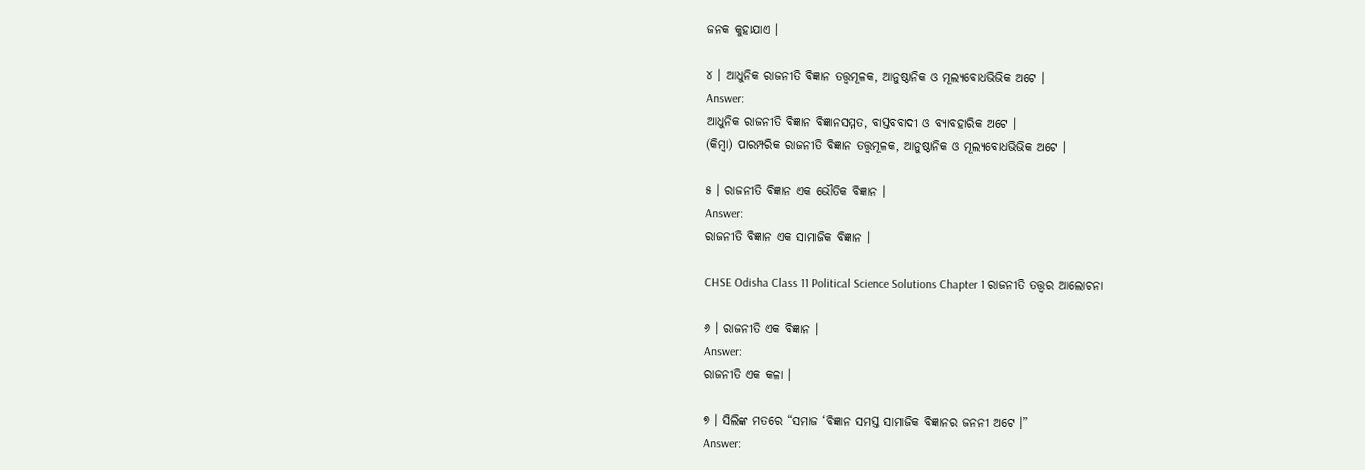ଜନକ କୁହାଯାଏ ।

୪ । ଆଧୁନିକ ରାଜନୀତି ବିଜ୍ଞାନ ତତ୍ତ୍ଵମୂଳକ, ଆନୁଷ୍ଠାନିକ ଓ ମୂଲ୍ୟବୋଧଭିଭିକ ଅଟେ ।
Answer:
ଆଧୁନିକ ରାଜନୀତି ବିଜ୍ଞାନ ବିଜ୍ଞାନସମ୍ମତ, ବାସ୍ତବବାଦୀ ଓ ବ୍ୟାବହାରିକ ଅଟେ ।
(କିମ୍ବା) ପାରମ୍ପରିକ ରାଜନୀତି ବିଜ୍ଞାନ ତତ୍ତ୍ଵମୂଳକ, ଆନୁଷ୍ଠାନିକ ଓ ମୂଲ୍ୟବୋଧଭିଭିକ ଅଟେ ।

୫ । ରାଜନୀତି ବିଜ୍ଞାନ ଏକ ଭୌତିକ ବିଜ୍ଞାନ ।
Answer:
ରାଜନୀତି ବିଜ୍ଞାନ ଏକ ସାମାଜିକ ବିଜ୍ଞାନ ।

CHSE Odisha Class 11 Political Science Solutions Chapter 1 ରାଜନୀତି ତତ୍ତ୍ଵର ଆଲୋଚନା

୬ । ରାଜନୀତି ଏକ ବିଜ୍ଞାନ ।
Answer:
ରାଜନୀତି ଏକ କଳା ।

୭ । ସିଲିଙ୍କ ମତରେ “ସମାଜ ‘ବିଜ୍ଞାନ ସମସ୍ତ ସାମାଜିକ ବିଜ୍ଞାନର ଜନନୀ ଅଟେ ।”
Answer: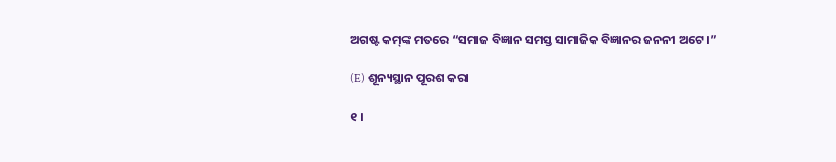ଅଗଷ୍ଟ କମ୍‌ଙ୍କ ମତରେ “ସମାଜ ବିଜ୍ଞାନ ସମସ୍ତ ସାମାଜିକ ବିଜ୍ଞାନର ଜନନୀ ଅଟେ ।”

(E) ଶୂନ୍ୟସ୍ଥାନ ପୂରଶ କରା

୧ ।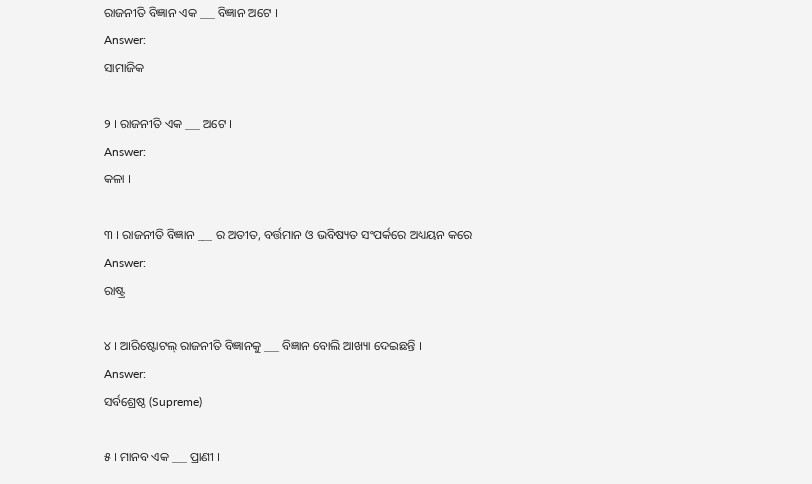ରାଜନୀତି ବିଜ୍ଞାନ ଏକ ___ ବିଜ୍ଞାନ ଅଟେ ।
Answer:
ସାମାଜିକ

୨ । ରାଜନୀତି ଏକ ___ ଅଟେ ।
Answer:
କଳା ।

୩ । ରାଜନୀତି ବିଜ୍ଞାନ ___ ର ଅତୀତ, ବର୍ତ୍ତମାନ ଓ ଭବିଷ୍ୟତ ସଂପର୍କରେ ଅଧ୍ୟୟନ କରେ
Answer:
ରାଷ୍ଟ୍ର

୪ । ଆରିଷ୍ଟୋଟଲ୍ ରାଜନୀତି ବିଜ୍ଞାନକୁ ___ ବିଜ୍ଞାନ ବୋଲି ଆଖ୍ୟା ଦେଇଛନ୍ତି ।
Answer:
ସର୍ବଶ୍ରେଷ୍ଠ (Supreme)

୫ । ମାନବ ଏକ ___ ପ୍ରାଣୀ ।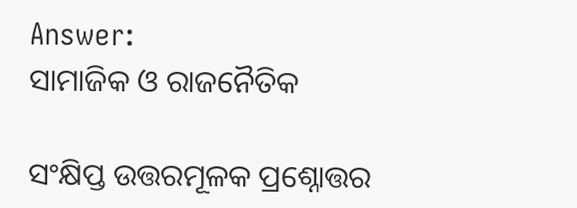Answer:
ସାମାଜିକ ଓ ରାଜନୈତିକ

ସଂକ୍ଷିପ୍ତ ଉତ୍ତରମୂଳକ ପ୍ରଶ୍ନୋତ୍ତର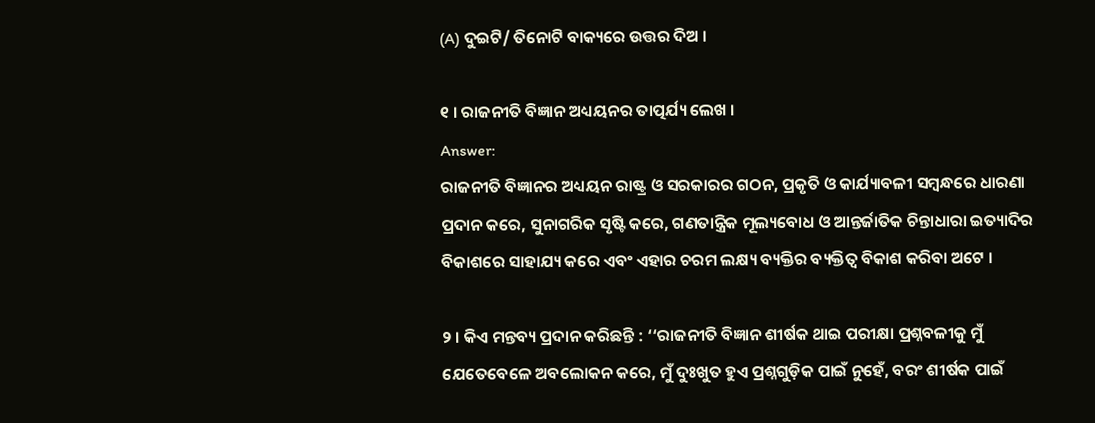(A) ଦୁଇଟି/ ତିନୋଟି ବାକ୍ୟରେ ଉତ୍ତର ଦିଅ ।

୧ । ରାଜନୀତି ବିଜ୍ଞାନ ଅଧ୍ୟୟନର ତାତ୍ପର୍ଯ୍ୟ ଲେଖ ।
Answer:
ରାଜନୀତି ବିଜ୍ଞାନର ଅଧ୍ୟୟନ ରାଷ୍ଟ୍ର ଓ ସରକାରର ଗଠନ, ପ୍ରକୃତି ଓ କାର୍ଯ୍ୟାବଳୀ ସମ୍ବନ୍ଧରେ ଧାରଣା ପ୍ରଦାନ କରେ, ସୁନାଗରିକ ସୃଷ୍ଟି କରେ, ଗଣତାନ୍ତ୍ରିକ ମୂଲ୍ୟବୋଧ ଓ ଆନ୍ତର୍ଜାତିକ ଚିନ୍ତାଧାରା ଇତ୍ୟାଦିର ବିକାଶରେ ସାହାଯ୍ୟ କରେ ଏବଂ ଏହାର ଚରମ ଲକ୍ଷ୍ୟ ବ୍ୟକ୍ତିର ବ୍ୟକ୍ତିତ୍ଵ ବିକାଶ କରିବା ଅଟେ ।

୨ । କିଏ ମନ୍ତବ୍ୟ ପ୍ରଦାନ କରିଛନ୍ତି : ‘‘ରାଜନୀତି ବିଜ୍ଞାନ ଶୀର୍ଷକ ଥାଇ ପରୀକ୍ଷା ପ୍ରଶ୍ନବଳୀକୁ ମୁଁ ଯେତେବେଳେ ଅବଲୋକନ କରେ, ମୁଁ ଦୁଃଖୁତ ହୁଏ ପ୍ରଶ୍ନଗୁଡ଼ିକ ପାଇଁ ନୁହେଁ, ବରଂ ଶୀର୍ଷକ ପାଇଁ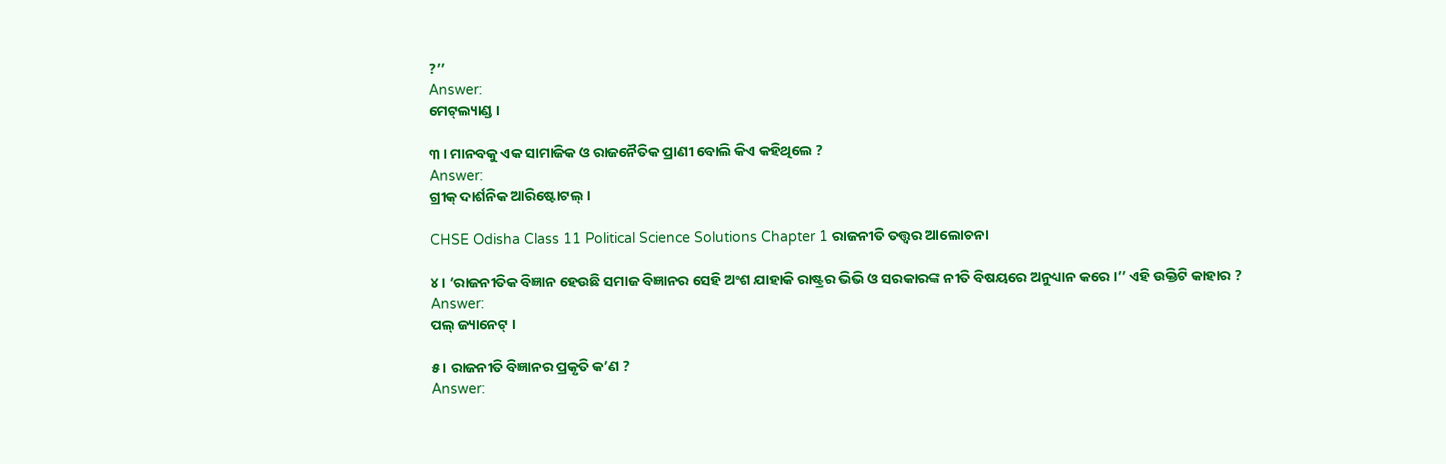?’’
Answer:
ମେଟ୍‌ଲ୍ୟାଣ୍ଡ ।

୩ । ମାନବକୁ ଏକ ସାମାଜିକ ଓ ରାଜନୈତିକ ପ୍ରାଣୀ ବୋଲି କିଏ କହିଥିଲେ ?
Answer:
ଗ୍ରୀକ୍ ଦାର୍ଶନିକ ଆରିଷ୍ଟୋଟଲ୍ ।

CHSE Odisha Class 11 Political Science Solutions Chapter 1 ରାଜନୀତି ତତ୍ତ୍ଵର ଆଲୋଚନା

୪ । ‘ରାଜନୀତିକ ବିଜ୍ଞାନ ହେଉଛି ସମାଜ ବିଜ୍ଞାନର ସେହି ଅଂଶ ଯାହାକି ରାଷ୍ଟ୍ରର ଭିଭି ଓ ସରକାରଙ୍କ ନୀତି ବିଷୟରେ ଅନୁଧ୍ୟାନ କରେ ।’’ ଏହି ଉକ୍ତିଟି କାହାର ?
Answer:
ପଲ୍ ଜ୍ୟାନେଟ୍ ।

୫ । ରାଜନୀତି ବିଜ୍ଞାନର ପ୍ରକୃତି କ’ଣ ?
Answer: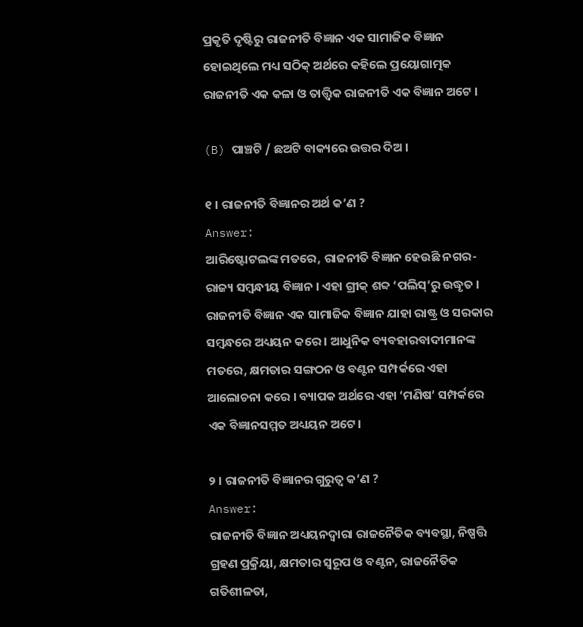ପ୍ରକୃତି ଦୃଷ୍ଟିରୁ ରାଜନୀତି ବିଜ୍ଞାନ ଏକ ସାମାଜିକ ବିଜ୍ଞାନ ହୋଇଥିଲେ ମଧ୍ୟ ସଠିକ୍ ଅର୍ଥରେ କହିଲେ ପ୍ରୟୋଗାତ୍ମକ ରାଜନୀତି ଏକ କଳା ଓ ତାତ୍ତ୍ଵିକ ରାଜନୀତି ଏକ ବିଜ୍ଞାନ ଅଟେ ।

(B) ପାଞ୍ଚଟି / ଛଅଟି ବାକ୍ୟରେ ଉତ୍ତର ଦିଅ ।

୧ । ରାଜନୀତି ବିଜ୍ଞାନର ଅର୍ଥ କ’ଣ ?
Answer:
ଆରିଷ୍ଟୋଟଲଙ୍କ ମତରେ, ରାଜନୀତି ବିଜ୍ଞାନ ହେଉଛି ନଗର-ରାଜ୍ୟ ସମ୍ବନ୍ଧୀୟ ବିଜ୍ଞାନ । ଏହା ଗ୍ରୀକ୍ ଶବ୍ଦ ‘ପଲିସ୍’ରୁ ଉଦ୍ଧୃତ । ରାଜନୀତି ବିଜ୍ଞାନ ଏକ ସାମାଜିକ ବିଜ୍ଞାନ ଯାହା ରାଷ୍ଟ୍ର ଓ ସରକାର ସମ୍ବନ୍ଧରେ ଅଧ୍ୟୟନ କରେ । ଆଧୁନିକ ବ୍ୟବହାରବାଦୀମାନଙ୍କ ମତରେ, କ୍ଷମତାର ସଙ୍ଗଠନ ଓ ବଣ୍ଟନ ସମ୍ପର୍କରେ ଏହା ଆଲୋଚନା କରେ । ବ୍ୟାପକ ଅର୍ଥରେ ଏହା ‘ମଣିଷ’ ସମ୍ପର୍କରେ ଏକ ବିଜ୍ଞାନସମ୍ମତ ଅଧ୍ୟୟନ ଅଟେ।

୨ । ରାଜନୀତି ବିଜ୍ଞାନର ଗୁରୁତ୍ଵ କ’ଣ ?
Answer:
ରାଜନୀତି ବିଜ୍ଞାନ ଅଧ୍ୟୟନଦ୍ଵାରା ରାଜନୈତିକ ବ୍ୟବସ୍ଥା, ନିଷ୍ପତ୍ତି ଗ୍ରହଣ ପ୍ରକ୍ରିୟା, କ୍ଷମତାର ସ୍ଵରୂପ ଓ ବଣ୍ଟନ, ରାଜନୈତିକ ଗତିଶୀଳତା,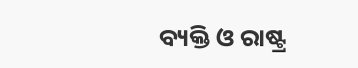ବ୍ୟକ୍ତି ଓ ରାଷ୍ଟ୍ର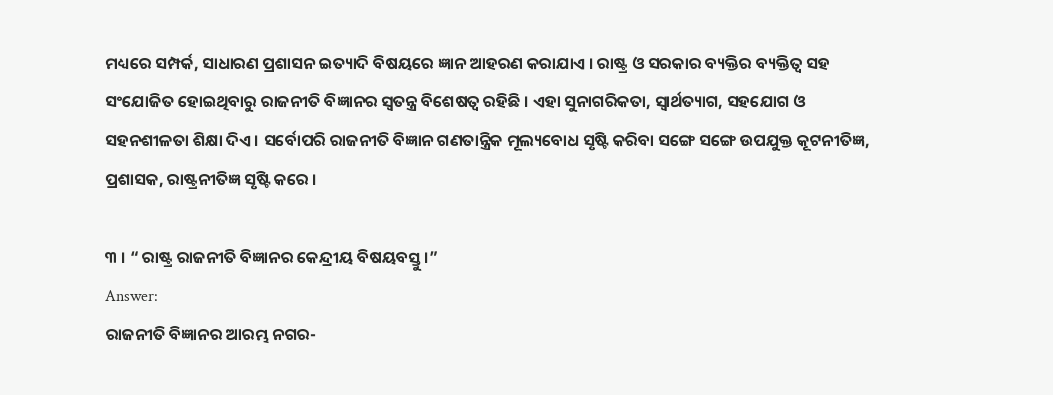ମଧ୍ୟରେ ସମ୍ପର୍କ, ସାଧାରଣ ପ୍ରଶାସନ ଇତ୍ୟାଦି ବିଷୟରେ ଜ୍ଞାନ ଆହରଣ କରାଯାଏ । ରାଷ୍ଟ୍ର ଓ ସରକାର ବ୍ୟକ୍ତିର ବ୍ୟକ୍ତିତ୍ଵ ସହ ସଂଯୋଜିତ ହୋଇଥିବାରୁ ରାଜନୀତି ବିଜ୍ଞାନର ସ୍ଵତନ୍ତ୍ର ବିଶେଷତ୍ଵ ରହିଛି । ଏହା ସୁନାଗରିକତା, ସ୍ଵାର୍ଥତ୍ୟାଗ, ସହଯୋଗ ଓ ସହନଶୀଳତା ଶିକ୍ଷା ଦିଏ । ସର୍ବୋପରି ରାଜନୀତି ବିଜ୍ଞାନ ଗଣତାନ୍ତ୍ରିକ ମୂଲ୍ୟବୋଧ ସୃଷ୍ଟି କରିବା ସଙ୍ଗେ ସଙ୍ଗେ ଉପଯୁକ୍ତ କୂଟନୀତିଜ୍ଞ, ପ୍ରଶାସକ, ରାଷ୍ଟ୍ରନୀତିଜ୍ଞ ସୃଷ୍ଟି କରେ ।

୩ । “ ରାଷ୍ଟ୍ର ରାଜନୀତି ବିଜ୍ଞାନର କେନ୍ଦ୍ରୀୟ ବିଷୟବସ୍ତୁ ।”
Answer:
ରାଜନୀତି ବିଜ୍ଞାନର ଆରମ୍ଭ ନଗର-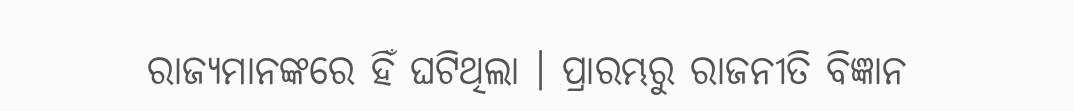ରାଜ୍ୟମାନଙ୍କରେ ହିଁ ଘଟିଥିଲା । ପ୍ରାରମ୍ଭରୁ ରାଜନୀତି ବିଜ୍ଞାନ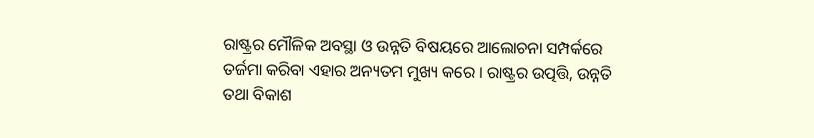ରାଷ୍ଟ୍ରର ମୌଳିକ ଅବସ୍ଥା ଓ ଉନ୍ନତି ବିଷୟରେ ଆଲୋଚନା ସମ୍ପର୍କରେ ତର୍ଜମା କରିବା ଏହାର ଅନ୍ୟତମ ମୁଖ୍ୟ କରେ । ରାଷ୍ଟ୍ରର ଉତ୍ପତ୍ତି, ଉନ୍ନତି ତଥା ବିକାଶ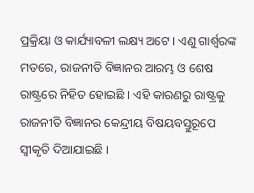ପ୍ରକ୍ରିୟା ଓ କାର୍ଯ୍ୟାବଳୀ ଲକ୍ଷ୍ୟ ଅଟେ । ଏଣୁ ଗାର୍ଶ୍ଵରଙ୍କ ମତରେ, ରାଜନୀତି ବିଜ୍ଞାନର ଆରମ୍ଭ ଓ ଶେଷ ରାଷ୍ଟ୍ରରେ ନିହିତ ହୋଇଛି । ଏହି କାରଣରୁ ରାଷ୍ଟ୍ରକୁ ରାଜନୀତି ବିଜ୍ଞାନର କେନ୍ଦ୍ରୀୟ ବିଷୟବସ୍ତୁରୂପେ ସ୍ଵୀକୃତି ଦିଆଯାଇଛି ।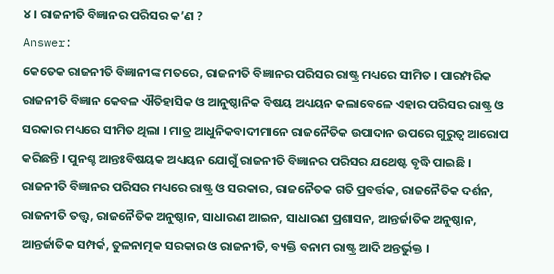୪ । ରାଜନୀତି ବିଜ୍ଞାନର ପରିସର କ’ଣ ?
Answer:
କେତେକ ରାଜନୀତି ବିଜ୍ଞାନୀଙ୍କ ମତରେ, ରାଜନୀତି ବିଜ୍ଞାନର ପରିସର ରାଷ୍ଟ୍ର ମଧ୍ୟରେ ସୀମିତ । ପାରମ୍ପରିକ ରାଜନୀତି ବିଜ୍ଞାନ କେବଳ ଐତିହାସିକ ଓ ଆନୁଷ୍ଠାନିକ ବିଷୟ ଅଧ୍ୟୟନ କଲାବେଳେ ଏହାର ପରିସର ରାଷ୍ଟ୍ର ଓ ସରକାର ମଧ୍ୟରେ ସୀମିତ ଥିଲା । ମାତ୍ର ଆଧୁନିକବାଦୀମାନେ ରାଜନୈତିକ ଉପାଦାନ ଉପରେ ଗୁରୁତ୍ବ ଆରୋପ କରିଛନ୍ତି । ପୁନଶ୍ଚ ଆନ୍ତଃବିଷୟକ ଅଧ୍ୟୟନ ଯୋଗୁଁ ରାଜନୀତି ବିଜ୍ଞାନର ପରିସର ଯଥେଷ୍ଟ ବୃଦ୍ଧି ପାଇଛି । ରାଜନୀତି ବିଜ୍ଞାନର ପରିସର ମଧ୍ୟରେ ରାଷ୍ଟ୍ର ଓ ସରକାର, ରାଜନୈତକ ଗତି ପ୍ରବର୍ତ୍ତକ, ରାଜନୈତିକ ଦର୍ଶନ, ରାଜନୀତି ତତ୍ତ୍ବ, ରାଜନୈତିକ ଅନୁଷ୍ଠାନ, ସାଧାରଣ ଆଇନ, ସାଧାରଣ ପ୍ରଶାସନ, ଆନ୍ତର୍ଜାତିକ ଅନୁଷ୍ଠାନ, ଆନ୍ତର୍ଜାତିକ ସମ୍ପର୍କ, ତୁଳନାତ୍ମକ ସରକାର ଓ ରାଜନୀତି, ବ୍ୟକ୍ତି ବନାମ ରାଷ୍ଟ୍ର ଆଦି ଅନ୍ତର୍ଭୁକ୍ତ ।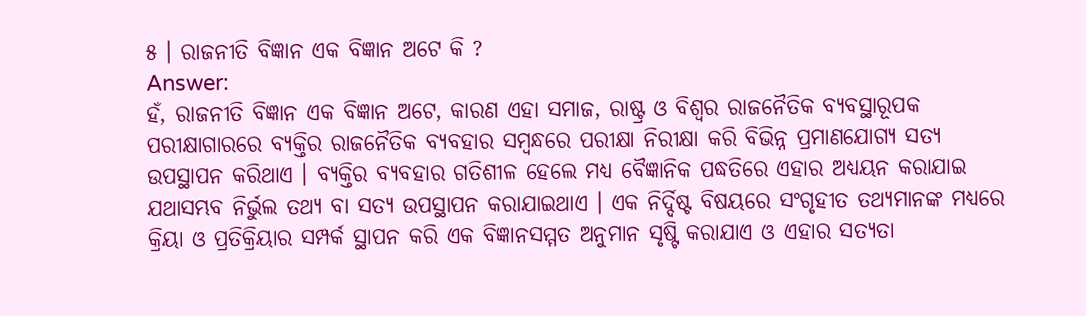୫ । ରାଜନୀତି ବିଜ୍ଞାନ ଏକ ବିଜ୍ଞାନ ଅଟେ କି ?
Answer:
ହଁ, ରାଜନୀତି ବିଜ୍ଞାନ ଏକ ବିଜ୍ଞାନ ଅଟେ, କାରଣ ଏହା ସମାଜ, ରାଷ୍ଟ୍ର ଓ ବିଶ୍ଵର ରାଜନୈତିକ ବ୍ୟବସ୍ଥାରୂପକ ପରୀକ୍ଷାଗାରରେ ବ୍ୟକ୍ତିର ରାଜନୈତିକ ବ୍ୟବହାର ସମ୍ବନ୍ଧରେ ପରୀକ୍ଷା ନିରୀକ୍ଷା କରି ବିଭିନ୍ନ ପ୍ରମାଣଯୋଗ୍ୟ ସତ୍ୟ ଉପସ୍ଥାପନ କରିଥାଏ । ବ୍ୟକ୍ତିର ବ୍ୟବହାର ଗତିଶୀଳ ହେଲେ ମଧ୍ୟ ବୈଜ୍ଞାନିକ ପଦ୍ଧତିରେ ଏହାର ଅଧ୍ୟୟନ କରାଯାଇ ଯଥାସମ୍ଭବ ନିର୍ଭୁଲ ତଥ୍ୟ ବା ସତ୍ୟ ଉପସ୍ଥାପନ କରାଯାଇଥାଏ । ଏକ ନିର୍ଦ୍ଦିଷ୍ଟ ବିଷୟରେ ସଂଗୃହୀତ ତଥ୍ୟମାନଙ୍କ ମଧ୍ୟରେ କ୍ରିୟା ଓ ପ୍ରତିକ୍ରିୟାର ସମ୍ପର୍କ ସ୍ଥାପନ କରି ଏକ ବିଜ୍ଞାନସମ୍ମତ ଅନୁମାନ ସୃଷ୍ଟି କରାଯାଏ ଓ ଏହାର ସତ୍ୟତା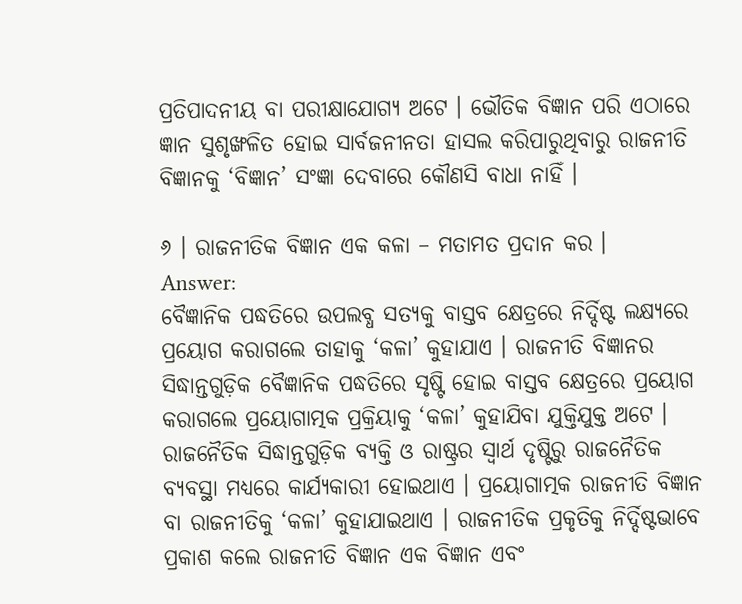ପ୍ରତିପାଦନୀୟ ବା ପରୀକ୍ଷାଯୋଗ୍ୟ ଅଟେ । ଭୌତିକ ବିଜ୍ଞାନ ପରି ଏଠାରେ ଜ୍ଞାନ ସୁଶୃଙ୍ଖଳିତ ହୋଇ ସାର୍ବଜନୀନତା ହାସଲ କରିପାରୁଥିବାରୁ ରାଜନୀତି ବିଜ୍ଞାନକୁ ‘ବିଜ୍ଞାନ’ ସଂଜ୍ଞା ଦେବାରେ କୌଣସି ବାଧା ନାହିଁ ।

୬ । ରାଜନୀତିକ ବିଜ୍ଞାନ ଏକ କଳା – ମତାମତ ପ୍ରଦାନ କର ।
Answer:
ବୈଜ୍ଞାନିକ ପଦ୍ଧତିରେ ଉପଲବ୍ଧ ସତ୍ୟକୁ ବାସ୍ତବ କ୍ଷେତ୍ରରେ ନିର୍ଦ୍ଦିଷ୍ଟ ଲକ୍ଷ୍ୟରେ ପ୍ରୟୋଗ କରାଗଲେ ତାହାକୁ ‘କଳା’ କୁହାଯାଏ । ରାଜନୀତି ବିଜ୍ଞାନର ସିଦ୍ଧାନ୍ତଗୁଡ଼ିକ ବୈଜ୍ଞାନିକ ପଦ୍ଧତିରେ ସୃଷ୍ଟି ହୋଇ ବାସ୍ତବ କ୍ଷେତ୍ରରେ ପ୍ରୟୋଗ କରାଗଲେ ପ୍ରୟୋଗାତ୍ମକ ପ୍ରକ୍ରିୟାକୁ ‘କଳା’ କୁହାଯିବା ଯୁକ୍ତିଯୁକ୍ତ ଅଟେ । ରାଜନୈତିକ ସିଦ୍ଧାନ୍ତଗୁଡ଼ିକ ବ୍ୟକ୍ତି ଓ ରାଷ୍ଟ୍ରର ସ୍ଵାର୍ଥ ଦୃଷ୍ଟିରୁ ରାଜନୈତିକ ବ୍ୟବସ୍ଥା ମଧ୍ୟରେ କାର୍ଯ୍ୟକାରୀ ହୋଇଥାଏ । ପ୍ରୟୋଗାତ୍ମକ ରାଜନୀତି ବିଜ୍ଞାନ ବା ରାଜନୀତିକୁ ‘କଳା’ କୁହାଯାଇଥାଏ । ରାଜନୀତିକ ପ୍ରକୃତିକୁ ନିର୍ଦ୍ଦିଷ୍ଟଭାବେ ପ୍ରକାଶ କଲେ ରାଜନୀତି ବିଜ୍ଞାନ ଏକ ବିଜ୍ଞାନ ଏବଂ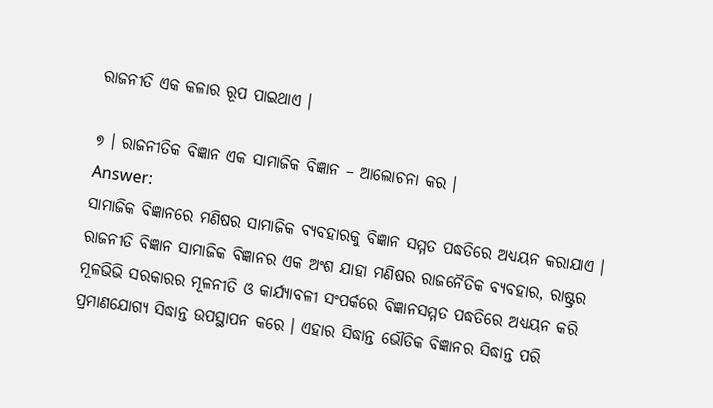ରାଜନୀତି ଏକ କଳାର ରୂପ ପାଇଥାଏ ।

୭ । ରାଜନୀତିକ ବିଜ୍ଞାନ ଏକ ସାମାଜିକ ବିଜ୍ଞାନ – ଆଲୋଚନା କର ।
Answer:
ସାମାଜିକ ବିଜ୍ଞାନରେ ମଣିଷର ସାମାଜିକ ବ୍ୟବହାରକୁ ବିଜ୍ଞାନ ସମ୍ମତ ପଦ୍ଧତିରେ ଅଧ୍ୟୟନ କରାଯାଏ । ରାଜନୀତି ବିଜ୍ଞାନ ସାମାଜିକ ବିଜ୍ଞାନର ଏକ ଅଂଶ ଯାହା ମଣିଷର ରାଜନୈତିକ ବ୍ୟବହାର, ରାଷ୍ଟ୍ରର ମୂଳଭିଭି ସରକାରର ମୂଳନୀତି ଓ କାର୍ଯ୍ୟାବଳୀ ସଂପର୍କରେ ବିଜ୍ଞାନସମ୍ମତ ପଦ୍ଧତିରେ ଅଧ୍ୟୟନ କରି ପ୍ରମାଣଯୋଗ୍ୟ ସିଦ୍ଧାନ୍ତ ଉପସ୍ଥାପନ କରେ । ଏହାର ସିଦ୍ଧାନ୍ତ ଭୌତିକ ବିଜ୍ଞାନର ସିଦ୍ଧାନ୍ତ ପରି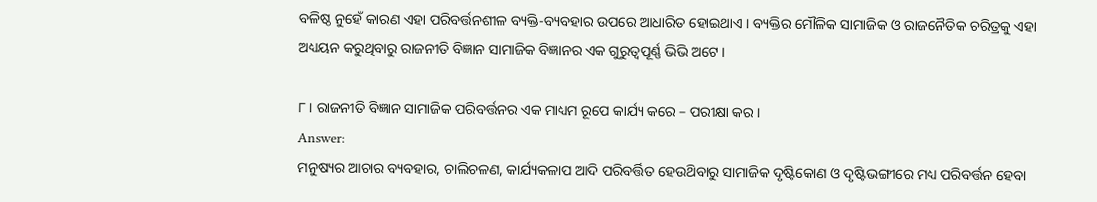ବଳିଷ୍ଠ ନୁହେଁ କାରଣ ଏହା ପରିବର୍ତ୍ତନଶୀଳ ବ୍ୟକ୍ତି-ବ୍ୟବହାର ଉପରେ ଆଧାରିତ ହୋଇଥାଏ । ବ୍ୟକ୍ତିର ମୌଳିକ ସାମାଜିକ ଓ ରାଜନୈତିକ ଚରିତ୍ରକୁ ଏହା ଅଧ୍ୟୟନ କରୁଥିବାରୁ ରାଜନୀତି ବିଜ୍ଞାନ ସାମାଜିକ ବିଜ୍ଞାନର ଏକ ଗୁରୁତ୍ଵପୂର୍ଣ୍ଣ ଭିଭି ଅଟେ ।

୮ । ରାଜନୀତି ବିଜ୍ଞାନ ସାମାଜିକ ପରିବର୍ତ୍ତନର ଏକ ମାଧ୍ୟମ ରୂପେ କାର୍ଯ୍ୟ କରେ – ପରୀକ୍ଷା କର ।
Answer:
ମନୁଷ୍ୟର ଆଚାର ବ୍ୟବହାର, ଚାଲିଚଳଣ, କାର୍ଯ୍ୟକଳାପ ଆଦି ପରିବର୍ତ୍ତିତ ହେଉଥ‌ିବାରୁ ସାମାଜିକ ଦୃଷ୍ଟିକୋଣ ଓ ଦୃଷ୍ଟିଭଙ୍ଗୀରେ ମଧ୍ୟ ପରିବର୍ତ୍ତନ ହେବା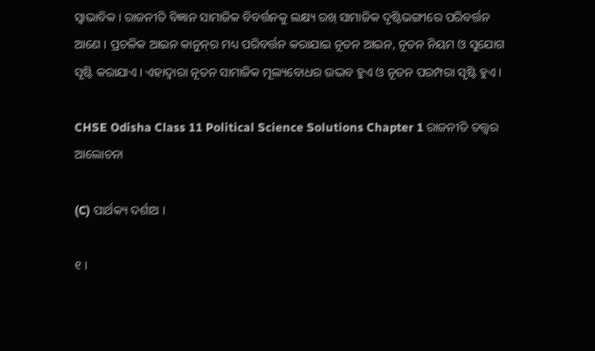ସ୍ଵାଭାବିକ । ରାଜନୀତି ବିଜ୍ଞାନ ସାମାଜିକ ବିବର୍ତ୍ତନକୁ ଲକ୍ଷ୍ୟ ରଖ୍ ସାମାଜିକ ଦୃଷ୍ଟିଭଙ୍ଗୀରେ ପରିବର୍ତ୍ତନ ଆଣେ । ପ୍ରଚଳିକ ଆଇନ କାନୁନ୍‌ର ମଧ୍ୟ ପରିବର୍ତ୍ତନ କରାଯାଇ ନୂତନ ଆଇନ, ନୂତନ ନିୟମ ଓ ସୁଯୋଗ ସୃଷ୍ଟି କରାଯାଏ । ଏହାଦ୍ଵାରା ନୂତନ ସାମାଜିକ ମୂଲ୍ୟବୋଧର ଉଦ୍ଭବ ହୁଏ ଓ ନୂତନ ପରମ୍ପରା ସୃଷ୍ଟି ହୁଏ ।

CHSE Odisha Class 11 Political Science Solutions Chapter 1 ରାଜନୀତି ତତ୍ତ୍ଵର ଆଲୋଚନା

(C) ପାର୍ଥକ୍ୟ ଦର୍ଶାଅ ।

୧ ।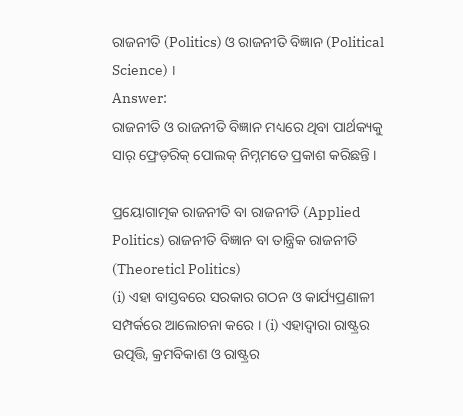ରାଜନୀତି (Politics) ଓ ରାଜନୀତି ବିଜ୍ଞାନ (Political Science) ।
Answer:
ରାଜନୀତି ଓ ରାଜନୀତି ବିଜ୍ଞାନ ମଧ୍ୟରେ ଥିବା ପାର୍ଥକ୍ୟକୁ ସାର୍ ଫ୍ରେଡ଼ରିକ୍ ପୋଲକ୍ ନିମ୍ନମତେ ପ୍ରକାଶ କରିଛନ୍ତି ।

ପ୍ରୟୋଗାତ୍ମକ ରାଜନୀତି ବା ରାଜନୀତି (Applied Politics) ରାଜନୀତି ବିଜ୍ଞାନ ବା ତାନ୍ତ୍ରିକ ରାଜନୀତି (Theoreticl Politics)
(i) ଏହା ବାସ୍ତବରେ ସରକାର ଗଠନ ଓ କାର୍ଯ୍ୟପ୍ରଣାଳୀ ସମ୍ପର୍କରେ ଆଲୋଚନା କରେ । (i) ଏହାଦ୍ଵାରା ରାଷ୍ଟ୍ରର ଉତ୍ପତ୍ତି, କ୍ରମବିକାଶ ଓ ରାଷ୍ଟ୍ରର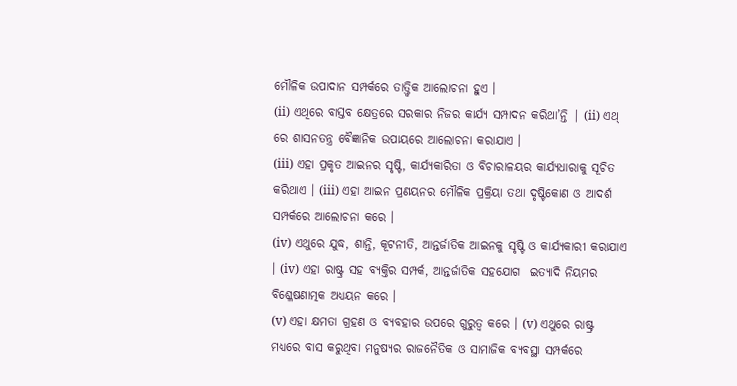ମୌଳିକ ଉପାଦାନ ସମ୍ପର୍କରେ ତାତ୍ତ୍ଵିକ ଆଲୋଚନା ହୁଏ ।
(ii) ଏଥିରେ ବାସ୍ତବ କ୍ଷେତ୍ରରେ ସରକାର ନିଜର କାର୍ଯ୍ୟ ସମ୍ପାଦନ କରିଥା’ନ୍ତି | (ii) ଏଥ୍ ରେ ଶାସନତନ୍ତ୍ର ବୈଜ୍ଞାନିକ ଉପାୟରେ ଆଲୋଚନା କରାଯାଏ ।
(iii) ଏହା ପ୍ରକୃତ ଆଇନର ସୃଷ୍ଟି, କାର୍ଯ୍ୟକାରିତା ଓ ବିଚାରାଳୟର କାର୍ଯ୍ୟଧାରାକୁ ସୂଚିତ କରିଥାଏ । (iii) ଏହା ଆଇନ ପ୍ରଣୟନର ମୌଳିକ ପ୍ରକ୍ରିୟା ତଥା ଦୃଷ୍ଟିକୋଣ ଓ ଆଦର୍ଶ ସମ୍ପର୍କରେ ଆଲୋଚନା କରେ ।
(iv) ଏଥୁରେ ଯୁଦ୍ଧ, ଶାନ୍ତି, କୂଟନୀତି, ଆନ୍ତର୍ଜାତିକ ଆଇନକୁ ସୃଷ୍ଟି ଓ କାର୍ଯ୍ୟକାରୀ କରାଯାଏ । (iv) ଏହା ରାଷ୍ଟ୍ର ସହ ବ୍ୟକ୍ତିର ସମ୍ପର୍କ, ଆନ୍ତର୍ଜାତିକ ସହଯୋଗ  ଇତ୍ୟାଦି ନିୟମର ବିଶ୍ଳେଷଣାତ୍ମକ ଅଧ୍ୟୟନ କରେ ।
(v) ଏହା କ୍ଷମତା ଗ୍ରହଣ ଓ ବ୍ୟବହାର ଉପରେ ଗୁରୁତ୍ଵ କରେ । (v) ଏଥୁରେ ରାଷ୍ଟ୍ର ମଧ୍ୟରେ ବାସ କରୁଥିବା ମନୁଷ୍ୟର ରାଜନୈତିକ ଓ ସାମାଜିକ ବ୍ୟବସ୍ଥା ସମ୍ପର୍କରେ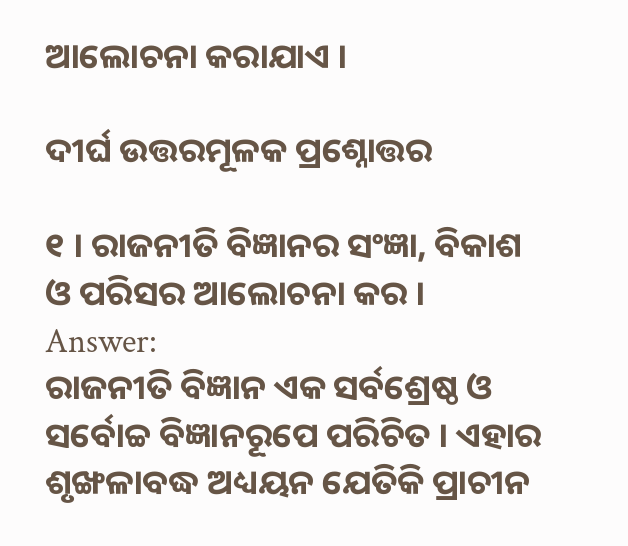ଆଲୋଚନା କରାଯାଏ ।

ଦୀର୍ଘ ଉତ୍ତରମୂଳକ ପ୍ରଶ୍ନୋତ୍ତର

୧ । ରାଜନୀତି ବିଜ୍ଞାନର ସଂଜ୍ଞା, ବିକାଶ ଓ ପରିସର ଆଲୋଚନା କର ।
Answer:
ରାଜନୀତି ବିଜ୍ଞାନ ଏକ ସର୍ବଶ୍ରେଷ୍ଠ ଓ ସର୍ବୋଚ୍ଚ ବିଜ୍ଞାନରୂପେ ପରିଚିତ । ଏହାର ଶୃଙ୍ଖଳାବଦ୍ଧ ଅଧ୍ୟୟନ ଯେତିକି ପ୍ରାଚୀନ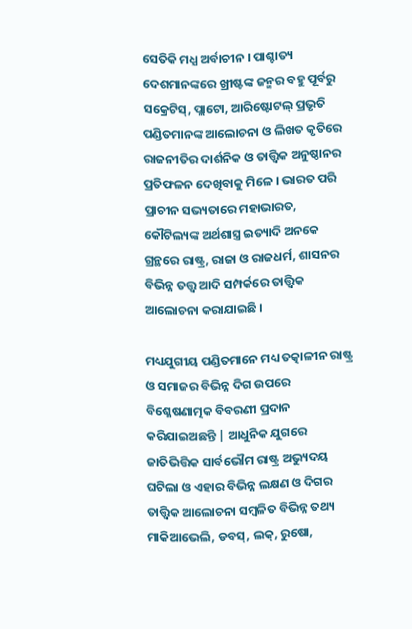ସେତିକି ମଧ୍ଯ ଅର୍ବାଚୀନ । ପାଶ୍ଚାତ୍ୟ ଦେଶମାନଙ୍କରେ ଖ୍ରୀଷ୍ଟଙ୍କ ଜନ୍ମର ବହୁ ପୂର୍ବରୁ ସକ୍ରେଟିସ୍, ପ୍ଲାଟୋ, ଆରିଷ୍ଟୋଟଲ୍ ପ୍ରଭୃତି ପଣ୍ଡିତମାନଙ୍କ ଆଲୋଚନା ଓ ଲିଖତ କୃତିରେ ରାଜନୀତିର ଦାର୍ଶନିକ ଓ ତାତ୍ତ୍ଵିକ ଅନୁଷ୍ଠାନର ପ୍ରତିଫଳନ ଦେଖିବାକୁ ମିଳେ । ଭାରତ ପରି ପ୍ରାଚୀନ ସଭ୍ୟତାରେ ମହାଭାରତ, କୌଟିଲ୍ୟଙ୍କ ଅର୍ଥଶାସ୍ତ୍ର ଇତ୍ୟାଦି ଅନକେ ଗ୍ରନ୍ଥରେ ରାଷ୍ଟ୍ର, ରାଜା ଓ ରାଜଧର୍ମ, ଶାସନର ବିଭିନ୍ନ ତତ୍ତ୍ଵ ଆଦି ସମ୍ପର୍କରେ ତାତ୍ତ୍ଵିକ ଆଲୋଚନା କରାଯାଇଛି ।

ମଧ୍ୟଯୁଗୀୟ ପଣ୍ଡିତମାନେ ମଧ୍ୟ ତତ୍କାଳୀନ ରାଷ୍ଟ୍ର ଓ ସମାଜର ବିଭିନ୍ନ ଦିଗ ଉପରେ ବିଶ୍ଳେଷଣାତ୍ମକ ବିବରଣୀ ପ୍ରଦାନ କରିଯାଇଅଛନ୍ତି | ଆଧୁନିକ ଯୁଗରେ ଜାତିଭିତ୍ତିକ ସାର୍ବଭୌମ ରାଷ୍ଟ୍ର ଅଭ୍ୟୁଦୟ ଘଟିଲା ଓ ଏହାର ବିଭିନ୍ନ ଲକ୍ଷଣ ଓ ଦିଗର ତାତ୍ତ୍ଵିକ ଆଲୋଚନା ସମ୍ବଳିତ ବିଭିନ୍ନ ତଥ୍ୟ ମାକିଆଭେଲି, ଡବସ୍, ଲକ୍, ରୁଷୋ,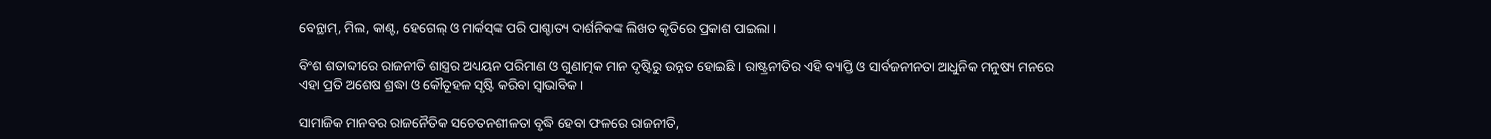ବେନ୍ଥାମ୍, ମିଲ, କାଣ୍ଟ, ହେଗେଲ୍ ଓ ମାର୍କସ୍‌ଙ୍କ ପରି ପାଶ୍ଚାତ୍ୟ ଦାର୍ଶନିକଙ୍କ ଲିଖତ କୃତିରେ ପ୍ରକାଶ ପାଇଲା ।

ବିଂଶ ଶତାବ୍ଦୀରେ ରାଜନୀତି ଶାସ୍ତ୍ରର ଅଧ୍ୟୟନ ପରିମାଣ ଓ ଗୁଣାତ୍ମକ ମାନ ଦୃଷ୍ଟିରୁ ଉନ୍ନତ ହୋଇଛି । ରାଷ୍ଟ୍ରନୀତିର ଏହି ବ୍ୟାପ୍ତି ଓ ସାର୍ବଜନୀନତା ଆଧୁନିକ ମନୁଷ୍ୟ ମନରେ ଏହା ପ୍ରତି ଅଶେଷ ଶ୍ରଦ୍ଧା ଓ କୌତୂହଳ ସୃଷ୍ଟି କରିବା ସ୍ଵାଭାବିକ ।

ସାମାଜିକ ମାନବର ରାଜନୈତିକ ସଚେତନଶୀଳତା ବୃଦ୍ଧି ହେବା ଫଳରେ ରାଜନୀତି,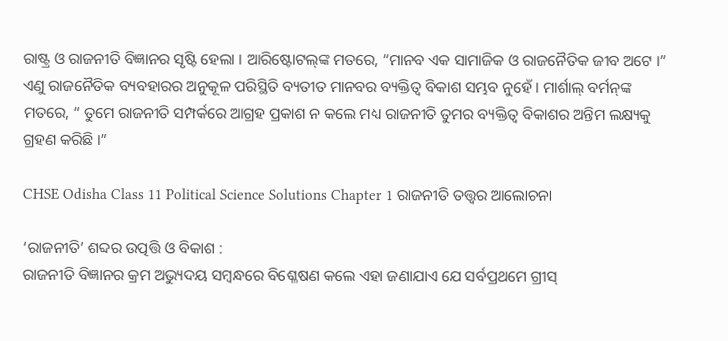ରାଷ୍ଟ୍ର ଓ ରାଜନୀତି ବିଜ୍ଞାନର ସୃଷ୍ଟି ହେଲା । ଆରିଷ୍ଟୋଟଲ୍‌ଙ୍କ ମତରେ, “ମାନବ ଏକ ସାମାଜିକ ଓ ରାଜନୈତିକ ଜୀବ ଅଟେ ।” ଏଣୁ ରାଜନୈତିକ ବ୍ୟବହାରର ଅନୁକୂଳ ପରିସ୍ଥିତି ବ୍ୟତୀତ ମାନବର ବ୍ୟକ୍ତିତ୍ଵ ବିକାଶ ସମ୍ଭବ ନୁହେଁ । ମାର୍ଶାଲ୍ ବର୍ମନ୍‌ଙ୍କ ମତରେ, “ ତୁମେ ରାଜନୀତି ସମ୍ପର୍କରେ ଆଗ୍ରହ ପ୍ରକାଶ ନ କଲେ ମଧ୍ୟ ରାଜନୀତି ତୁମର ବ୍ୟକ୍ତିତ୍ଵ ବିକାଶର ଅନ୍ତିମ ଲକ୍ଷ୍ୟକୁ ଗ୍ରହଣ କରିଛି ।”

CHSE Odisha Class 11 Political Science Solutions Chapter 1 ରାଜନୀତି ତତ୍ତ୍ଵର ଆଲୋଚନା

‘ରାଜନୀତି’ ଶବ୍ଦର ଉତ୍ପତ୍ତି ଓ ବିକାଶ :
ରାଜନୀତି ବିଜ୍ଞାନର କ୍ରମ ଅଭ୍ୟୁଦୟ ସମ୍ବନ୍ଧରେ ବିଶ୍ଳେଷଣ କଲେ ଏହା ଜଣାଯାଏ ଯେ ସର୍ବପ୍ରଥମେ ଗ୍ରୀସ୍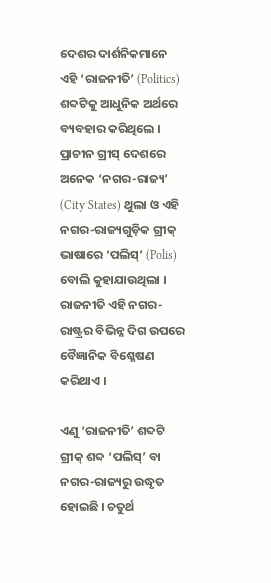ଦେଶର ଦାର୍ଶନିକମାନେ ଏହି ‘ରାଜନୀତି’ (Politics) ଶବ୍ଦଟିକୁ ଆଧୁନିକ ଅର୍ଥରେ ବ୍ୟବହାର କରିଥିଲେ । ପ୍ରାଚୀନ ଗ୍ରୀସ୍ ଦେଶରେ ଅନେକ ‘ନଗର-ରାଜ୍ୟ’ (City States) ଥୁଲା ଓ ଏହି ନଗର-ରାଜ୍ୟଗୁଡ଼ିକ ଗ୍ରୀକ୍ ଭାଷାରେ ‘ପଲିସ୍’ (Polis) ବୋଲି କୁହାଯାଉଥିଲା । ରାଜନୀତି ଏହି ନଗର-ରାଷ୍ଟ୍ରର ବିଭିନ୍ନ ଦିଗ ଉପରେ ବୈଜ୍ଞାନିକ ବିଶ୍ଳେଷଣ କରିଥାଏ ।

ଏଣୁ ‘ରାଜନୀତି’ ଶବ୍ଦଟି ଗ୍ରୀକ୍ ଶବ୍ଦ ‘ପଲିସ୍’ ବା ନଗର-ରାଜ୍ୟରୁ ଉଦ୍ଧୃତ ହୋଇଛି । ଚତୁର୍ଥ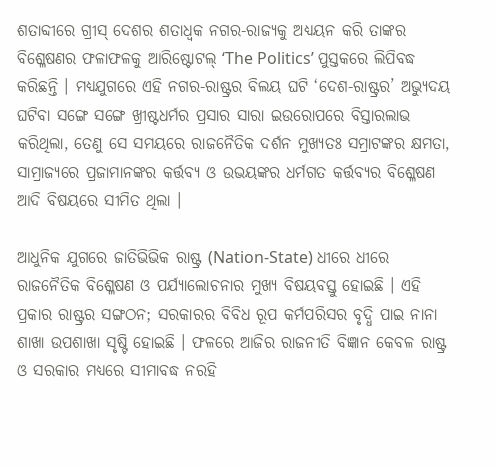ଶତାବ୍ଦୀରେ ଗ୍ରୀସ୍ ଦେଶର ଶତାଧ୍ଵକ ନଗର-ରାଜ୍ୟକୁ ଅଧ୍ୟୟନ କରି ତାଙ୍କର ବିଶ୍ଳେଷଣର ଫଳାଫଳକୁ ଆରିଷ୍ଟୋଟଲ୍ ‘The Politics’ ପୁସ୍ତକରେ ଲିପିବଦ୍ଧ କରିଛନ୍ତି । ମଧ୍ୟଯୁଗରେ ଏହି ନଗର-ରାଷ୍ଟ୍ରର ବିଲୟ ଘଟି ‘ଦେଶ-ରାଷ୍ଟ୍ରର’ ଅଭ୍ୟୁଦୟ ଘଟିବା ସଙ୍ଗେ ସଙ୍ଗେ ଖ୍ରୀଷ୍ଟଧର୍ମର ପ୍ରସାର ସାରା ଇଉରୋପରେ ବିସ୍ତାରଲାଭ କରିଥିଲା, ତେଣୁ ସେ ସମୟରେ ରାଜନୈତିକ ଦର୍ଶନ ମୁଖ୍ୟତଃ ସମ୍ରାଟଙ୍କର କ୍ଷମତା, ସାମ୍ରାଜ୍ୟରେ ପ୍ରଜାମାନଙ୍କର କର୍ତ୍ତବ୍ୟ ଓ ଉଭୟଙ୍କର ଧର୍ମଗତ କର୍ତ୍ତବ୍ୟର ବିଶ୍ଳେଷଣ ଆଦି ବିଷୟରେ ସୀମିତ ଥିଲା ।

ଆଧୁନିକ ଯୁଗରେ ଜାତିଭିଭିକ ରାଷ୍ଟ୍ର (Nation-State) ଧୀରେ ଧୀରେ ରାଜନୈତିକ ବିଶ୍ଳେଷଣ ଓ ପର୍ଯ୍ୟାଲୋଚନାର ମୁଖ୍ୟ ବିଷୟବସ୍ତୁ ହୋଇଛି । ଏହି ପ୍ରକାର ରାଷ୍ଟ୍ରର ସଙ୍ଗଠନ; ସରକାରର ବିବିଧ ରୂପ କର୍ମପରିସର ବୃଦ୍ଧି ପାଇ ନାନା ଶାଖା ଉପଶାଖା ସୃଷ୍ଟି ହୋଇଛି । ଫଳରେ ଆଜିର ରାଜନୀତି ବିଜ୍ଞାନ କେବଳ ରାଷ୍ଟ୍ର ଓ ସରକାର ମଧ୍ୟରେ ସୀମାବଦ୍ଧ ନରହି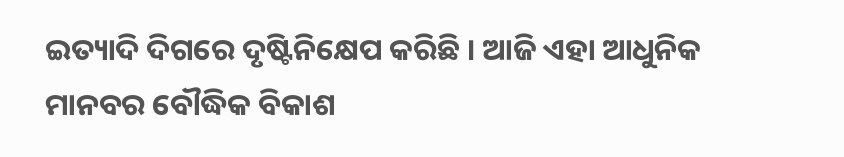ଇତ୍ୟାଦି ଦିଗରେ ଦୃଷ୍ଟିନିକ୍ଷେପ କରିଛି । ଆଜି ଏହା ଆଧୁନିକ ମାନବର ବୌଦ୍ଧିକ ବିକାଶ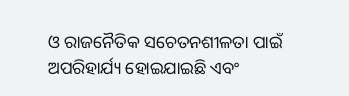ଓ ରାଜନୈତିକ ସଚେତନଶୀଳତା ପାଇଁ ଅପରିହାର୍ଯ୍ୟ ହୋଇଯାଇଛି ଏବଂ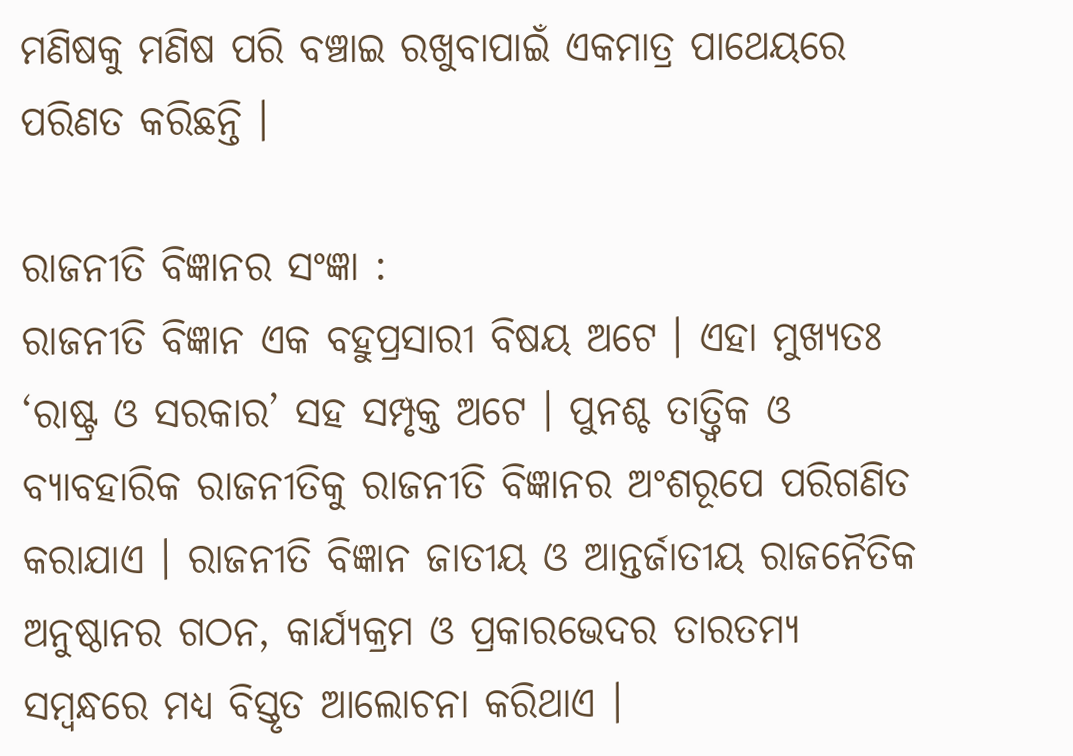ମଣିଷକୁ ମଣିଷ ପରି ବଞ୍ଚାଇ ରଖୁବାପାଇଁ ଏକମାତ୍ର ପାଥେୟରେ ପରିଣତ କରିଛନ୍ତି ।

ରାଜନୀତି ବିଜ୍ଞାନର ସଂଜ୍ଞା :
ରାଜନୀତି ବିଜ୍ଞାନ ଏକ ବହୁପ୍ରସାରୀ ବିଷୟ ଅଟେ । ଏହା ମୁଖ୍ୟତଃ ‘ରାଷ୍ଟ୍ର ଓ ସରକାର’ ସହ ସମ୍ପୃକ୍ତ ଅଟେ । ପୁନଶ୍ଚ ତାତ୍ତ୍ଵିକ ଓ ବ୍ୟାବହାରିକ ରାଜନୀତିକୁ ରାଜନୀତି ବିଜ୍ଞାନର ଅଂଶରୂପେ ପରିଗଣିତ କରାଯାଏ । ରାଜନୀତି ବିଜ୍ଞାନ ଜାତୀୟ ଓ ଆନ୍ତର୍ଜାତୀୟ ରାଜନୈତିକ ଅନୁଷ୍ଠାନର ଗଠନ, କାର୍ଯ୍ୟକ୍ରମ ଓ ପ୍ରକାରଭେଦର ତାରତମ୍ୟ ସମ୍ବନ୍ଧରେ ମଧ୍ୟ ବିସ୍ତୃତ ଆଲୋଚନା କରିଥାଏ ।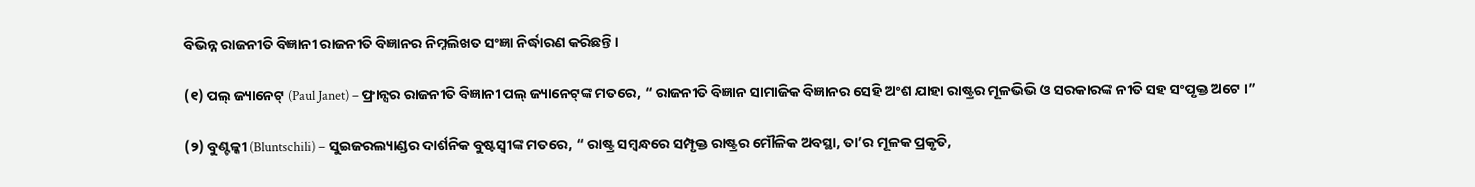ବିଭିନ୍ନ ରାଜନୀତି ବିଜ୍ଞାନୀ ରାଜନୀତି ବିଜ୍ଞାନର ନିମ୍ନଲିଖତ ସଂଜ୍ଞା ନିର୍ଦ୍ଧାରଣ କରିଛନ୍ତି ।

(୧) ପଲ୍ ଜ୍ୟାନେଟ୍ (Paul Janet) – ଫ୍ରାନ୍ସର ରାଜନୀତି ବିଜ୍ଞାନୀ ପଲ୍ ଜ୍ୟାନେଟ୍‌ଙ୍କ ମତରେ, “ ରାଜନୀତି ବିଜ୍ଞାନ ସାମାଜିକ ବିଜ୍ଞାନର ସେହି ଅଂଶ ଯାହା ରାଷ୍ଟ୍ରର ମୂଳଭିଭି ଓ ସରକାରଙ୍କ ନୀତି ସହ ସଂପୃକ୍ତ ଅଟେ ।”

(୨) ବୁଣ୍ଟଳ୍କୀ (Bluntschili) – ସୁଇଜରଲ୍ୟାଣ୍ଡର ଦାର୍ଶନିକ ବୁଷ୍ଟସ୍ଵୀଙ୍କ ମତରେ, “ ରାଷ୍ଟ୍ର ସମ୍ବନ୍ଧରେ ସମ୍ପୃକ୍ତ ରାଷ୍ଟ୍ରର ମୌଳିକ ଅବସ୍ଥା, ତା’ର ମୂଳକ ପ୍ରକୃତି,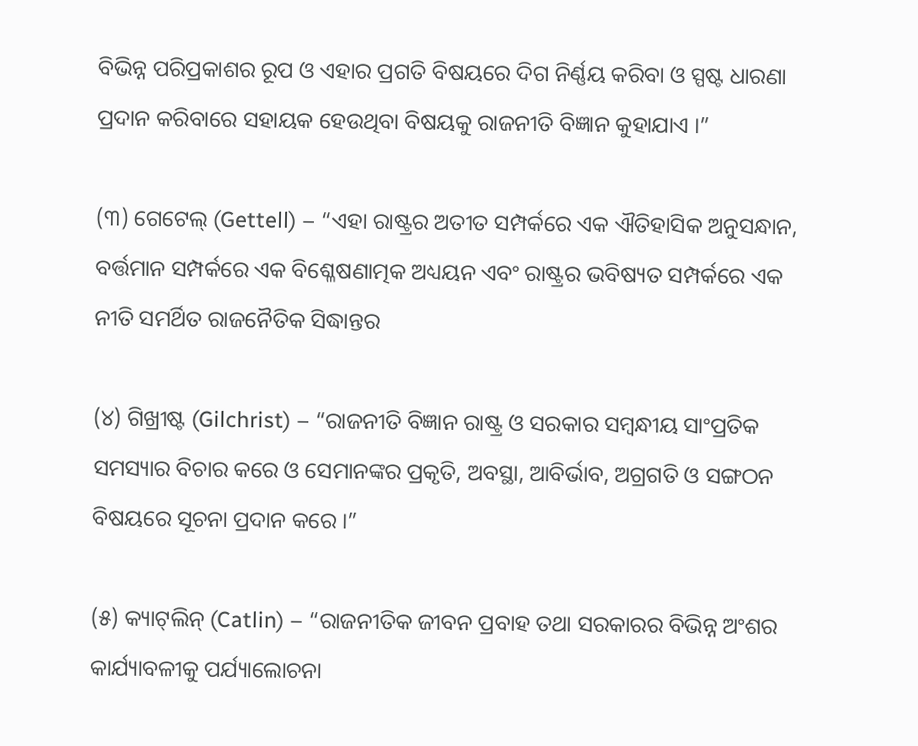ବିଭିନ୍ନ ପରିପ୍ରକାଶର ରୂପ ଓ ଏହାର ପ୍ରଗତି ବିଷୟରେ ଦିଗ ନିର୍ଣ୍ଣୟ କରିବା ଓ ସ୍ପଷ୍ଟ ଧାରଣା ପ୍ରଦାନ କରିବାରେ ସହାୟକ ହେଉଥିବା ବିଷୟକୁ ରାଜନୀତି ବିଜ୍ଞାନ କୁହାଯାଏ ।”

(୩) ଗେଟେଲ୍ (Gettell) – “ଏହା ରାଷ୍ଟ୍ରର ଅତୀତ ସମ୍ପର୍କରେ ଏକ ଐତିହାସିକ ଅନୁସନ୍ଧାନ, ବର୍ତ୍ତମାନ ସମ୍ପର୍କରେ ଏକ ବିଶ୍ଳେଷଣାତ୍ମକ ଅଧ୍ୟୟନ ଏବଂ ରାଷ୍ଟ୍ରର ଭବିଷ୍ୟତ ସମ୍ପର୍କରେ ଏକ ନୀତି ସମର୍ଥିତ ରାଜନୈତିକ ସିଦ୍ଧାନ୍ତର

(୪) ଗିଖ୍ରୀଷ୍ଟ (Gilchrist) – “ରାଜନୀତି ବିଜ୍ଞାନ ରାଷ୍ଟ୍ର ଓ ସରକାର ସମ୍ବନ୍ଧୀୟ ସାଂପ୍ରତିକ ସମସ୍ୟାର ବିଚାର କରେ ଓ ସେମାନଙ୍କର ପ୍ରକୃତି, ଅବସ୍ଥା, ଆବିର୍ଭାବ, ଅଗ୍ରଗତି ଓ ସଙ୍ଗଠନ ବିଷୟରେ ସୂଚନା ପ୍ରଦାନ କରେ ।”

(୫) କ୍ୟାଟ୍‌ଲିନ୍ (Catlin) – “ରାଜନୀତିକ ଜୀବନ ପ୍ରବାହ ତଥା ସରକାରର ବିଭିନ୍ନ ଅଂଶର କାର୍ଯ୍ୟାବଳୀକୁ ପର୍ଯ୍ୟାଲୋଚନା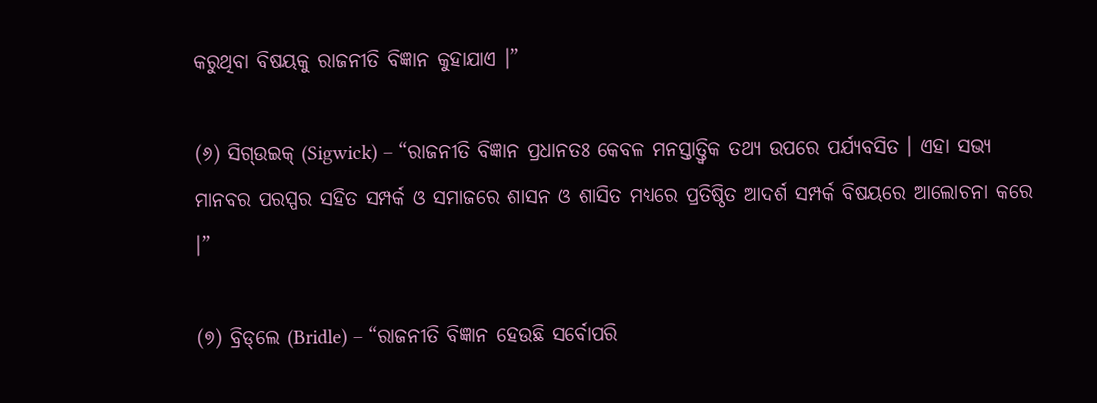କରୁଥିବା ବିଷୟକୁ ରାଜନୀତି ବିଜ୍ଞାନ କୁହାଯାଏ ।”

(୬) ସିଗ୍‌ଉଇକ୍ (Sigwick) – “ରାଜନୀତି ବିଜ୍ଞାନ ପ୍ରଧାନତଃ କେବଳ ମନସ୍ତାତ୍ତ୍ଵିକ ତଥ୍ୟ ଉପରେ ପର୍ଯ୍ୟବସିତ । ଏହା ସଭ୍ୟ ମାନବର ପରସ୍ପର ସହିତ ସମ୍ପର୍କ ଓ ସମାଜରେ ଶାସନ ଓ ଶାସିତ ମଧ୍ୟରେ ପ୍ରତିଷ୍ଠିତ ଆଦର୍ଶ ସମ୍ପର୍କ ବିଷୟରେ ଆଲୋଚନା କରେ ।”

(୭) ବ୍ରିଡ୍‌ଲେ (Bridle) – “ରାଜନୀତି ବିଜ୍ଞାନ ହେଉଛି ସର୍ବୋପରି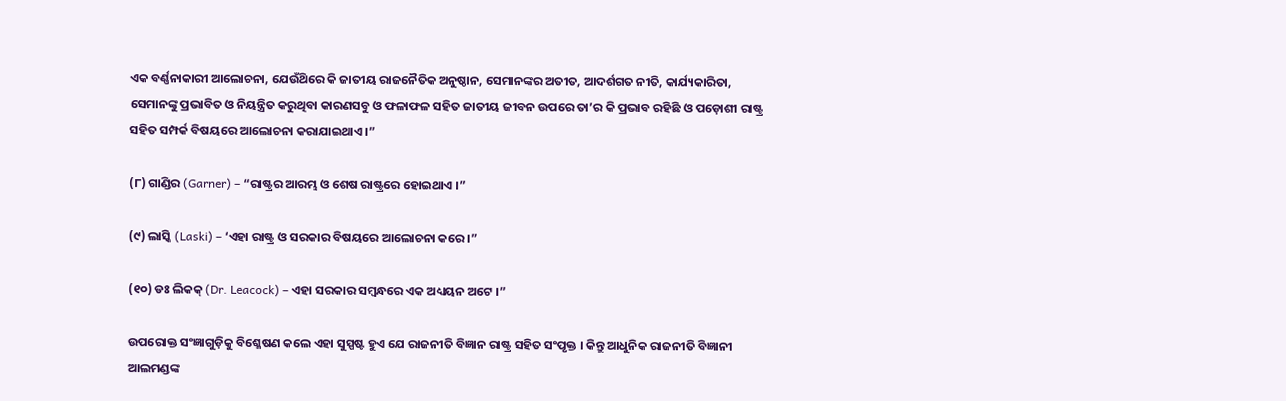ଏକ ବର୍ଣ୍ଣନାକାରୀ ଆଲୋଚନା, ଯେଉଁଥ‌ିରେ କି ଜାତୀୟ ରାଜନୈତିକ ଅନୁଷ୍ଠାନ, ସେମାନଙ୍କର ଅତୀତ, ଆଦର୍ଶଗତ ନୀତି, କାର୍ଯ୍ୟକାରିତା, ସେମାନଙ୍କୁ ପ୍ରଭାବିତ ଓ ନିୟନ୍ତ୍ରିତ କରୁଥିବା କାରଣସବୁ ଓ ଫଳାଫଳ ସହିତ ଜାତୀୟ ଜୀବନ ଉପରେ ତା’ର କି ପ୍ରଭାବ ରହିଛି ଓ ପଡ଼ୋଶୀ ରାଷ୍ଟ୍ର ସହିତ ସମ୍ପର୍କ ବିଷୟରେ ଆଲୋଚନା କରାଯାଇଥାଏ ।”

(୮) ଗାଣ୍ଡିର (Garner) – “ରାଷ୍ଟ୍ରର ଆରମ୍ଭ ଓ ଶେଷ ରାଷ୍ଟ୍ରରେ ହୋଇଥାଏ ।”

(୯) ଲାସ୍କି (Laski) – ‘ଏହା ରାଷ୍ଟ୍ର ଓ ସରକାର ବିଷୟରେ ଆଲୋଚନା କରେ ।”

(୧୦) ଡଃ ଲିକକ୍ (Dr. Leacock) – ଏହା ସରକାର ସମ୍ବନ୍ଧରେ ଏକ ଅଧ୍ୟୟନ ଅଟେ ।”

ଉପରୋକ୍ତ ସଂଜ୍ଞାଗୁଡ଼ିକୁ ବିଶ୍ଳେଷଣ କଲେ ଏହା ସୁସ୍ପଷ୍ଟ ହୁଏ ଯେ ରାଜନୀତି ବିଜ୍ଞାନ ରାଷ୍ଟ୍ର ସହିତ ସଂପୃକ୍ତ । କିନ୍ତୁ ଆଧୁନିକ ରାଜନୀତି ବିଜ୍ଞାନୀ ଆଲମଣ୍ଡଙ୍କ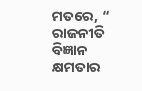ମତରେ, “ ରାଜନୀତି ବିଜ୍ଞାନ କ୍ଷମତାର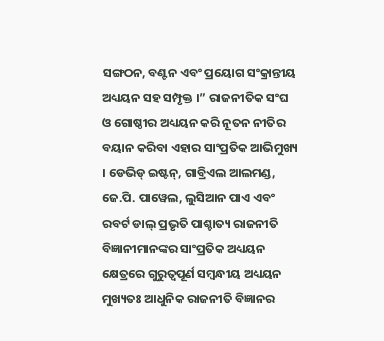ସଙ୍ଗଠନ, ବଣ୍ଟନ ଏବଂ ପ୍ରୟୋଗ ସଂକ୍ରାନ୍ତୀୟ ଅଧ୍ୟୟନ ସହ ସମ୍ପୃକ୍ତ ।” ରାଜନୀତିକ ସଂଘ ଓ ଗୋଷ୍ଠୀର ଅଧ୍ୟୟନ କରି ନୂତନ ନୀତିର ବୟାନ କରିବା ଏହାର ସାଂପ୍ରତିକ ଆଭିମୁଖ୍ୟ । ଡେଭିଡ୍ ଇଷ୍ଟନ୍, ଗାବ୍ରିଏଲ ଆଲମଣ୍ଡ, ଜେ.ପି. ପାୱେଲ, ଲୁସିଆନ ପାଏ ଏବଂ ରବର୍ଟ ଡାଲ୍ ପ୍ରଭୃତି ପାଶ୍ଚାତ୍ୟ ରାଜନୀତି ବିଜ୍ଞାନୀମାନଙ୍କର ସାଂପ୍ରତିକ ଅଧ୍ୟୟନ କ୍ଷେତ୍ରରେ ଗୁରୁତ୍ଵପୂର୍ଣ ସମ୍ବନ୍ଧୀୟ ଅଧ୍ୟୟନ ମୁଖ୍ୟତଃ ଆଧୁନିକ ରାଜନୀତି ବିଜ୍ଞାନର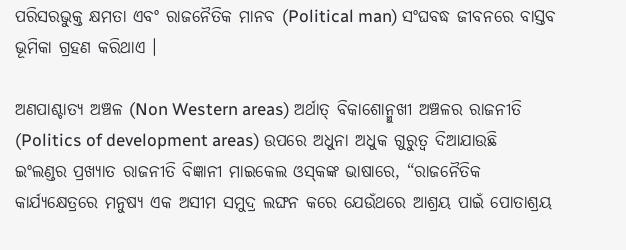ପରିସରଭୁକ୍ତ କ୍ଷମତା ଏବଂ ରାଜନୈତିକ ମାନବ (Political man) ସଂଘବଦ୍ଧ ଜୀବନରେ ବାସ୍ତବ ଭୂମିକା ଗ୍ରହଣ କରିଥାଏ ।

ଅଣପାଶ୍ଚାତ୍ୟ ଅଞ୍ଚଳ (Non Western areas) ଅର୍ଥାତ୍ ବିକାଶୋନ୍ମୁଖୀ ଅଞ୍ଚଳର ରାଜନୀତି (Politics of development areas) ଉପରେ ଅଧୁନା ଅଧୁକ ଗୁରୁତ୍ଵ ଦିଆଯାଉଛି ଇଂଲଣ୍ଡର ପ୍ରଖ୍ୟାତ ରାଜନୀତି ବିଜ୍ଞାନୀ ମାଇକେଲ ଓସ୍‌କଙ୍କ ଭାଷାରେ, “ରାଜନୈତିକ କାର୍ଯ୍ୟକ୍ଷେତ୍ରରେ ମନୁଷ୍ୟ ଏକ ଅସୀମ ସମୁଦ୍ର ଲଙ୍ଘନ କରେ ଯେଉଁଥରେ ଆଶ୍ରୟ ପାଇଁ ପୋତାଶ୍ରୟ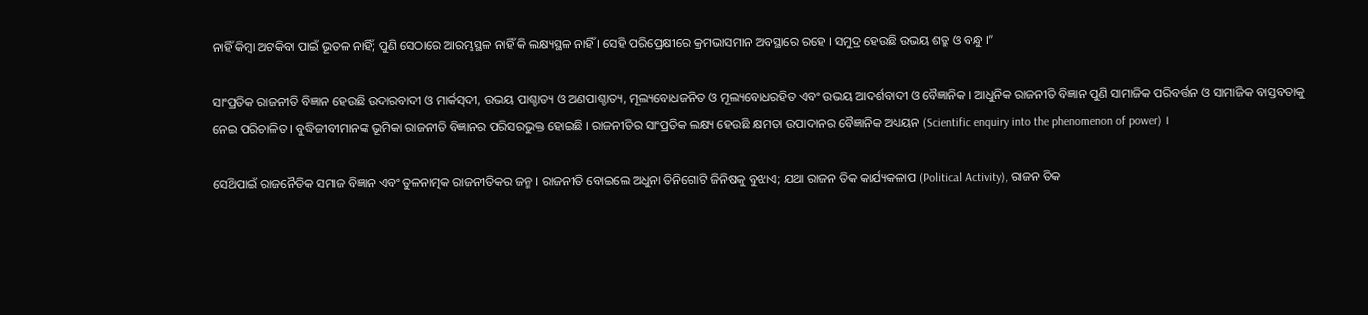ନାହିଁ କିମ୍ବା ଅଟକିବା ପାଇଁ ଭୂତଳ ନାହିଁ; ପୁଣି ସେଠାରେ ଆରମ୍ଭସ୍ଥଳ ନାହିଁ କି ଲକ୍ଷ୍ୟସ୍ଥଳ ନାହିଁ । ସେହି ପରିପ୍ରେକ୍ଷୀରେ କ୍ରମଭାସମାନ ଅବସ୍ଥାରେ ରହେ । ସମୁଦ୍ର ହେଉଛି ଉଭୟ ଶତ୍ରୁ ଓ ବନ୍ଧୁ ।”

ସାଂପ୍ରତିକ ରାଜନୀତି ବିଜ୍ଞାନ ହେଉଛି ଉଦାରବାଦୀ ଓ ମାର୍କସ୍‌ଦୀ, ଉଭୟ ପାଶ୍ଚାତ୍ୟ ଓ ଅଣପାଶ୍ଚାତ୍ୟ, ମୂଲ୍ୟବୋଧଜନିତ ଓ ମୂଲ୍ୟବୋଧରହିତ ଏବଂ ଉଭୟ ଆଦର୍ଶବାଦୀ ଓ ବୈଜ୍ଞାନିକ । ଆଧୁନିକ ରାଜନୀତି ବିଜ୍ଞାନ ପୁଣି ସାମାଜିକ ପରିବର୍ତ୍ତନ ଓ ସାମାଜିକ ବାସ୍ତବତାକୁ ନେଇ ପରିଚାଳିତ । ବୁଦ୍ଧିଜୀବୀମାନଙ୍କ ଭୂମିକା ରାଜନୀତି ବିଜ୍ଞାନର ପରିସରଭୁକ୍ତ ହୋଇଛି । ରାଜନୀତିର ସାଂପ୍ରତିକ ଲକ୍ଷ୍ୟ ହେଉଛି କ୍ଷମତା ଉପାଦାନର ବୈଜ୍ଞାନିକ ଅଧ୍ୟୟନ (Scientific enquiry into the phenomenon of power) ।

ସେଥ‌ିପାଇଁ ରାଜନୈତିକ ସମାଜ ବିଜ୍ଞାନ ଏବଂ ତୁଳନାତ୍ମକ ରାଜନୀତିକର ଜନ୍ମ । ରାଜନୀତି ବୋଇଲେ ଅଧୁନା ତିନିଗୋଟି ଜିନିଷକୁ ବୁଝାଏ; ଯଥା ରାଜନ ତିକ କାର୍ଯ୍ୟକଳାପ (Political Activity), ରାଜନ ତିକ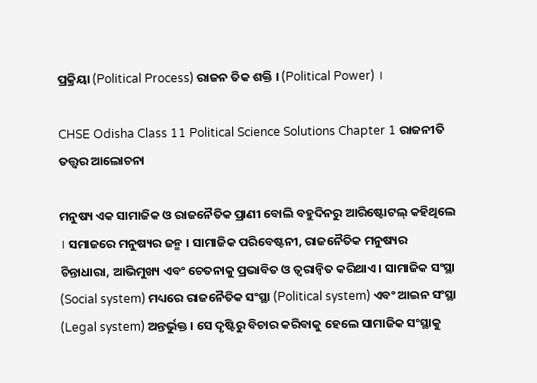ପ୍ରକ୍ରିୟା (Political Process) ରାଜନ ତିକ ଶକ୍ତି । (Political Power) ।

CHSE Odisha Class 11 Political Science Solutions Chapter 1 ରାଜନୀତି ତତ୍ତ୍ଵର ଆଲୋଚନା

ମନୁଷ୍ୟ ଏକ ସାମାଜିକ ଓ ରାଜନୈତିକ ପ୍ରାଣୀ ବୋଲି ବହୁଦିନରୁ ଆରିଷ୍ଟୋଟଲ୍ କହିଥିଲେ । ସମାଜରେ ମନୁଷ୍ୟର ଜନ୍ମ । ସାମାଜିକ ପରିବେଷ୍ଟନୀ, ରାଜନୈତିକ ମନୁଷ୍ୟର ଚିନ୍ତାଧାରା, ଆଭିମୁଖ୍ୟ ଏବଂ ଚେତନାକୁ ପ୍ରଭାବିତ ଓ ତ୍ଵରାନ୍ଵିତ କରିଥାଏ । ସାମାଜିକ ସଂସ୍ଥା (Social system) ମଧ୍ୟରେ ରାଜନୈତିକ ସଂସ୍ଥା (Political system) ଏବଂ ଆଇନ ସଂସ୍ଥା (Legal system) ଅନ୍ତର୍ଭୁକ୍ତ । ସେ ଦୃଷ୍ଟିରୁ ବିଚାର କରିବାକୁ ହେଲେ ସାମାଜିକ ସଂସ୍ଥାକୁ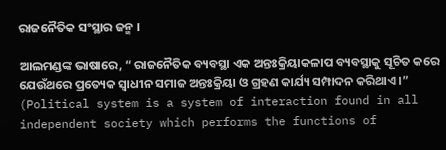ରାଜନୈତିକ ସଂସ୍ଥାର ଜନ୍ମ ।

ଆଲମଣ୍ଡଙ୍କ ଭାଷାରେ, “ ରାଜନୈତିକ ବ୍ୟବସ୍ଥା ଏକ ଅନ୍ତଃକ୍ରିୟାକଳାପ ବ୍ୟବସ୍ଥାକୁ ସୂଚିତ କରେ ଯେଉଁଥରେ ପ୍ରତ୍ୟେକ ସ୍ଵାଧୀନ ସମାଜ ଅନ୍ତଃକ୍ରିୟା ଓ ଗ୍ରହଣ କାର୍ଯ୍ୟ ସମ୍ପାଦନ କରିଥାଏ ।” (Political system is a system of interaction found in all independent society which performs the functions of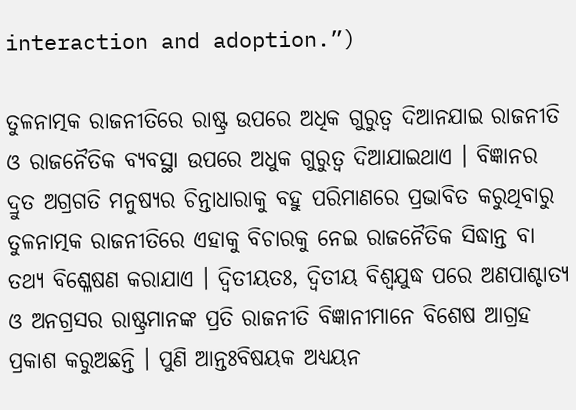interaction and adoption.”)

ତୁଳନାତ୍ମକ ରାଜନୀତିରେ ରାଷ୍ଟ୍ର ଉପରେ ଅଧିକ ଗୁରୁତ୍ଵ ଦିଆନଯାଇ ରାଜନୀତି ଓ ରାଜନୈତିକ ବ୍ୟବସ୍ଥା ଉପରେ ଅଧୁକ ଗୁରୁତ୍ଵ ଦିଆଯାଇଥାଏ । ବିଜ୍ଞାନର ଦ୍ରୁତ ଅଗ୍ରଗତି ମନୁଷ୍ୟର ଚିନ୍ତାଧାରାକୁ ବହୁ ପରିମାଣରେ ପ୍ରଭାବିତ କରୁଥିବାରୁ ତୁଳନାତ୍ମକ ରାଜନୀତିରେ ଏହାକୁ ବିଚାରକୁ ନେଇ ରାଜନୈତିକ ସିଦ୍ଧାନ୍ତ ବା ତଥ୍ୟ ବିଶ୍ଳେଷଣ କରାଯାଏ । ଦ୍ଵିତୀୟତଃ, ଦ୍ଵିତୀୟ ବିଶ୍ଵଯୁଦ୍ଧ ପରେ ଅଣପାଶ୍ଚାତ୍ୟ ଓ ଅନଗ୍ରସର ରାଷ୍ଟ୍ରମାନଙ୍କ ପ୍ରତି ରାଜନୀତି ବିଜ୍ଞାନୀମାନେ ବିଶେଷ ଆଗ୍ରହ ପ୍ରକାଶ କରୁଅଛନ୍ତି । ପୁଣି ଆନ୍ତଃବିଷୟକ ଅଧ୍ୟୟନ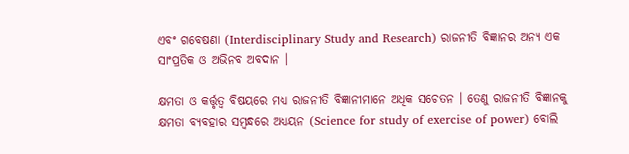ଏବଂ ଗବେଷଣା (Interdisciplinary Study and Research) ରାଜନୀତି ବିଜ୍ଞାନର ଅନ୍ୟ ଏକ ସାଂପ୍ରତିକ ଓ ଅଭିନବ ଅବଦାନ ।

କ୍ଷମତା ଓ କର୍ତ୍ତୃତ୍ଵ ବିଷୟରେ ମଧ୍ୟ ରାଜନୀତି ବିଜ୍ଞାନୀମାନେ ଅଧିକ ସଚେତନ । ତେଣୁ ରାଜନୀତି ବିଜ୍ଞାନକୁ କ୍ଷମତା ବ୍ୟବହାର ସମ୍ବନ୍ଧରେ ଅଧ୍ୟୟନ (Science for study of exercise of power) ବୋଲି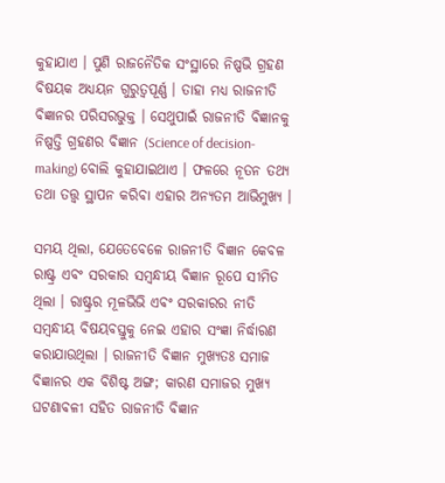କୁହାଯାଏ । ପୁଣି ରାଜନୈତିକ ସଂସ୍ଥାରେ ନିଷ୍ପଭି ଗ୍ରହଣ ବିଷୟକ ଅଧ୍ୟୟନ ଗୁରୁତ୍ଵପୂର୍ଣ୍ଣ । ତାହା ମଧ୍ୟ ରାଜନୀତି ବିଜ୍ଞାନର ପରିସରଭୁକ୍ତ । ସେଥୁପାଇଁ ରାଜନୀତି ବିଜ୍ଞାନକୁ ନିଷ୍ପତ୍ତି ଗ୍ରହଣର ବିଜ୍ଞାନ (Science of decision-making) ବୋଲି କୁହାଯାଇଥାଏ । ଫଳରେ ନୂତନ ତଥ୍ୟ ତଥା ତତ୍ତ୍ଵ ସ୍ଥାପନ କରିବା ଏହାର ଅନ୍ୟତମ ଆଭିମୁଖ୍ୟ ।

ସମୟ ଥିଲା, ଯେତେବେଳେ ରାଜନୀତି ବିଜ୍ଞାନ କେବଳ ରାଷ୍ଟ୍ର ଏବଂ ସରକାର ସମ୍ବନ୍ଧୀୟ ବିଜ୍ଞାନ ରୂପେ ସୀମିତ ଥିଲା । ରାଷ୍ଟ୍ରର ମୂଳଭିଭି ଏବଂ ସରକାରର ନୀତି ସମ୍ବନ୍ଧୀୟ ବିଷୟବସ୍ତୁକୁ ନେଇ ଏହାର ସଂଜ୍ଞା ନିର୍ଦ୍ଧାରଣ କରାଯାଉଥିଲା । ରାଜନୀତି ବିଜ୍ଞାନ ମୁଖ୍ୟତଃ ସମାଜ ବିଜ୍ଞାନର ଏକ ବିଶିଷ୍ଟ ଅଙ୍ଗ; କାରଣ ସମାଜର ମୁଖ୍ୟ ଘଟଣାବଳୀ ସହିତ ରାଜନୀତି ବିଜ୍ଞାନ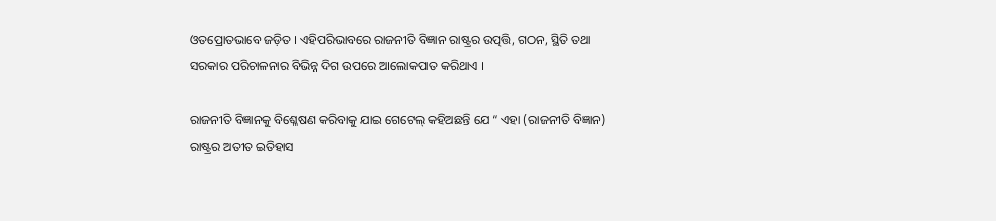ଓତପ୍ରୋତଭାବେ ଜଡ଼ିତ । ଏହିପରିଭାବରେ ରାଜନୀତି ବିଜ୍ଞାନ ରାଷ୍ଟ୍ରର ଉତ୍ପତ୍ତି, ଗଠନ, ସ୍ଥିତି ତଥା ସରକାର ପରିଚାଳନାର ବିଭିନ୍ନ ଦିଗ ଉପରେ ଆଲୋକପାତ କରିଥାଏ ।

ରାଜନୀତି ବିଜ୍ଞାନକୁ ବିଶ୍ଳେଷଣ କରିବାକୁ ଯାଇ ଗେଟେଲ୍ କହିଅଛନ୍ତି ଯେ “ ଏହା (ରାଜନୀତି ବିଜ୍ଞାନ) ରାଷ୍ଟ୍ରର ଅତୀତ ଇତିହାସ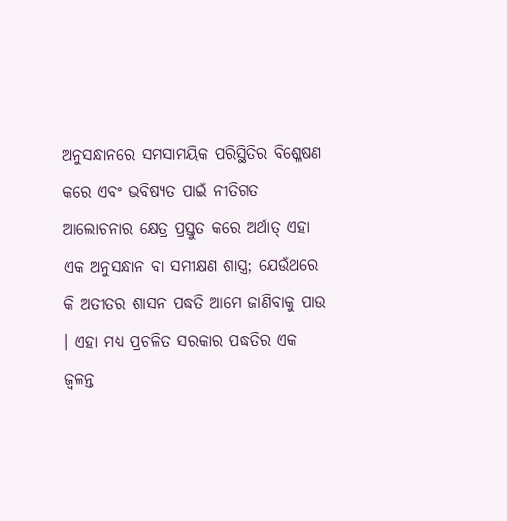ଅନୁସନ୍ଧାନରେ ସମସାମୟିକ ପରିସ୍ଥିତିର ବିଶ୍ଳେଷଣ କରେ ଏବଂ ଭବିଷ୍ୟତ ପାଇଁ ନୀତିଗତ ଆଲୋଚନାର କ୍ଷେତ୍ର ପ୍ରସ୍ତୁତ କରେ ଅର୍ଥାତ୍ ଏହା ଏକ ଅନୁସନ୍ଧାନ ବା ସମୀକ୍ଷଣ ଶାସ୍ତ୍ର; ଯେଉଁଥରେ କି ଅତୀତର ଶାସନ ପଦ୍ଧତି ଆମେ ଜାଣିବାକୁ ପାଉ । ଏହା ମଧ୍ୟ ପ୍ରଚଳିତ ସରକାର ପଦ୍ଧତିର ଏକ ଜ୍ଵଳନ୍ତ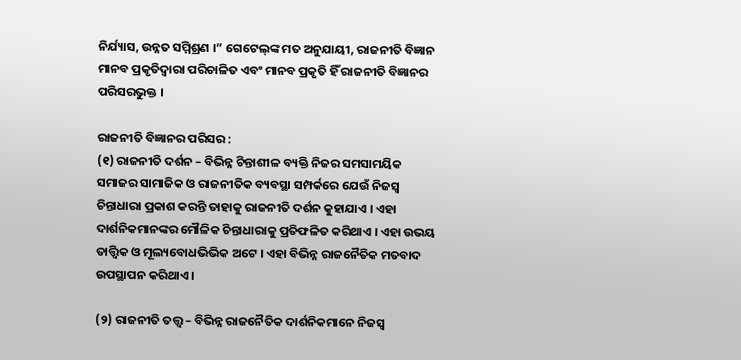ନିର୍ଯ୍ୟାସ, ଉନ୍ନତ ସମ୍ମିଶ୍ରଣ ।” ଗେଟେଲ୍‌ଙ୍କ ମତ ଅନୁଯାୟୀ, ରାଜନୀତି ବିଜ୍ଞାନ ମାନବ ପ୍ରକୃତିଦ୍ଵାରା ପରିଚାଳିତ ଏବଂ ମାନବ ପ୍ରକୃତି ହିଁ ରାଜନୀତି ବିଜ୍ଞାନର ପରିସରଭୁକ୍ତ ।

ରାଜନୀତି ବିଜ୍ଞାନର ପରିସର :
(୧) ରାଜନୀତି ଦର୍ଶନ – ବିଭିନ୍ନ ଚିନ୍ତାଶୀଳ ବ୍ୟକ୍ତି ନିଜର ସମସାମୟିକ ସମାଜର ସାମାଜିକ ଓ ରାଜନୀତିକ ବ୍ୟବସ୍ଥା ସମ୍ପର୍କରେ ଯେଉଁ ନିଜସ୍ବ ଚିନ୍ତାଧାରା ପ୍ରକାଶ କରନ୍ତି ତାହାକୁ ରାଜନୀତି ଦର୍ଶନ କୁହାଯାଏ । ଏହା ଦାର୍ଶନିକମାନଙ୍କର ମୌଳିକ ଚିନ୍ତାଧାରାକୁ ପ୍ରତିଫଳିତ କରିଥାଏ । ଏହା ଉଭୟ ତାତ୍ତ୍ଵିକ ଓ ମୂଲ୍ୟବୋଧଭିଭିକ ଅଟେ । ଏହା ବିଭିନ୍ନ ରାଜନୈତିକ ମତବାଦ ଉପସ୍ଥାପନ କରିଥାଏ ।

(୨) ରାଜନୀତି ତତ୍ତ୍ଵ – ବିଭିନ୍ନ ରାଜନୈତିକ ଦାର୍ଶନିକମାନେ ନିଜସ୍ଵ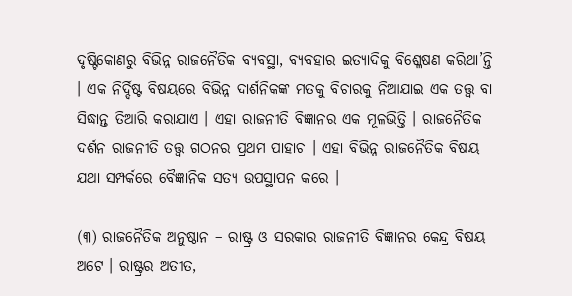ଦୃଷ୍ଟିକୋଣରୁ ବିଭିନ୍ନ ରାଜନୈତିକ ବ୍ୟବସ୍ଥା, ବ୍ୟବହାର ଇତ୍ୟାଦିକୁ ବିଶ୍ଳେଷଣ କରିଥା’ନ୍ତି । ଏକ ନିର୍ଦ୍ଦିଷ୍ଟ ବିଷୟରେ ବିଭିନ୍ନ ଦାର୍ଶନିକଙ୍କ ମତକୁ ବିଚାରକୁ ନିଆଯାଇ ଏକ ତତ୍ତ୍ଵ ବା ସିଦ୍ଧାନ୍ତ ତିଆରି କରାଯାଏ । ଏହା ରାଜନୀତି ବିଜ୍ଞାନର ଏକ ମୂଳଭିତ୍ତି । ରାଜନୈତିକ ଦର୍ଶନ ରାଜନୀତି ତତ୍ତ୍ଵ ଗଠନର ପ୍ରଥମ ପାହାଚ । ଏହା ବିଭିନ୍ନ ରାଜନୈତିକ ବିଷୟ ଯଥା ସମ୍ପର୍କରେ ବୈଜ୍ଞାନିକ ସତ୍ୟ ଉପସ୍ଥାପନ କରେ ।

(୩) ରାଜନୈତିକ ଅନୁଷ୍ଠାନ – ରାଷ୍ଟ୍ର ଓ ସରକାର ରାଜନୀତି ବିଜ୍ଞାନର କେନ୍ଦ୍ର ବିଷୟ ଅଟେ । ରାଷ୍ଟ୍ରର ଅତୀତ,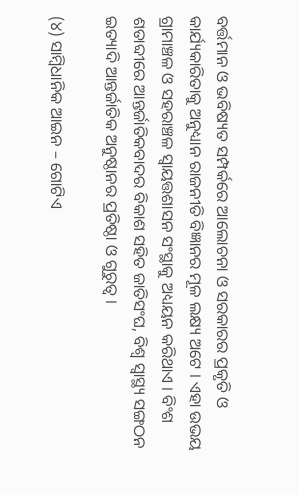ବର୍ତ୍ତମାନ ଓ ଭବିଷ୍ୟତ ସମ୍ପର୍କରେ ଆଲୋଚନା ଓ ସରକାରର ପ୍ରକୃତି ଓ କାର୍ଯ୍ୟକାରିତାକୁ ଅନୁଧ୍ୟାନ ରାଜନୀତି ବିଜ୍ଞାନର ମୂଳ ଲକ୍ଷ୍ୟ ଅଟେ । ଏହା ଉଭୟ ଗ୍ରାମାଞ୍ଚଳ ଓ ସହରାଞ୍ଚଳ ସ୍ୱାୟତ୍ତଶାସନ ସଂସ୍ଥାକୁ ଅଧ୍ୟୟନ କରିଥାଏ । ବିଂଶ ଶତାବ୍ଦୀରେ ଆନ୍ତର୍ଜାତିକବାଦର ବିକାଶ ସହିତ ଜାତିସଂଘ, ବିଶ୍ଵ ସ୍ଵାସ୍ଥ୍ୟ ସଙ୍ଗଠନ ଇତ୍ୟାଦି ଆନ୍ତର୍ଜାତିକ ଅନୁଷ୍ଠାନର ପ୍ରତିଷ୍ଠା ଓ ଗୁରୁତ୍ଵ ।

(୪) ସାମ୍ବିଧାନିକ ଆଇନ – ଗୋଟିଏ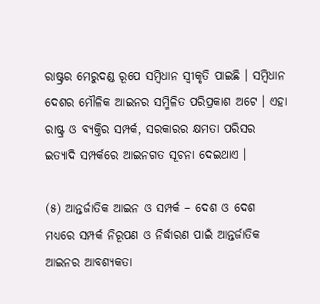ରାଷ୍ଟ୍ରର ମେରୁଦଣ୍ଡ ରୂପେ ସମ୍ବିଧାନ ସ୍ଵୀକୃତି ପାଇଛି । ସମ୍ବିଧାନ ଦେଶର ମୌଳିକ ଆଇନର ସମ୍ମିଳିତ ପରିପ୍ରକାଶ ଅଟେ । ଏହା ରାଷ୍ଟ୍ର ଓ ବ୍ୟକ୍ତିର ସମ୍ପର୍କ, ସରକାରର କ୍ଷମତା ପରିସର ଇତ୍ୟାଦି ସମ୍ପର୍କରେ ଆଇନଗତ ସୂଚନା ଦେଇଥାଏ ।

(୫) ଆନ୍ତର୍ଜାତିକ ଆଇନ ଓ ସମ୍ପର୍କ – ଦେଶ ଓ ଦେଶ ମଧ୍ୟରେ ସମ୍ପର୍କ ନିରୂପଣ ଓ ନିର୍ଦ୍ଧାରଣ ପାଇଁ ଆନ୍ତର୍ଜାତିକ ଆଇନର ଆବଶ୍ୟକତା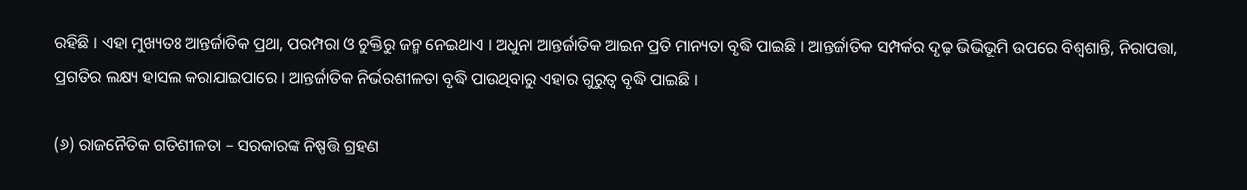ରହିଛି । ଏହା ମୁଖ୍ୟତଃ ଆନ୍ତର୍ଜାତିକ ପ୍ରଥା, ପରମ୍ପରା ଓ ଚୁକ୍ତିରୁ ଜନ୍ମ ନେଇଥାଏ । ଅଧୁନା ଆନ୍ତର୍ଜାତିକ ଆଇନ ପ୍ରତି ମାନ୍ୟତା ବୃଦ୍ଧି ପାଇଛି । ଆନ୍ତର୍ଜାତିକ ସମ୍ପର୍କର ଦୃଢ଼ ଭିଭିଭୂମି ଉପରେ ବିଶ୍ଵଶାନ୍ତି, ନିରାପତ୍ତା, ପ୍ରଗତିର ଲକ୍ଷ୍ୟ ହାସଲ କରାଯାଇପାରେ । ଆନ୍ତର୍ଜାତିକ ନିର୍ଭରଶୀଳତା ବୃଦ୍ଧି ପାଉଥିବାରୁ ଏହାର ଗୁରୁତ୍ଵ ବୃଦ୍ଧି ପାଇଛି ।

(୬) ରାଜନୈତିକ ଗତିଶୀଳତା – ସରକାରଙ୍କ ନିଷ୍ପତ୍ତି ଗ୍ରହଣ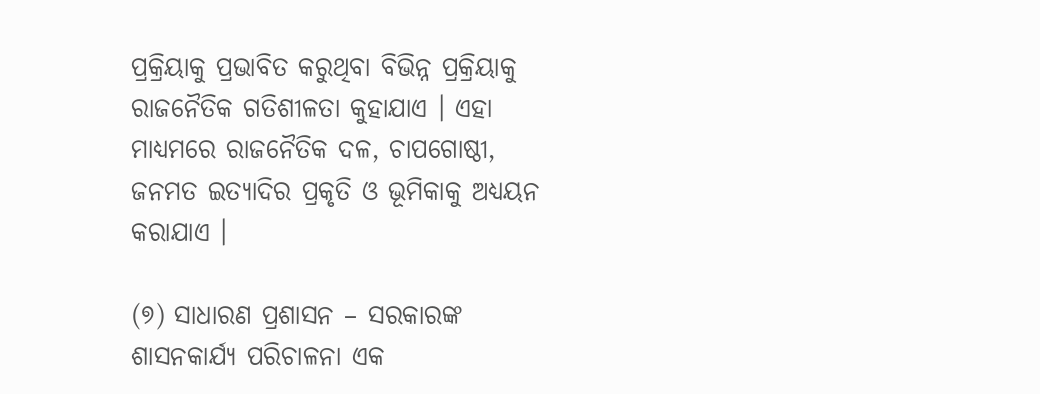ପ୍ରକ୍ରିୟାକୁ ପ୍ରଭାବିତ କରୁଥିବା ବିଭିନ୍ନ ପ୍ରକ୍ରିୟାକୁ ରାଜନୈତିକ ଗତିଶୀଳତା କୁହାଯାଏ । ଏହା ମାଧ୍ୟମରେ ରାଜନୈତିକ ଦଳ, ଚାପଗୋଷ୍ଠୀ, ଜନମତ ଇତ୍ୟାଦିର ପ୍ରକୃତି ଓ ଭୂମିକାକୁ ଅଧ୍ୟୟନ କରାଯାଏ ।

(୭) ସାଧାରଣ ପ୍ରଶାସନ – ସରକାରଙ୍କ ଶାସନକାର୍ଯ୍ୟ ପରିଚାଳନା ଏକ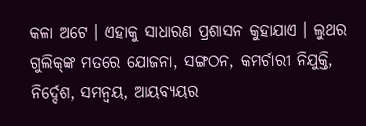କଳା ଅଟେ । ଏହାକୁ ସାଧାରଣ ପ୍ରଶାସନ କୁହାଯାଏ । ଲୁଥର ଗୁଲିକ୍‌ଙ୍କ ମତରେ ଯୋଜନା, ସଙ୍ଗଠନ, କମର୍ଚାରୀ ନିଯୁକ୍ତି, ନିର୍ଦ୍ଦେଶ, ସମନ୍ଵୟ, ଆୟବ୍ୟୟର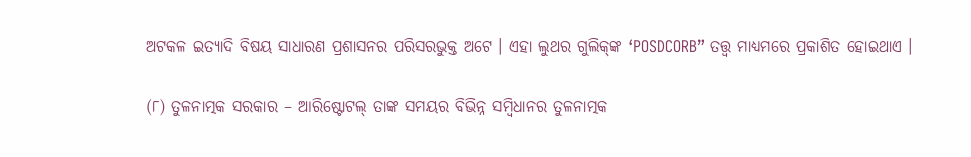ଅଟକଳ ଇତ୍ୟାଦି ବିଷୟ ସାଧାରଣ ପ୍ରଶାସନର ପରିସରଭୁକ୍ତ ଅଟେ । ଏହା ଲୁଥର ଗୁଲିକ୍‌ଙ୍କ ‘POSDCORB” ତତ୍ତ୍ଵ ମାଧ୍ୟମରେ ପ୍ରକାଶିତ ହୋଇଥାଏ ।

(୮) ତୁଳନାତ୍ମକ ସରକାର – ଆରିଷ୍ଟୋଟଲ୍ ତାଙ୍କ ସମୟର ବିଭିନ୍ନ ସମ୍ବିଧାନର ତୁଳନାତ୍ମକ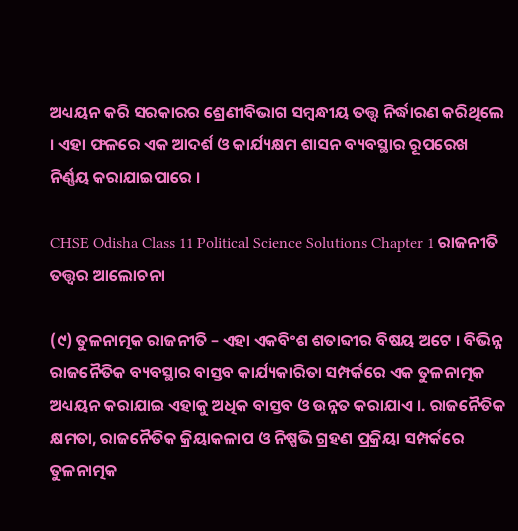ଅଧ୍ୟୟନ କରି ସରକାରର ଶ୍ରେଣୀବିଭାଗ ସମ୍ବନ୍ଧୀୟ ତତ୍ତ୍ଵ ନିର୍ଦ୍ଧାରଣ କରିଥିଲେ । ଏହା ଫଳରେ ଏକ ଆଦର୍ଶ ଓ କାର୍ଯ୍ୟକ୍ଷମ ଶାସନ ବ୍ୟବସ୍ଥାର ରୂପରେଖ ନିର୍ଣ୍ଣୟ କରାଯାଇପାରେ ।

CHSE Odisha Class 11 Political Science Solutions Chapter 1 ରାଜନୀତି ତତ୍ତ୍ଵର ଆଲୋଚନା

(୯) ତୁଳନାତ୍ମକ ରାଜନୀତି – ଏହା ଏକବିଂଶ ଶତାବ୍ଦୀର ବିଷୟ ଅଟେ । ବିଭିନ୍ନ ରାଜନୈତିକ ବ୍ୟବସ୍ଥାର ବାସ୍ତବ କାର୍ଯ୍ୟକାରିତା ସମ୍ପର୍କରେ ଏକ ତୁଳନାତ୍ମକ ଅଧ୍ୟୟନ କରାଯାଇ ଏହାକୁ ଅଧିକ ବାସ୍ତବ ଓ ଉନ୍ନତ କରାଯାଏ ।. ରାଜନୈତିକ କ୍ଷମତା, ରାଜନୈତିକ କ୍ରିୟାକଳାପ ଓ ନିଷ୍ପଭି ଗ୍ରହଣ ପ୍ରକ୍ରିୟା ସମ୍ପର୍କରେ ତୁଳନାତ୍ମକ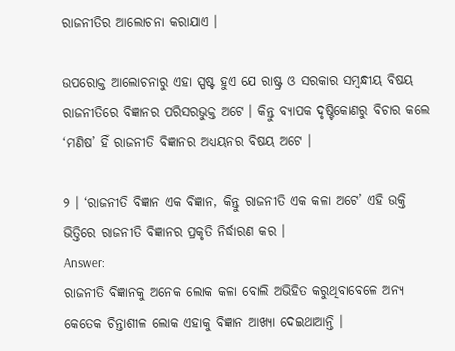ରାଜନୀତିର ଆଲୋଚନା କରାଯାଏ ।

ଉପରୋକ୍ତ ଆଲୋଚନାରୁ ଏହା ସ୍ପଷ୍ଟ ହୁଏ ଯେ ରାଷ୍ଟ୍ର ଓ ସରକାର ସମ୍ବନ୍ଧୀୟ ବିଷୟ ରାଜନୀତିରେ ବିଜ୍ଞାନର ପରିସରଭୁକ୍ତ ଅଟେ । କିନ୍ତୁ ବ୍ୟାପକ ଦୃଷ୍ଟିକୋଣରୁ ବିଚାର କଲେ ‘ମଣିଷ’ ହିଁ ରାଜନୀତି ବିଜ୍ଞାନର ଅଧ୍ୟୟନର ବିଷୟ ଅଟେ ।

୨ । ‘ରାଜନୀତି ବିଜ୍ଞାନ ଏକ ବିଜ୍ଞାନ, କିନ୍ତୁ ରାଜନୀତି ଏକ କଳା ଅଟେ’ ଏହି ଉକ୍ତି ଭିତ୍ତିରେ ରାଜନୀତି ବିଜ୍ଞାନର ପ୍ରକୃତି ନିର୍ଦ୍ଧାରଣ କର ।
Answer:
ରାଜନୀତି ବିଜ୍ଞାନକୁ ଅନେକ ଲୋକ କଳା ବୋଲି ଅଭିହିତ କରୁଥିବାବେଳେ ଅନ୍ୟ କେତେକ ଚିନ୍ତାଶୀଳ ଲୋକ ଏହାକୁ ବିଜ୍ଞାନ ଆଖ୍ୟା ଦେଇଥାଆନ୍ତି ।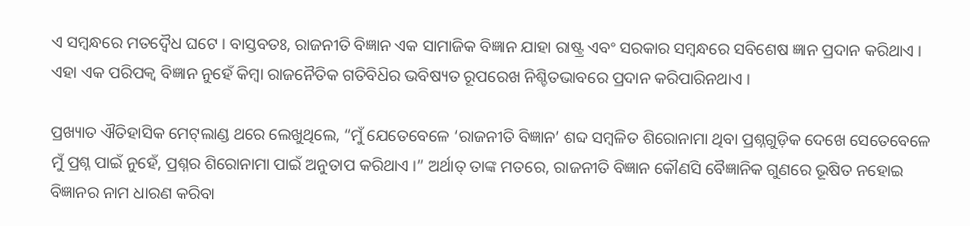ଏ ସମ୍ବନ୍ଧରେ ମତଦ୍ଵୈଧ ଘଟେ । ବାସ୍ତବତଃ, ରାଜନୀତି ବିଜ୍ଞାନ ଏକ ସାମାଜିକ ବିଜ୍ଞାନ ଯାହା ରାଷ୍ଟ୍ର ଏବଂ ସରକାର ସମ୍ବନ୍ଧରେ ସବିଶେଷ ଜ୍ଞାନ ପ୍ରଦାନ କରିଥାଏ । ଏହା ଏକ ପରିପକ୍ବ ବିଜ୍ଞାନ ନୁହେଁ କିମ୍ବା ରାଜନୈତିକ ଗତିବିଧ‌ିର ଭବିଷ୍ୟତ ରୂପରେଖ ନିଶ୍ଚିତଭାବରେ ପ୍ରଦାନ କରିପାରିନଥାଏ ।

ପ୍ରଖ୍ୟାତ ଐତିହାସିକ ମେଟ୍‌ଲାଣ୍ଡ ଥରେ ଲେଖୁଥିଲେ, “ମୁଁ ଯେତେବେଳେ ‘ରାଜନୀତି ବିଜ୍ଞାନ’ ଶବ୍ଦ ସମ୍ବଳିତ ଶିରୋନାମା ଥିବା ପ୍ରଶ୍ନଗୁଡ଼ିକ ଦେଖେ ସେତେବେଳେ ମୁଁ ପ୍ରଶ୍ନ ପାଇଁ ନୁହେଁ, ପ୍ରଶ୍ନର ଶିରୋନାମା ପାଇଁ ଅନୁତାପ କରିଥାଏ ।” ଅର୍ଥାତ୍ ତାଙ୍କ ମତରେ, ରାଜନୀତି ବିଜ୍ଞାନ କୌଣସି ବୈଜ୍ଞାନିକ ଗୁଣରେ ଭୂଷିତ ନହୋଇ ବିଜ୍ଞାନର ନାମ ଧାରଣ କରିବା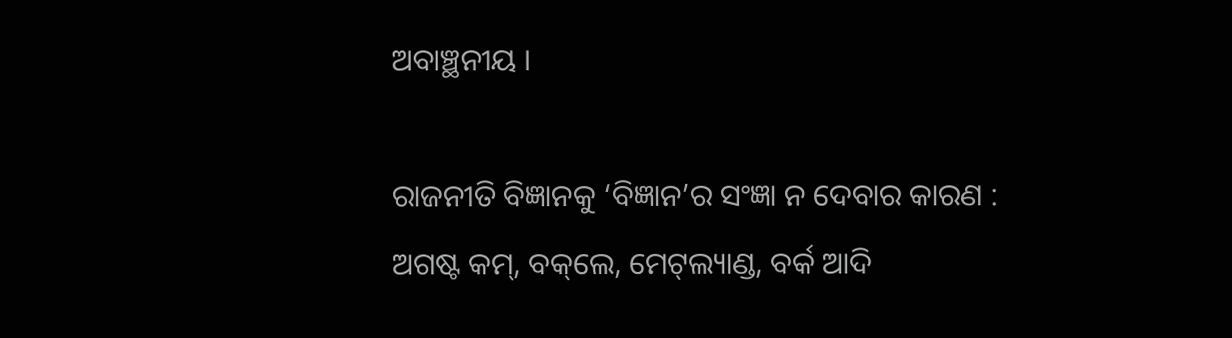ଅବାଞ୍ଛନୀୟ ।

ରାଜନୀତି ବିଜ୍ଞାନକୁ ‘ବିଜ୍ଞାନ’ର ସଂଜ୍ଞା ନ ଦେବାର କାରଣ :
ଅଗଷ୍ଟ କମ୍‌, ବକ୍‌ଲେ, ମେଟ୍‌ଲ୍ୟାଣ୍ଡ, ବର୍କ ଆଦି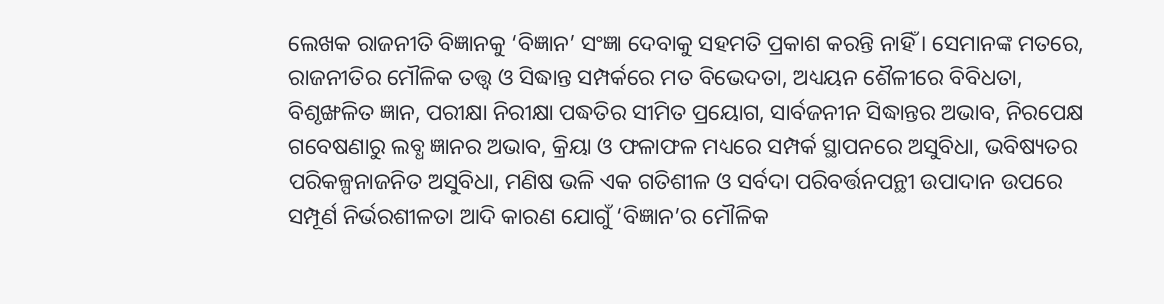ଲେଖକ ରାଜନୀତି ବିଜ୍ଞାନକୁ ‘ବିଜ୍ଞାନ’ ସଂଜ୍ଞା ଦେବାକୁ ସହମତି ପ୍ରକାଶ କରନ୍ତି ନାହିଁ । ସେମାନଙ୍କ ମତରେ, ରାଜନୀତିର ମୌଳିକ ତତ୍ତ୍ବ ଓ ସିଦ୍ଧାନ୍ତ ସମ୍ପର୍କରେ ମତ ବିଭେଦତା, ଅଧ୍ୟୟନ ଶୈଳୀରେ ବିବିଧତା, ବିଶୃଙ୍ଖଳିତ ଜ୍ଞାନ, ପରୀକ୍ଷା ନିରୀକ୍ଷା ପଦ୍ଧତିର ସୀମିତ ପ୍ରୟୋଗ, ସାର୍ବଜନୀନ ସିଦ୍ଧାନ୍ତର ଅଭାବ, ନିରପେକ୍ଷ ଗବେଷଣାରୁ ଲବ୍ଧ ଜ୍ଞାନର ଅଭାବ, କ୍ରିୟା ଓ ଫଳାଫଳ ମଧ୍ୟରେ ସମ୍ପର୍କ ସ୍ଥାପନରେ ଅସୁବିଧା, ଭବିଷ୍ୟତର ପରିକଳ୍ପନାଜନିତ ଅସୁବିଧା, ମଣିଷ ଭଳି ଏକ ଗତିଶୀଳ ଓ ସର୍ବଦା ପରିବର୍ତ୍ତନପନ୍ଥୀ ଉପାଦାନ ଉପରେ ସମ୍ପୂର୍ଣ ନିର୍ଭରଶୀଳତା ଆଦି କାରଣ ଯୋଗୁଁ ‘ବିଜ୍ଞାନ’ର ମୌଳିକ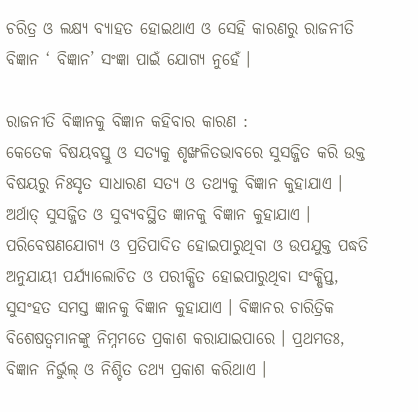ଚରିତ୍ର ଓ ଲକ୍ଷ୍ୟ ବ୍ୟାହତ ହୋଇଥାଏ ଓ ସେହି କାରଣରୁ ରାଜନୀତି ବିଜ୍ଞାନ ‘ ବିଜ୍ଞାନ’ ସଂଜ୍ଞା ପାଇଁ ଯୋଗ୍ୟ ନୁହେଁ ।

ରାଜନୀତି ବିଜ୍ଞାନକୁ ବିଜ୍ଞାନ କହିବାର କାରଣ :
କେତେକ ବିଷୟବସ୍ତୁ ଓ ସତ୍ୟକୁ ଶୃଙ୍ଖଳିତଭାବରେ ସୁସଜ୍ଜିତ କରି ଉକ୍ତ ବିଷୟରୁ ନିଃସୃତ ସାଧାରଣ ସତ୍ୟ ଓ ତଥ୍ୟକୁ ବିଜ୍ଞାନ କୁହାଯାଏ । ଅର୍ଥାତ୍ ସୁସଜ୍ଜିତ ଓ ସୁବ୍ୟବସ୍ଥିତ ଜ୍ଞାନକୁ ବିଜ୍ଞାନ କୁହାଯାଏ । ପରିବେଷଣଯୋଗ୍ୟ ଓ ପ୍ରତିପାଦିତ ହୋଇପାରୁଥିବା ଓ ଉପଯୁକ୍ତ ପଦ୍ଧତି ଅନୁଯାୟୀ ପର୍ଯ୍ୟାଲୋଚିତ ଓ ପରୀକ୍ଷିତ ହୋଇପାରୁଥିବା ସଂକ୍ଷିପ୍ତ, ସୁସଂହତ ସମସ୍ତ ଜ୍ଞାନକୁ ବିଜ୍ଞାନ କୁହାଯାଏ । ବିଜ୍ଞାନର ଚାରିତ୍ରିକ ବିଶେଷତ୍ଵମାନଙ୍କୁ ନିମ୍ନମତେ ପ୍ରକାଶ କରାଯାଇପାରେ । ପ୍ରଥମତଃ, ବିଜ୍ଞାନ ନିର୍ଭୁଲ୍ ଓ ନିଶ୍ଚିତ ତଥ୍ୟ ପ୍ରକାଶ କରିଥାଏ ।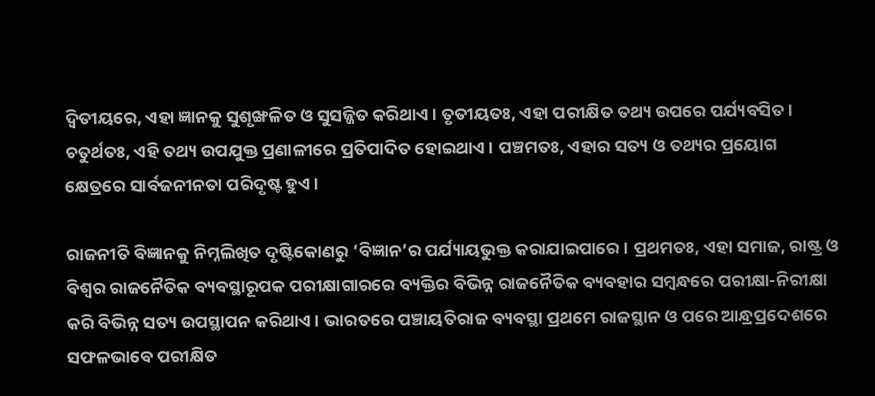ଦ୍ଵିତୀୟରେ, ଏହା ଜ୍ଞାନକୁ ସୁଶୃଙ୍ଖଳିତ ଓ ସୁସଜ୍ଜିତ କରିଥାଏ । ତୃତୀୟତଃ, ଏହା ପରୀକ୍ଷିତ ତଥ୍ୟ ଉପରେ ପର୍ଯ୍ୟବସିତ । ଚତୁର୍ଥତଃ, ଏହି ତଥ୍ୟ ଉପଯୁକ୍ତ ପ୍ରଣାଳୀରେ ପ୍ରତିପାଦିତ ହୋଇଥାଏ । ପଞ୍ଚମତଃ, ଏହାର ସତ୍ୟ ଓ ତଥ୍ୟର ପ୍ରୟୋଗ କ୍ଷେତ୍ରରେ ସାର୍ବଜନୀନତା ପରିଦୃଷ୍ଟ ହୁଏ ।

ରାଜନୀତି ବିଜ୍ଞାନକୁ ନିମ୍ନଲିଖିତ ଦୃଷ୍ଟିକୋଣରୁ ‘ବିଜ୍ଞାନ’ର ପର୍ଯ୍ୟାୟଭୁକ୍ତ କରାଯାଇପାରେ । ପ୍ରଥମତଃ, ଏହା ସମାଜ, ରାଷ୍ଟ୍ର ଓ ବିଶ୍ଵର ରାଜନୈତିକ ବ୍ୟବସ୍ଥାରୂପକ ପରୀକ୍ଷାଗାରରେ ବ୍ୟକ୍ତିର ବିଭିନ୍ନ ରାଜନୈତିକ ବ୍ୟବହାର ସମ୍ବନ୍ଧରେ ପରୀକ୍ଷା-ନିରୀକ୍ଷା କରି ବିଭିନ୍ନ ସତ୍ୟ ଉପସ୍ଥାପନ କରିଥାଏ । ଭାରତରେ ପଞ୍ଚାୟତିରାଜ ବ୍ୟବସ୍ଥା ପ୍ରଥମେ ରାଜସ୍ଥାନ ଓ ପରେ ଆନ୍ଧ୍ରପ୍ରଦେଶରେ ସଫଳଭାବେ ପରୀକ୍ଷିତ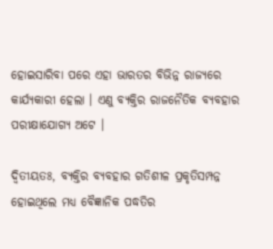ହୋଇସାରିବା ପରେ ଏହା ଭାରତର ବିଭିନ୍ନ ରାଜ୍ୟରେ କାର୍ଯ୍ୟକାରୀ ହେଲା । ଏଣୁ ବ୍ୟକ୍ତିର ରାଜନୈତିକ ବ୍ୟବହାର ପରୀକ୍ଷାଯୋଗ୍ୟ ଅଟେ ।

ଦ୍ଵିତୀୟତଃ, ବ୍ୟକ୍ତିର ବ୍ୟବହାର ଗତିଶୀଳ ପ୍ରକୃତିସମ୍ପନ୍ନ ହୋଇଥିଲେ ମଧ୍ୟ ବୈଜ୍ଞାନିକ ପଦ୍ଧତିର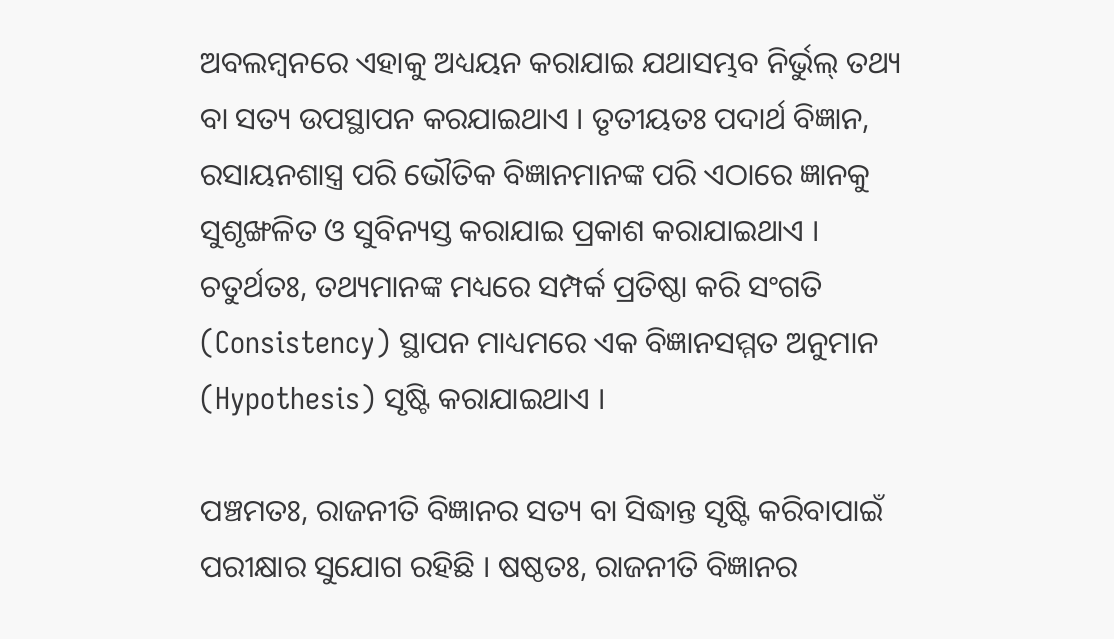ଅବଲମ୍ବନରେ ଏହାକୁ ଅଧ୍ୟୟନ କରାଯାଇ ଯଥାସମ୍ଭବ ନିର୍ଭୁଲ୍ ତଥ୍ୟ ବା ସତ୍ୟ ଉପସ୍ଥାପନ କରଯାଇଥାଏ । ତୃତୀୟତଃ ପଦାର୍ଥ ବିଜ୍ଞାନ, ରସାୟନଶାସ୍ତ୍ର ପରି ଭୌତିକ ବିଜ୍ଞାନମାନଙ୍କ ପରି ଏଠାରେ ଜ୍ଞାନକୁ ସୁଶୃଙ୍ଖଳିତ ଓ ସୁବିନ୍ୟସ୍ତ କରାଯାଇ ପ୍ରକାଶ କରାଯାଇଥାଏ । ଚତୁର୍ଥତଃ, ତଥ୍ୟମାନଙ୍କ ମଧ୍ୟରେ ସମ୍ପର୍କ ପ୍ରତିଷ୍ଠା କରି ସଂଗତି (Consistency) ସ୍ଥାପନ ମାଧ୍ୟମରେ ଏକ ବିଜ୍ଞାନସମ୍ମତ ଅନୁମାନ (Hypothesis) ସୃଷ୍ଟି କରାଯାଇଥାଏ ।

ପଞ୍ଚମତଃ, ରାଜନୀତି ବିଜ୍ଞାନର ସତ୍ୟ ବା ସିଦ୍ଧାନ୍ତ ସୃଷ୍ଟି କରିବାପାଇଁ ପରୀକ୍ଷାର ସୁଯୋଗ ରହିଛି । ଷଷ୍ଠତଃ, ରାଜନୀତି ବିଜ୍ଞାନର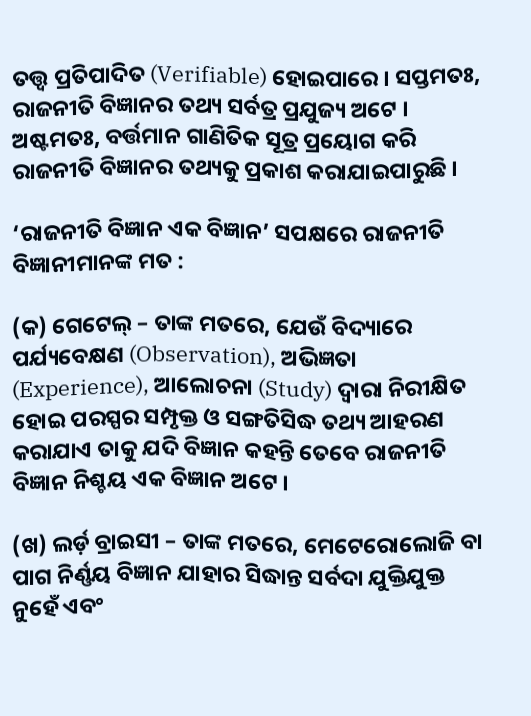ତତ୍ତ୍ଵ ପ୍ରତିପାଦିତ (Verifiable) ହୋଇପାରେ । ସପ୍ତମତଃ, ରାଜନୀତି ବିଜ୍ଞାନର ତଥ୍ୟ ସର୍ବତ୍ର ପ୍ରଯୁଜ୍ୟ ଅଟେ । ଅଷ୍ଟମତଃ, ବର୍ତ୍ତମାନ ଗାଣିତିକ ସୂତ୍ର ପ୍ରୟୋଗ କରି ରାଜନୀତି ବିଜ୍ଞାନର ତଥ୍ୟକୁ ପ୍ରକାଶ କରାଯାଇପାରୁଛି ।

‘ରାଜନୀତି ବିଜ୍ଞାନ ଏକ ବିଜ୍ଞାନ’ ସପକ୍ଷରେ ରାଜନୀତି ବିଜ୍ଞାନୀମାନଙ୍କ ମତ :

(କ) ଗେଟେଲ୍ – ତାଙ୍କ ମତରେ, ଯେଉଁ ବିଦ୍ୟାରେ ପର୍ଯ୍ୟବେକ୍ଷଣ (Observation), ଅଭିଜ୍ଞତା (Experience), ଆଲୋଚନା (Study) ଦ୍ଵାରା ନିରୀକ୍ଷିତ ହୋଇ ପରସ୍ପର ସମ୍ପୃକ୍ତ ଓ ସଙ୍ଗତିସିଦ୍ଧ ତଥ୍ୟ ଆହରଣ କରାଯାଏ ତାକୁ ଯଦି ବିଜ୍ଞାନ କହନ୍ତି ତେବେ ରାଜନୀତି ବିଜ୍ଞାନ ନିଶ୍ଚୟ ଏକ ବିଜ୍ଞାନ ଅଟେ ।

(ଖ) ଲର୍ଡ଼ ବ୍ରାଇସୀ – ତାଙ୍କ ମତରେ, ମେଟେରୋଲୋଜି ବା ପାଗ ନିର୍ଣ୍ଣୟ ବିଜ୍ଞାନ ଯାହାର ସିଦ୍ଧାନ୍ତ ସର୍ବଦା ଯୁକ୍ତିଯୁକ୍ତ ନୁହେଁ ଏବଂ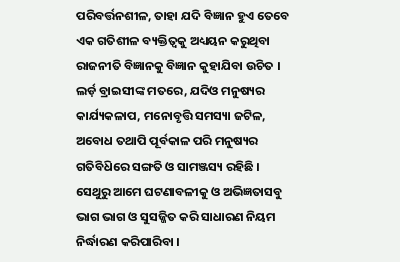ପରିବର୍ତ୍ତନଶୀଳ, ତାହା ଯଦି ବିଜ୍ଞାନ ହୁଏ ତେବେ ଏକ ଗତିଶୀଳ ବ୍ୟକ୍ତିତ୍ଵକୁ ଅଧ୍ୟୟନ କରୁଥିବା ରାଜନୀତି ବିଜ୍ଞାନକୁ ବିଜ୍ଞାନ କୁହାଯିବା ଉଚିତ । ଲର୍ଡ଼ ବ୍ରାଇସୀଙ୍କ ମତରେ, ଯଦିଓ ମନୁଷ୍ୟର କାର୍ଯ୍ୟକଳାପ, ମନୋବୃତ୍ତି ସମସ୍ୟା ଜଟିଳ, ଅବୋଧ ତଥାପି ପୂର୍ବକାଳ ପରି ମନୁଷ୍ୟର ଗତିବିଧ‌ିରେ ସଙ୍ଗତି ଓ ସାମଞ୍ଜସ୍ୟ ରହିଛି । ସେଥୁରୁ ଆମେ ଘଟଣାବଳୀକୁ ଓ ଅଭିଜ୍ଞତାସବୁ ଭାଗ ଭାଗ ଓ ସୁସଜ୍ଜିତ କରି ସାଧାରଣ ନିୟମ ନିର୍ଦ୍ଧାରଣ କରିପାରିବା ।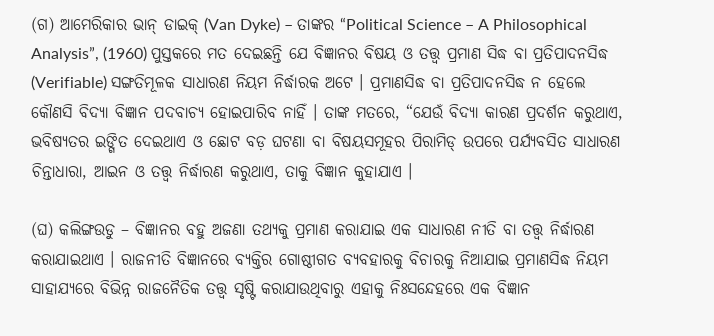(ଗ) ଆମେରିକାର ଭାନ୍ ଡାଇକ୍ (Van Dyke) – ତାଙ୍କର “Political Science – A Philosophical Analysis”, (1960) ପୁସ୍ତକରେ ମତ ଦେଇଛନ୍ତି ଯେ ବିଜ୍ଞାନର ବିଷୟ ଓ ତତ୍ତ୍ଵ ପ୍ରମାଣ ସିଦ୍ଧ ବା ପ୍ରତିପାଦନସିଦ୍ଧ (Verifiable) ସଙ୍ଗତିମୂଳକ ସାଧାରଣ ନିୟମ ନିର୍ଦ୍ଧାରକ ଅଟେ । ପ୍ରମାଣସିଦ୍ଧ ବା ପ୍ରତିପାଦନସିଦ୍ଧ ନ ହେଲେ କୌଣସି ବିଦ୍ୟା ବିଜ୍ଞାନ ପଦବାଚ୍ୟ ହୋଇପାରିବ ନାହିଁ । ତାଙ୍କ ମତରେ, “ଯେଉଁ ବିଦ୍ୟା କାରଣ ପ୍ରଦର୍ଶନ କରୁଥାଏ, ଭବିଷ୍ୟତର ଇଙ୍ଗିତ ଦେଇଥାଏ ଓ ଛୋଟ ବଡ଼ ଘଟଣା ବା ବିଷୟସମୂହର ପିରାମିଡ୍ ଉପରେ ପର୍ଯ୍ୟବସିତ ସାଧାରଣ ଚିନ୍ତାଧାରା, ଆଇନ ଓ ତତ୍ତ୍ବ ନିର୍ଦ୍ଧାରଣ କରୁଥାଏ, ତାକୁ ବିଜ୍ଞାନ କୁହାଯାଏ ।

(ଘ) କଲିଙ୍ଗଉଡୁ – ବିଜ୍ଞାନର ବହୁ ଅଜଣା ତଥ୍ୟକୁ ପ୍ରମାଣ କରାଯାଇ ଏକ ସାଧାରଣ ନୀତି ବା ତତ୍ତ୍ବ ନିର୍ଦ୍ଧାରଣ କରାଯାଇଥାଏ । ରାଜନୀତି ବିଜ୍ଞାନରେ ବ୍ୟକ୍ତିର ଗୋଷ୍ଠୀଗତ ବ୍ୟବହାରକୁ ବିଚାରକୁ ନିଆଯାଇ ପ୍ରମାଣସିଦ୍ଧ ନିୟମ ସାହାଯ୍ୟରେ ବିଭିନ୍ନ ରାଜନୈତିକ ତତ୍ତ୍ଵ ସୃଷ୍ଟି କରାଯାଉଥିବାରୁ ଏହାକୁ ନିଃସନ୍ଦେହରେ ଏକ ବିଜ୍ଞାନ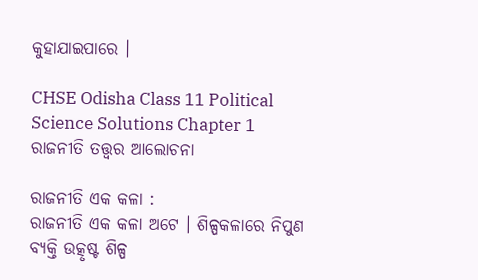କୁହାଯାଇପାରେ ।

CHSE Odisha Class 11 Political Science Solutions Chapter 1 ରାଜନୀତି ତତ୍ତ୍ଵର ଆଲୋଚନା

ରାଜନୀତି ଏକ କଳା :
ରାଜନୀତି ଏକ କଳା ଅଟେ । ଶିଳ୍ପକଳାରେ ନିପୁଣ ବ୍ୟକ୍ତି ଉତ୍କୃଷ୍ଟ ଶିଳ୍ପ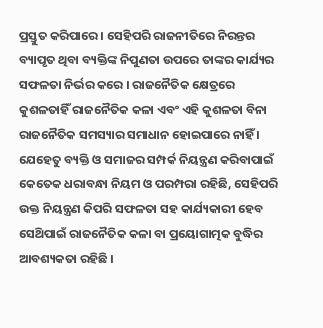ପ୍ରସ୍ତୁତ କରିପାରେ । ସେହିପରି ରାଜନୀତିରେ ନିରନ୍ତର ବ୍ୟାପୃତ ଥିବା ବ୍ୟକ୍ତିଙ୍କ ନିପୁଣତା ଉପରେ ତାଙ୍କର କାର୍ଯ୍ୟର ସଫଳତା ନିର୍ଭର କରେ । ରାଜନୈତିକ କ୍ଷେତ୍ରରେ କୁଶଳତାହିଁ ରାଜନୈତିକ କଳା ଏବଂ ଏହି କୁଶଳତା ବିନା ରାଜନୈତିକ ସମସ୍ୟାର ସମାଧାନ ହୋଇପାରେ ନାହିଁ । ଯେହେତୁ ବ୍ୟକ୍ତି ଓ ସମାଜର ସମ୍ପର୍କ ନିୟନ୍ତ୍ରଣ କରିବାପାଇଁ କେତେକ ଧରାବନ୍ଧା ନିୟମ ଓ ପରମ୍ପରା ରହିଛି, ସେହିପରି ଉକ୍ତ ନିୟନ୍ତ୍ରଣ କିପରି ସଫଳତା ସହ କାର୍ଯ୍ୟକାରୀ ହେବ ସେଥ‌ିପାଇଁ ରାଜନୈତିକ କଳା ବା ପ୍ରୟୋଗାତ୍ମକ ବୁଦ୍ଧିର ଆବଶ୍ୟକତା ରହିଛି ।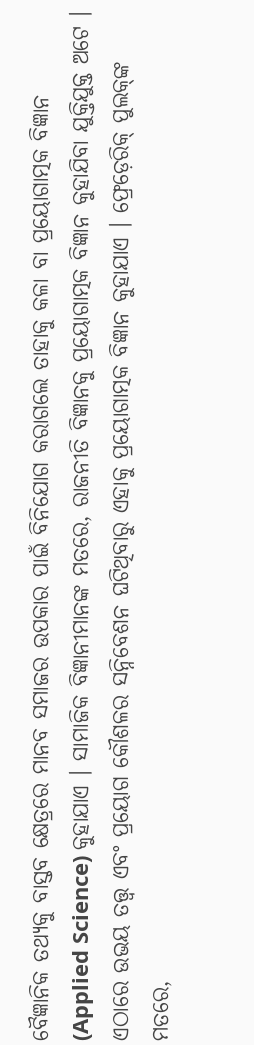ବୈଜ୍ଞାନିକ ତଥ୍ୟକୁ ବାସ୍ତବ କ୍ଷେତ୍ରରେ ମାନବ ସମାଜର ଉପକାର ପାଇଁ ବିନିଯୋଗ କରାଗଲେ ତାହାକୁ କଳା ବା ପ୍ରୟୋଗାତ୍ମକ ବିଜ୍ଞାନ (Applied Science) କୁହାଯାଏ । ସାମାଜିକ ବିଜ୍ଞାନୀମାନଙ୍କ ମତରେ, ରାଜନୀତି ବିଜ୍ଞାନକୁ ପ୍ରୟୋଗାତ୍ମକ ବିଜ୍ଞାନ କୁହାଯିବା ଯୁକ୍ତିଯୁକ୍ତ ଅଟେ । ଏଠାରେ ଉଭୟ ତତ୍ତ୍ଵ ଏବଂ ପ୍ରୟୋଗ କୌଶଳର ସନ୍ନିବେଶନ ଘଟିଥିବାରୁ ଏହାକୁ ପ୍ରୟୋଗାତ୍ମକ ବିଜ୍ଞାନ କୁହାଯାଏ । ଫ୍ରେଡ଼େରିକ୍ ପୁଲକ୍‌ଙ୍କ ମତରେ,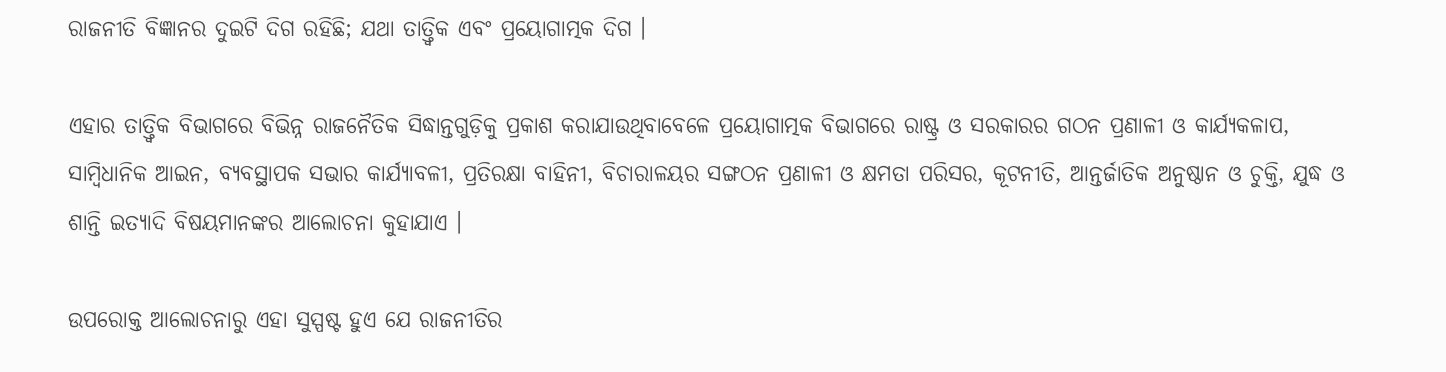ରାଜନୀତି ବିଜ୍ଞାନର ଦୁଇଟି ଦିଗ ରହିଛି; ଯଥା ତାତ୍ତ୍ଵିକ ଏବଂ ପ୍ରୟୋଗାତ୍ମକ ଦିଗ ।

ଏହାର ତାତ୍ତ୍ଵିକ ବିଭାଗରେ ବିଭିନ୍ନ ରାଜନୈତିକ ସିଦ୍ଧାନ୍ତଗୁଡ଼ିକୁ ପ୍ରକାଶ କରାଯାଉଥିବାବେଳେ ପ୍ରୟୋଗାତ୍ମକ ବିଭାଗରେ ରାଷ୍ଟ୍ର ଓ ସରକାରର ଗଠନ ପ୍ରଣାଳୀ ଓ କାର୍ଯ୍ୟକଳାପ, ସାମ୍ବିଧାନିକ ଆଇନ, ବ୍ୟବସ୍ଥାପକ ସଭାର କାର୍ଯ୍ୟାବଳୀ, ପ୍ରତିରକ୍ଷା ବାହିନୀ, ବିଚାରାଳୟର ସଙ୍ଗଠନ ପ୍ରଣାଳୀ ଓ କ୍ଷମତା ପରିସର, କୂଟନୀତି, ଆନ୍ତର୍ଜାତିକ ଅନୁଷ୍ଠାନ ଓ ଚୁକ୍ତି, ଯୁଦ୍ଧ ଓ ଶାନ୍ତି ଇତ୍ୟାଦି ବିଷୟମାନଙ୍କର ଆଲୋଚନା କୁହାଯାଏ ।

ଉପରୋକ୍ତ ଆଲୋଚନାରୁ ଏହା ସୁସ୍ପଷ୍ଟ ହୁଏ ଯେ ରାଜନୀତିର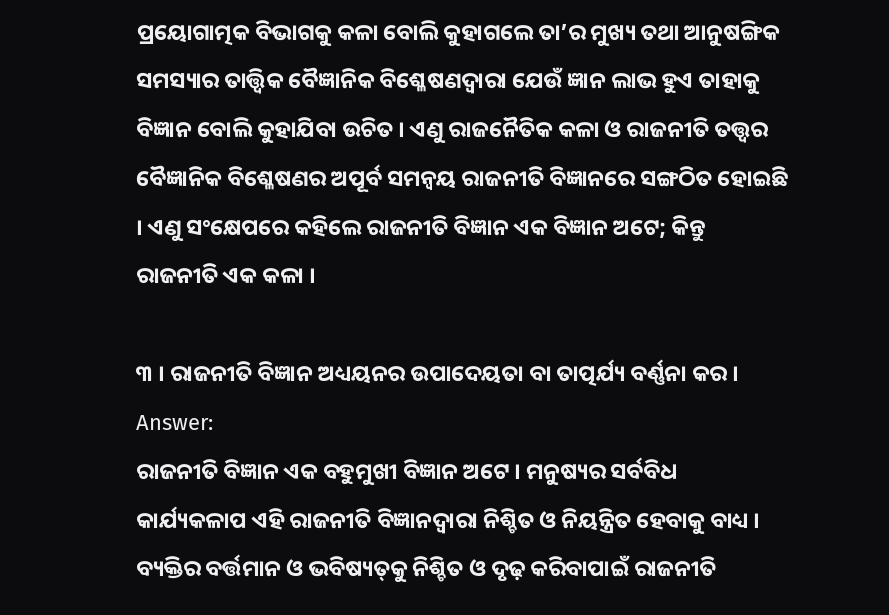ପ୍ରୟୋଗାତ୍ମକ ବିଭାଗକୁ କଳା ବୋଲି କୁହାଗଲେ ତା’ର ମୁଖ୍ୟ ତଥା ଆନୁଷଙ୍ଗିକ ସମସ୍ୟାର ତାତ୍ତ୍ଵିକ ବୈଜ୍ଞାନିକ ବିଶ୍ଳେଷଣଦ୍ଵାରା ଯେଉଁ ଜ୍ଞାନ ଲାଭ ହୁଏ ତାହାକୁ ବିଜ୍ଞାନ ବୋଲି କୁହାଯିବା ଉଚିତ । ଏଣୁ ରାଜନୈତିକ କଳା ଓ ରାଜନୀତି ତତ୍ତ୍ଵର ବୈଜ୍ଞାନିକ ବିଶ୍ଳେଷଣର ଅପୂର୍ବ ସମନ୍ଵୟ ରାଜନୀତି ବିଜ୍ଞାନରେ ସଙ୍ଗଠିତ ହୋଇଛି । ଏଣୁ ସଂକ୍ଷେପରେ କହିଲେ ରାଜନୀତି ବିଜ୍ଞାନ ଏକ ବିଜ୍ଞାନ ଅଟେ; କିନ୍ତୁ ରାଜନୀତି ଏକ କଳା ।

୩ । ରାଜନୀତି ବିଜ୍ଞାନ ଅଧ୍ୟୟନର ଉପାଦେୟତା ବା ତାତ୍ପର୍ଯ୍ୟ ବର୍ଣ୍ଣନା କର ।
Answer:
ରାଜନୀତି ବିଜ୍ଞାନ ଏକ ବହୁମୁଖୀ ବିଜ୍ଞାନ ଅଟେ । ମନୁଷ୍ୟର ସର୍ବବିଧ କାର୍ଯ୍ୟକଳାପ ଏହି ରାଜନୀତି ବିଜ୍ଞାନଦ୍ୱାରା ନିଶ୍ଚିତ ଓ ନିୟନ୍ତ୍ରିତ ହେବାକୁ ବାଧ୍ୟ । ବ୍ୟକ୍ତିର ବର୍ତ୍ତମାନ ଓ ଭବିଷ୍ୟତ୍‌କୁ ନିଶ୍ଚିତ ଓ ଦୃଢ଼ କରିବାପାଇଁ ରାଜନୀତି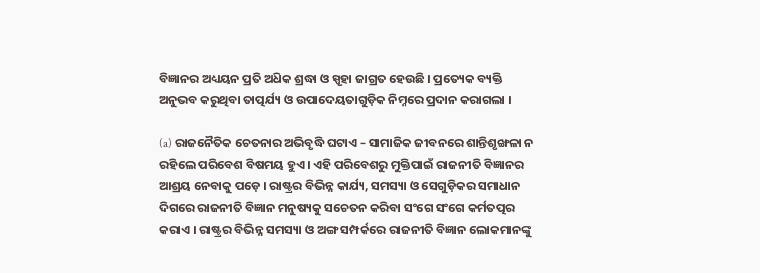ବିଜ୍ଞାନର ଅଧ୍ୟୟନ ପ୍ରତି ଅଧ‌ିକ ଶ୍ରଦ୍ଧା ଓ ସ୍ପୃହା ଜାଗ୍ରତ ହେଉଛି । ପ୍ରତ୍ୟେକ ବ୍ୟକ୍ତି ଅନୁଭବ କରୁଥିବା ତାତ୍ପର୍ଯ୍ୟ ଓ ଉପାଦେୟତାଗୁଡ଼ିକ ନିମ୍ନରେ ପ୍ରଦାନ କରାଗଲା ।

(a) ରାଜନୈତିକ ଚେତନାର ଅଭିବୃଦ୍ଧି ଘଟାଏ – ସାମାଜିକ ଜୀବନରେ ଶାନ୍ତିଶୃଙ୍ଖଳା ନ ରହିଲେ ପରିବେଶ ବିଷମୟ ହୁଏ । ଏହି ପରିବେଶରୁ ମୁକ୍ତିପାଇଁ ରାଜନୀତି ବିଜ୍ଞାନର ଆଶ୍ରୟ ନେବାକୁ ପଡ଼େ । ରାଷ୍ଟ୍ରର ବିଭିନ୍ନ କାର୍ଯ୍ୟ, ସମସ୍ୟା ଓ ସେଗୁଡ଼ିକର ସମାଧାନ ଦିଗରେ ରାଜନୀତି ବିଜ୍ଞାନ ମନୁଷ୍ୟକୁ ସଚେତନ କରିବା ସଂଗେ ସଂଗେ କର୍ମତତ୍ପର କରାଏ । ରାଷ୍ଟ୍ରର ବିଭିନ୍ନ ସମସ୍ୟା ଓ ଅଙ୍ଗ ସମ୍ପର୍କରେ ରାଜନୀତି ବିଜ୍ଞାନ ଲୋକମାନଙ୍କୁ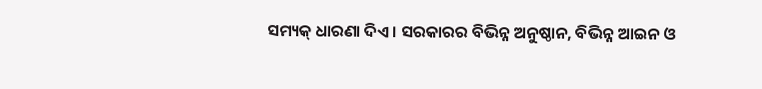ସମ୍ୟକ୍ ଧାରଣା ଦିଏ । ସରକାରର ବିଭିନ୍ନ ଅନୁଷ୍ଠାନ, ବିଭିନ୍ନ ଆଇନ ଓ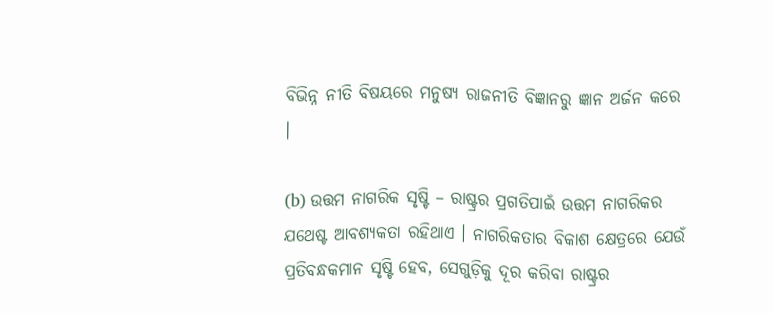ବିଭିନ୍ନ ନୀତି ବିଷୟରେ ମନୁଷ୍ୟ ରାଜନୀତି ବିଜ୍ଞାନରୁ ଜ୍ଞାନ ଅର୍ଜନ କରେ ।

(b) ଉତ୍ତମ ନାଗରିକ ସୃଷ୍ଟି – ରାଷ୍ଟ୍ରର ପ୍ରଗତିପାଇଁ ଉତ୍ତମ ନାଗରିକର ଯଥେଷ୍ଟ ଆବଶ୍ୟକତା ରହିଥାଏ । ନାଗରିକତାର ବିକାଶ କ୍ଷେତ୍ରରେ ଯେଉଁ ପ୍ରତିବନ୍ଧକମାନ ସୃଷ୍ଟି ହେବ, ସେଗୁଡ଼ିକୁ ଦୂର କରିବା ରାଷ୍ଟ୍ରର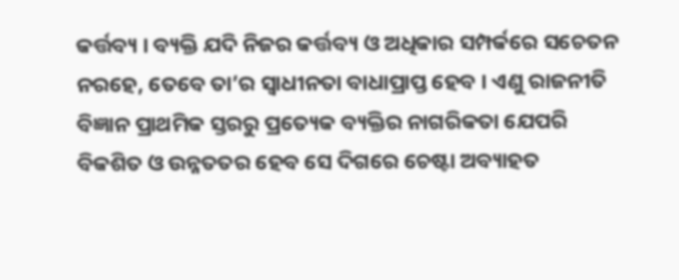କର୍ତ୍ତବ୍ୟ । ବ୍ୟକ୍ତି ଯଦି ନିଜର କର୍ତ୍ତବ୍ୟ ଓ ଅଧିକାର ସମ୍ପର୍କରେ ସଚେତନ ନରହେ, ତେବେ ତା’ର ସ୍ଵାଧୀନତା ବାଧାପ୍ରାପ୍ତ ହେବ । ଏଣୁ ରାଜନୀତି ବିଜ୍ଞାନ ପ୍ରାଥମିକ ସ୍ତରରୁ ପ୍ରତ୍ୟେକ ବ୍ୟକ୍ତିର ନାଗରିକତା ଯେପରି ବିକଶିତ ଓ ଉନ୍ନତତର ହେବ ସେ ଦିଗରେ ଚେଷ୍ଟା ଅବ୍ୟାହତ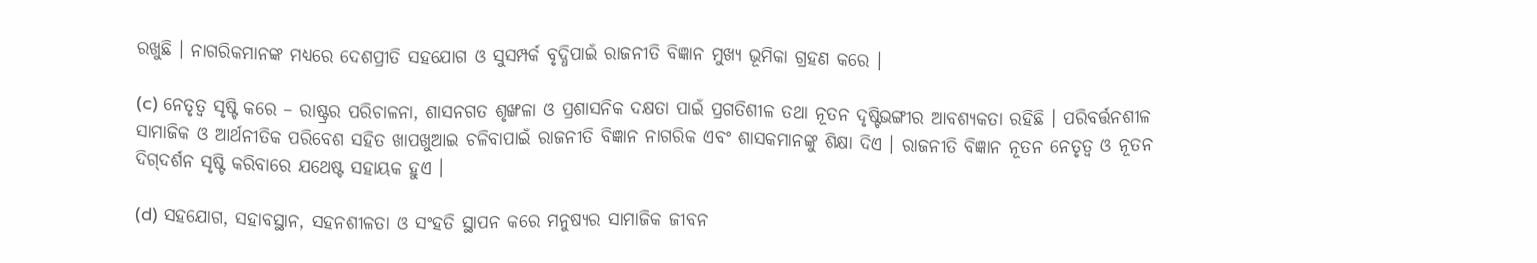ରଖୁଛି । ନାଗରିକମାନଙ୍କ ମଧ୍ୟରେ ଦେଶପ୍ରୀତି ସହଯୋଗ ଓ ସୁସମ୍ପର୍କ ବୃଦ୍ଧିପାଇଁ ରାଜନୀତି ବିଜ୍ଞାନ ମୁଖ୍ୟ ଭୂମିକା ଗ୍ରହଣ କରେ ।

(c) ନେତୃତ୍ଵ ସୃଷ୍ଟି କରେ – ରାଷ୍ଟ୍ରର ପରିଚାଳନା, ଶାସନଗତ ଶୃଙ୍ଖଳା ଓ ପ୍ରଶାସନିକ ଦକ୍ଷତା ପାଇଁ ପ୍ରଗତିଶୀଳ ତଥା ନୂତନ ଦୃଷ୍ଟିଭଙ୍ଗୀର ଆବଶ୍ୟକତା ରହିଛି । ପରିବର୍ତ୍ତନଶୀଳ ସାମାଜିକ ଓ ଆର୍ଥନୀତିକ ପରିବେଶ ସହିତ ଖାପଖୁଆଇ ଚଳିବାପାଇଁ ରାଜନୀତି ବିଜ୍ଞାନ ନାଗରିକ ଏବଂ ଶାସକମାନଙ୍କୁ ଶିକ୍ଷା ଦିଏ । ରାଜନୀତି ବିଜ୍ଞାନ ନୂତନ ନେତୃତ୍ଵ ଓ ନୂତନ ଦିଗ୍‌ଦର୍ଶନ ସୃଷ୍ଟି କରିବାରେ ଯଥେଷ୍ଟ ସହାୟକ ହୁଏ ।

(d) ସହଯୋଗ, ସହାବସ୍ଥାନ, ସହନଶୀଳତା ଓ ସଂହତି ସ୍ଥାପନ କରେ ମନୁଷ୍ୟର ସାମାଜିକ ଜୀବନ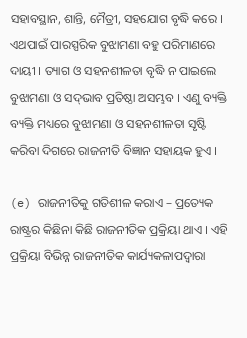ସହାବସ୍ଥାନ, ଶାନ୍ତି, ମୈତ୍ରୀ, ସହଯୋଗ ବୃଦ୍ଧି କରେ । ଏଥପାଇଁ ପାରସ୍ପରିକ ବୁଝାମଣା ବହୁ ପରିମାଣରେ ଦାୟୀ । ତ୍ୟାଗ ଓ ସହନଶୀଳତା ବୃଦ୍ଧି ନ ପାଇଲେ ବୁଝାମଣା ଓ ସଦ୍‌ଭାବ ପ୍ରତିଷ୍ଠା ଅସମ୍ଭବ । ଏଣୁ ବ୍ୟକ୍ତି ବ୍ୟକ୍ତି ମଧ୍ୟରେ ବୁଝାମଣା ଓ ସହନଶୀଳତା ସୃଷ୍ଟି କରିବା ଦିଗରେ ରାଜନୀତି ବିଜ୍ଞାନ ସହାୟକ ହୁଏ ।

(e) ରାଜନୀତିକୁ ଗତିଶୀଳ କରାଏ – ପ୍ରତ୍ୟେକ ରାଷ୍ଟ୍ରର କିଛିନା କିଛି ରାଜନୀତିକ ପ୍ରକ୍ରିୟା ଥାଏ । ଏହି ପ୍ରକ୍ରିୟା ବିଭିନ୍ନ ରାଜନୀତିକ କାର୍ଯ୍ୟକଳାପଦ୍ଵାରା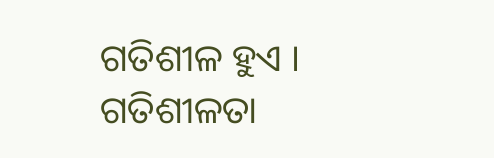ଗତିଶୀଳ ହୁଏ । ଗତିଶୀଳତା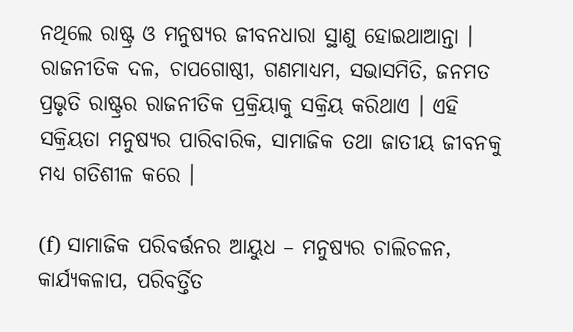ନଥିଲେ ରାଷ୍ଟ୍ର ଓ ମନୁଷ୍ୟର ଜୀବନଧାରା ସ୍ଥାଣୁ ହୋଇଥାଆନ୍ତା । ରାଜନୀତିକ ଦଳ, ଚାପଗୋଷ୍ଠୀ, ଗଣମାଧ୍ୟମ, ସଭାସମିତି, ଜନମତ ପ୍ରଭୃତି ରାଷ୍ଟ୍ରର ରାଜନୀତିକ ପ୍ରକ୍ରିୟାକୁ ସକ୍ରିୟ କରିଥାଏ । ଏହି ସକ୍ରିୟତା ମନୁଷ୍ୟର ପାରିବାରିକ, ସାମାଜିକ ତଥା ଜାତୀୟ ଜୀବନକୁ ମଧ୍ଯ ଗତିଶୀଳ କରେ ।

(f) ସାମାଜିକ ପରିବର୍ତ୍ତନର ଆୟୁଧ – ମନୁଷ୍ୟର ଚାଲିଚଳନ, କାର୍ଯ୍ୟକଳାପ, ପରିବର୍ତ୍ତିତ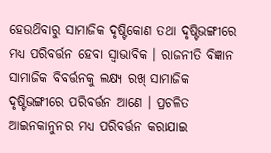ହେଉଥ‌ିବାରୁ ସାମାଜିକ ଦୃଷ୍ଟିକୋଣ ତଥା ଦୃଷ୍ଟିଭଙ୍ଗୀରେ ମଧ୍ୟ ପରିବର୍ତ୍ତନ ହେବା ସ୍ଵାଭାବିକ । ରାଜନୀତି ବିଜ୍ଞାନ ସାମାଜିକ ବିବର୍ତ୍ତନକୁ ଲକ୍ଷ୍ୟ ରଖ୍ ସାମାଜିକ ଦୃଷ୍ଟିଭଙ୍ଗୀରେ ପରିବର୍ତ୍ତନ ଆଣେ । ପ୍ରଚଳିତ ଆଇନକାନୁନର ମଧ୍ୟ ପରିବର୍ତ୍ତନ କରାଯାଇ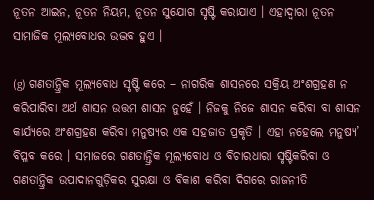ନୂତନ ଆଇନ, ନୂତନ ନିୟମ, ନୂତନ ସୁଯୋଗ ସୃଷ୍ଟି କରାଯାଏ । ଏହାଦ୍ଵାରା ନୂତନ ସାମାଜିକ ମୂଲ୍ୟବୋଧର ଉଦ୍ଭବ ହୁଏ ।

(g) ଗଣତାନ୍ତ୍ରିକ ମୂଲ୍ୟବୋଧ ସୃଷ୍ଟି କରେ – ନାଗରିକ ଶାସନରେ ସକ୍ରିୟ ଅଂଶଗ୍ରହଣ ନ କରିପାରିବା ଅର୍ଥ ଶାସନ ଉତ୍ତମ ଶାସନ ନୁହେଁ । ନିଜକୁ ନିଜେ ଶାସନ କରିବା ବା ଶାସନ କାର୍ଯ୍ୟରେ ଅଂଶଗ୍ରହଣ କରିବା ମନୁଷ୍ୟର ଏକ ସହଜାତ ପ୍ରକୃତି । ଏହା ନହେଲେ ମନୁଷ୍ୟ’ ବିପ୍ଳବ କରେ । ସମାଜରେ ଗଣତାନ୍ତ୍ରିକ ମୂଲ୍ୟବୋଧ ଓ ବିଚାରଧାରା ସୃଷ୍ଟିକରିବା ଓ ଗଣତାନ୍ତ୍ରିକ ଉପାଦାନଗୁଡ଼ିକର ସୁରକ୍ଷା ଓ ବିକାଶ କରିବା ଦିଗରେ ରାଜନୀତି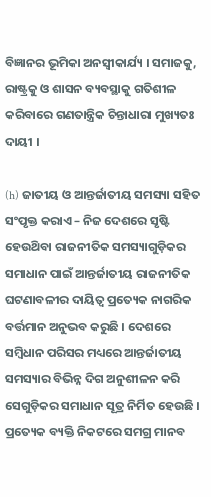ବିଜ୍ଞାନର ଭୂମିକା ଅନସ୍ବୀକାର୍ଯ୍ୟ । ସମାଜକୁ, ରାଷ୍ଟ୍ରକୁ ଓ ଶାସନ ବ୍ୟବସ୍ଥାକୁ ଗତିଶୀଳ କରିବାରେ ଗଣତାନ୍ତ୍ରିକ ଚିନ୍ତାଧାରା ମୁଖ୍ୟତଃ ଦାୟୀ ।

(h) ଜାତୀୟ ଓ ଆନ୍ତର୍ଜାତୀୟ ସମସ୍ୟା ସହିତ ସଂପୃକ୍ତ କରାଏ – ନିଜ ଦେଶରେ ସୃଷ୍ଟି ହେଉଥ‌ିବା ରାଜନୀତିକ ସମସ୍ୟାଗୁଡ଼ିକର ସମାଧାନ ପାଇଁ ଆନ୍ତର୍ଜାତୀୟ ରାଜନୀତିକ ଘଟଣାବଳୀର ଦାୟିତ୍ଵ ପ୍ରତ୍ୟେକ ନାଗରିକ ବର୍ତ୍ତମାନ ଅନୁଭବ କରୁଛି । ଦେଶରେ ସମ୍ବିଧାନ ପରିସର ମଧ୍ୟରେ ଆନ୍ତର୍ଜାତୀୟ ସମସ୍ୟାର ବିଭିନ୍ନ ଦିଗ ଅନୁଶୀଳନ କରି ସେଗୁଡ଼ିକର ସମାଧାନ ସୂତ୍ର ନିର୍ମିତ ହେଉଛି । ପ୍ରତ୍ୟେକ ବ୍ୟକ୍ତି ନିକଟରେ ସମଗ୍ର ମାନବ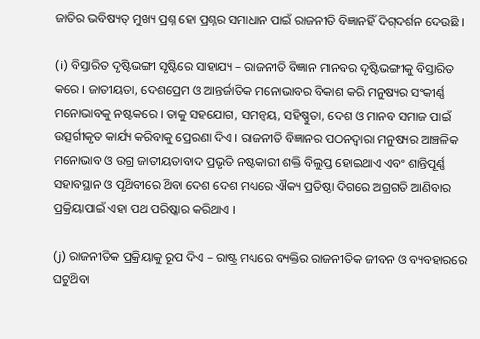ଜାତିର ଭବିଷ୍ୟତ୍‌ ମୁଖ୍ୟ ପ୍ରଶ୍ନ ହୋ ପ୍ରଶ୍ନର ସମାଧାନ ପାଇଁ ରାଜନୀତି ବିଜ୍ଞାନହିଁ ଦିଗ୍‌ଦର୍ଶନ ଦେଉଛି ।

(i) ବିସ୍ତାରିତ ଦୃଷ୍ଟିଭଙ୍ଗୀ ସୃଷ୍ଟିରେ ସାହାଯ୍ୟ – ରାଜନୀତି ବିଜ୍ଞାନ ମାନବର ଦୃଷ୍ଟିଭଙ୍ଗୀକୁ ବିସ୍ତାରିତ କରେ । ଜାତୀୟତା, ଦେଶପ୍ରେମ ଓ ଆନ୍ତର୍ଜାତିକ ମନୋଭାବର ବିକାଶ କରି ମନୁଷ୍ୟର ସଂକୀର୍ଣ୍ଣ ମନୋଭାବକୁ ନଷ୍ଟକରେ । ତାକୁ ସହଯୋଗ, ସମନ୍ଵୟ, ସହିଷ୍ଣୁତା, ଦେଶ ଓ ମାନବ ସମାଜ ପାଇଁ ଉତ୍ସର୍ଗୀକୃତ କାର୍ଯ୍ୟ କରିବାକୁ ପ୍ରେରଣା ଦିଏ । ରାଜନୀତି ବିଜ୍ଞାନର ପଠନଦ୍ଵାରା ମନୁଷ୍ୟର ଆଞ୍ଚଳିକ ମନୋଭାବ ଓ ଉଗ୍ର ଜାତୀୟତାବାଦ ପ୍ରଭୃତି ନଷ୍ଟକାରୀ ଶକ୍ତି ବିଲୁପ୍ତ ହୋଇଥାଏ ଏବଂ ଶାନ୍ତିପୂର୍ଣ୍ଣ ସହାବସ୍ଥାନ ଓ ପୃଥ‌ିବୀରେ ଥ‌ିବା ଦେଶ ଦେଶ ମଧ୍ୟରେ ଐକ୍ୟ ପ୍ରତିଷ୍ଠା ଦିଗରେ ଅଗ୍ରଗତି ଆଣିବାର ପ୍ରକ୍ରିୟାପାଇଁ ଏହା ପଥ ପରିଷ୍କାର କରିଥାଏ ।

(j) ରାଜନୀତିକ ପ୍ରକ୍ରିୟାକୁ ରୂପ ଦିଏ – ରାଷ୍ଟ୍ର ମଧ୍ୟରେ ବ୍ୟକ୍ତିର ରାଜନୀତିକ ଜୀବନ ଓ ବ୍ୟବହାରରେ ଘଟୁଥ‌ିବା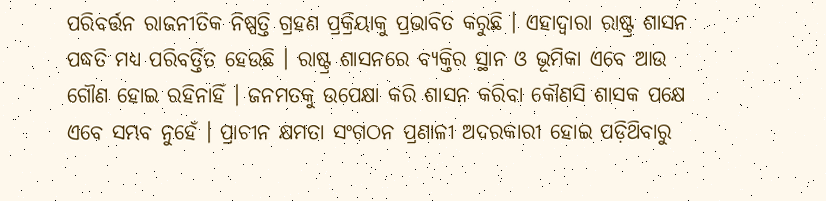ପରିବର୍ତ୍ତନ ରାଜନୀତିକ ନିଷ୍ପତ୍ତି ଗ୍ରହଣ ପ୍ରକ୍ରିୟାକୁ ପ୍ରଭାବିତ କରୁଛି । ଏହାଦ୍ଵାରା ରାଷ୍ଟ୍ର ଶାସନ ପଦ୍ଧତି ମଧ୍ୟ ପରିବର୍ତ୍ତିତ ହେଉଛି । ରାଷ୍ଟ୍ର ଶାସନରେ ବ୍ୟକ୍ତିର ସ୍ଥାନ ଓ ଭୂମିକା ଏବେ ଆଉ ଗୌଣ ହୋଇ ରହିନାହିଁ । ଜନମତକୁ ଉପେକ୍ଷା କରି ଶାସନ କରିବା କୌଣସି ଶାସକ ପକ୍ଷେ ଏବେ ସମ୍ଭବ ନୁହେଁ । ପ୍ରାଚୀନ କ୍ଷମତା ସଂଗଠନ ପ୍ରଣାଳୀ ଅଦରକାରୀ ହୋଇ ପଡ଼ିଥ‌ିବାରୁ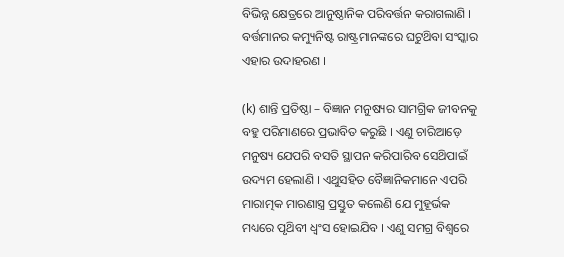ବିଭିନ୍ନ କ୍ଷେତ୍ରରେ ଆନୁଷ୍ଠାନିକ ପରିବର୍ତ୍ତନ କରାଗଲାଣି । ବର୍ତ୍ତମାନର କମ୍ୟୁନିଷ୍ଟ ରାଷ୍ଟ୍ରମାନଙ୍କରେ ଘଟୁଥ‌ିବା ସଂସ୍କାର ଏହାର ଉଦାହରଣ ।

(k) ଶାନ୍ତି ପ୍ରତିଷ୍ଠା – ବିଜ୍ଞାନ ମନୁଷ୍ୟର ସାମଗ୍ରିକ ଜୀବନକୁ ବହୁ ପରିମାଣରେ ପ୍ରଭାବିତ କରୁଛି । ଏଣୁ ଚାରିଆଡ଼େ ମନୁଷ୍ୟ ଯେପରି ବସତି ସ୍ଥାପନ କରିପାରିବ ସେଥ‌ିପାଇଁ ଉଦ୍ୟମ ହେଲାଣି । ଏଥୁସହିତ ବୈଜ୍ଞାନିକମାନେ ଏପରି ମାରାତ୍ମକ ମାରଣାସ୍ତ୍ର ପ୍ରସ୍ତୁତ କଲେଣି ଯେ ମୁହୂର୍ଭକ ମଧ୍ୟରେ ପୃଥ‌ିବୀ ଧ୍ୱଂସ ହୋଇଯିବ । ଏଣୁ ସମଗ୍ର ବିଶ୍ବରେ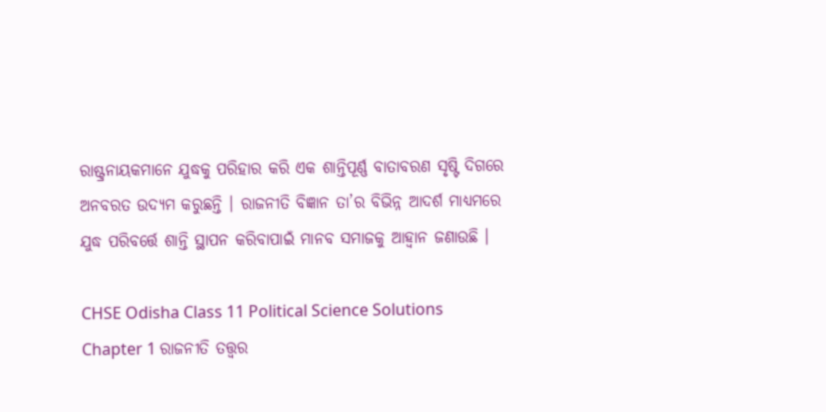ରାଷ୍ଟ୍ରନାୟକମାନେ ଯୁଦ୍ଧକୁ ପରିହାର କରି ଏକ ଶାନ୍ତିପୂର୍ଣ୍ଣ ବାତାବରଣ ସୃଷ୍ଟି ଦିଗରେ ଅନବରତ ଉଦ୍ୟମ କରୁଛନ୍ତି । ରାଜନୀତି ବିଜ୍ଞାନ ତା’ର ବିଭିନ୍ନ ଆଦର୍ଶ ମାଧ୍ୟମରେ ଯୁଦ୍ଧ ପରିବର୍ତ୍ତେ ଶାନ୍ତି ସ୍ଥାପନ କରିବାପାଇଁ ମାନବ ସମାଜକୁ ଆହ୍ଵାନ ଜଣାଉଛି ।

CHSE Odisha Class 11 Political Science Solutions Chapter 1 ରାଜନୀତି ତତ୍ତ୍ଵର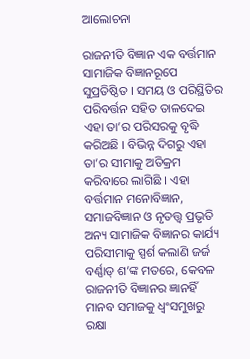ଆଲୋଚନା

ରାଜନୀତି ବିଜ୍ଞାନ ଏକ ବର୍ତ୍ତମାନ ସାମାଜିକ ବିଜ୍ଞାନରୂପେ ସୁପ୍ରତିଷ୍ଠିତ । ସମୟ ଓ ପରିସ୍ଥିତିର ପରିବର୍ତ୍ତନ ସହିତ ତାଳଦେଇ ଏହା ତା’ର ପରିସରକୁ ବୃଦ୍ଧି କରିଅଛି । ବିଭିନ୍ନ ଦିଗରୁ ଏହା ତା’ର ସୀମାକୁ ଅତିକ୍ରମ କରିବାରେ ଲାଗିଛି । ଏହା ବର୍ତ୍ତମାନ ମନୋବିଜ୍ଞାନ, ସମାଜବିଜ୍ଞାନ ଓ ନୃତତ୍ତ୍ଵ ପ୍ରଭୃତି ଅନ୍ୟ ସାମାଜିକ ବିଜ୍ଞାନର କାର୍ଯ୍ୟ ପରିସୀମାକୁ ସ୍ପର୍ଶ କଲାଣି ଜର୍ଜ ବର୍ଣ୍ଣାଡ୍ ଶ’ଙ୍କ ମତରେ, କେବଳ ରାଜନୀତି ବିଜ୍ଞାନର ଜ୍ଞାନହିଁ ମାନବ ସମାଜକୁ ଧ୍ଵଂସମୁଖରୁ ରକ୍ଷା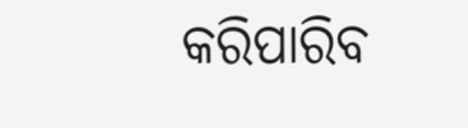କରିପାରିବ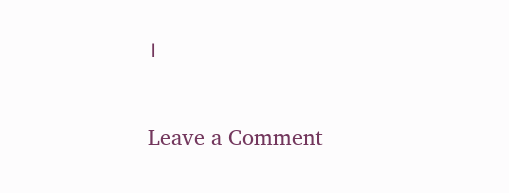।

Leave a Comment